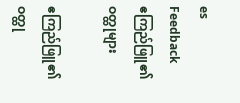es
Feedback
ဧကြည်ဖြူ၏ ဝတ္ထုများ

ဧကြည်ဖြူ၏ ဝတ္ထု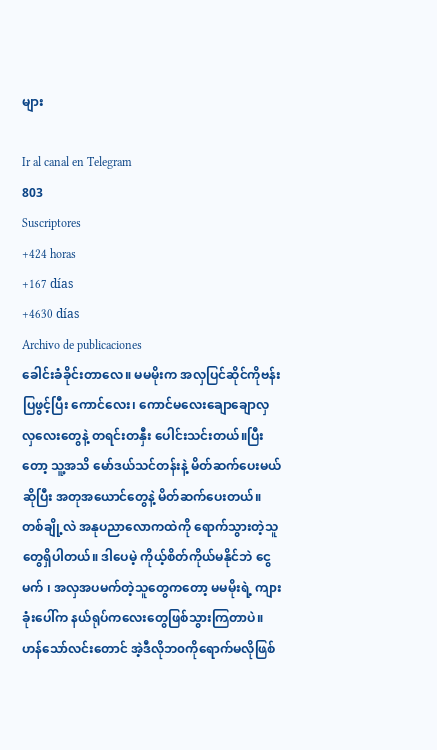များ

Ir al canal en Telegram
803
Suscriptores
+424 horas
+167 días
+4630 días
Archivo de publicaciones
ခေါင်းခံခိုင်းတာလေ။ မမမိုးက အလှပြင်ဆိုင်ကိုဗန်းပြဖွင့်ပြီး ကောင်လေး၊ ကောင်မလေးချောချောလှလှလေးတွေနဲ့ တရင်းတနှီး ပေါင်းသင်းတယ်။ပြီးတော့ သူ့အသိ မော်ဒယ်သင်တန်းနဲ့ မိတ်ဆက်ပေးမယ်ဆိုပြီး အတုအယောင်တွေနဲ့ မိတ်ဆက်ပေးတယ်။တစ်ချို့လဲ အနုပညာလောကထဲကို ရောက်သွားတဲ့သူတွေရှိပါတယ်။ ဒါပေမဲ့ ကိုယ့်စိတ်ကိုယ်မနိုင်ဘဲ ငွေမက် ၊ အလှအပမက်တဲ့သူတွေကတော့ မမမိုးရဲ့ ကျားခုံးပေါ်က နယ်ရုပ်ကလေးတွေဖြစ်သွားကြတာပဲ။ဟန်သော်လင်းတောင် အဲ့ဒီလိုဘ၀ကိုရောက်မလိုဖြစ်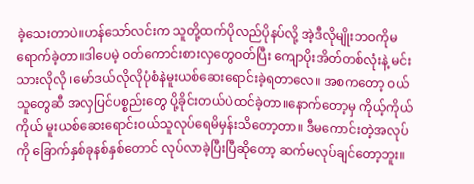ခဲ့သေးတာပဲ။ဟန်သော်လင်းက သူတို့ထက်ပိုလည်ပိုနပ်လို့ အဲ့ဒီလိုမျိုးဘဝကိုမရောက်ခဲ့တာ။ဒါပေမဲ့ ဝတ်ကောင်းစားလှတွေဝတ်ပြီး ကျောပိုးအိတ်တစ်လုံးနဲ့ မင်းသားလိုလို ၊မော်ဒယ်လိုလိုပုံစံနဲမူးယစ်ဆေးရောင်းခဲ့ရတာလေ။ အစကတော့ ဝယ်သူတွေဆီ အလှပြင်ပစ္စည်းတွေ ပို့ခိုင်းတယ်ပဲထင်ခဲ့တာ။နောက်တော့မှ ကိုယ့်ကိုယ်ကိုယ် မူးယစ်ဆေးရောင်းဝယ်သူလုပ်ရေမိမှန်းသိတော့တာ။ ဒီမကောင်းတဲ့အလုပ်ကို ခြောက်နှစ်ခုနစ်နှစ်တောင် လုပ်လာခဲ့ပြီးပြီဆိုတော့ ဆက်မလုပ်ချင်တော့ဘူး။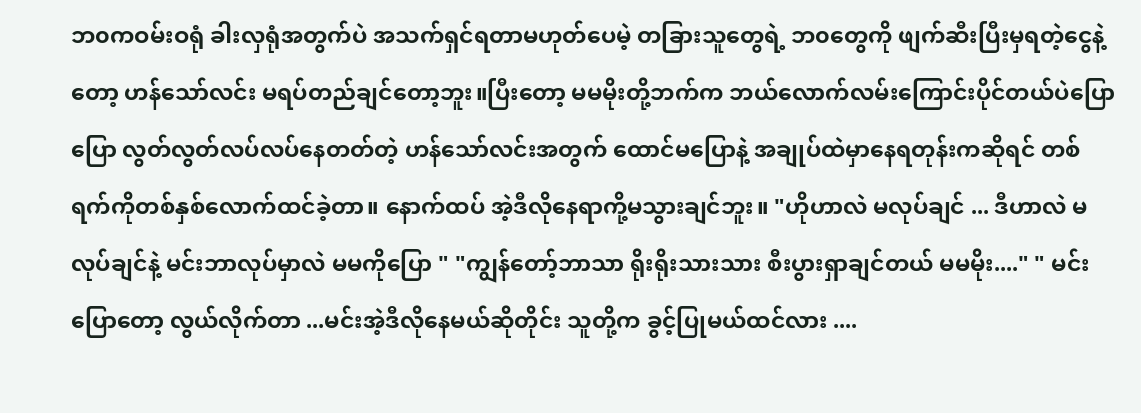ဘ၀ကဝမ်းဝရုံ ခါးလှရုံအတွက်ပဲ အသက်ရှင်ရတာမဟုတ်ပေမဲ့ တခြားသူတွေရဲ့ ဘ၀တွေကို ဖျက်ဆီးပြီးမှရတဲ့ငွေနဲ့တော့ ဟန်သော်လင်း မရပ်တည်ချင်တော့ဘူး။ပြီးတော့ မမမိုးတို့ဘက်က ဘယ်လောက်လမ်းကြောင်းပိုင်တယ်ပဲပြောပြော လွတ်လွတ်လပ်လပ်နေတတ်တဲ့ ဟန်သော်လင်းအတွက် ထောင်မပြောနဲ့ အချုပ်ထဲမှာနေရတုန်းကဆိုရင် တစ်ရက်ကိုတစ်နှစ်လောက်ထင်ခဲ့တာ။ နောက်ထပ် အဲ့ဒီလိုနေရာကို့မသွားချင်ဘူး။ "ဟိုဟာလဲ မလုပ်ချင် ... ဒီဟာလဲ မလုပ်ချင်နဲ့ မင်းဘာလုပ်မှာလဲ မမကိုပြော " "ကျွန်တော့်ဘာသာ ရိုးရိုးသားသား စီးပွားရှာချင်တယ် မမမိုး...." " မင်းပြောတော့ လွယ်လိုက်တာ ...မင်းအဲ့ဒီလိုနေမယ်ဆိုတိုင်း သူတို့က ခွင့်ပြုမယ်ထင်လား ....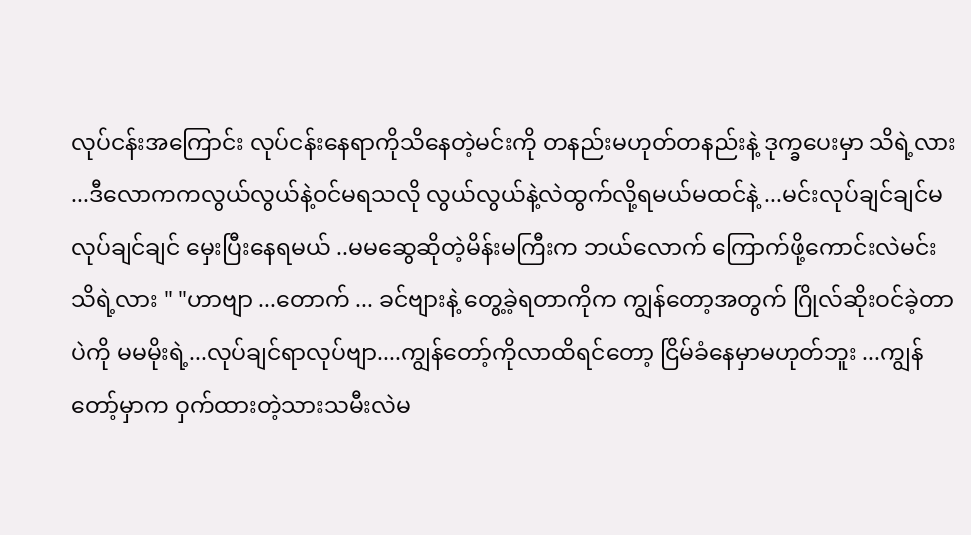လုပ်ငန်းအကြောင်း လုပ်ငန်းနေရာကိုသိနေတဲ့မင်းကို တနည်းမဟုတ်တနည်းနဲ့ ဒုက္ခပေးမှာ သိရဲ့လား ...ဒီလောကကလွယ်လွယ်နဲ့၀င်မရသလို လွယ်လွယ်နဲ့လဲထွက်လို့ရမယ်မထင်နဲ့ ...မင်းလုပ်ချင်ချင်မလုပ်ချင်ချင် မှေးပြီးနေရမယ် ..မမဆွေဆိုတဲ့မိန်းမကြီးက ဘယ်လောက် ကြောက်ဖို့ကောင်းလဲမင်းသိရဲ့လား " "ဟာဗျာ ...တောက် ... ခင်ဗျားနဲ့ တွေ့ခဲ့ရတာကိုက ကျွန်တော့အတွက် ဂြိုလ်ဆိုးဝင်ခဲ့တာပဲကို မမမိုးရဲ့...လုပ်ချင်ရာလုပ်ဗျာ....ကျွန်တော့်ကိုလာထိရင်တော့ ငြိမ်ခံနေမှာမဟုတ်ဘူး ...ကျွန်တော့်မှာက ဝှက်ထားတဲ့သားသမီးလဲမ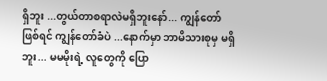ရှိဘူး ...တွယ်တာစရာလဲမရှိဘူးနော်... ကျွန်တော်ဖြစ်ရင် ကျွန်တော်ခံပဲ ...နောက်မှာ ဘာမိသားစုမှ မရှိဘူး... မမမိုးရဲ့ လူတွေကို ပြော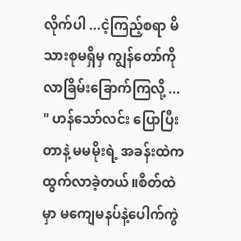လိုက်ပါ ...ငဲ့ကြည့်စရာ မိသားစုမရှိမှ ကျွန်တော်ကို လာခြိမ်းခြောက်ကြလို့ ... " ဟန်သော်လင်း ပြောပြီးတာနဲ့ မမမိုးရဲ့ အခန်းထဲက ထွက်လာခဲ့တယ်။စိတ်ထဲမှာ မကျေမနပ်နဲ့ပေါက်ကွဲ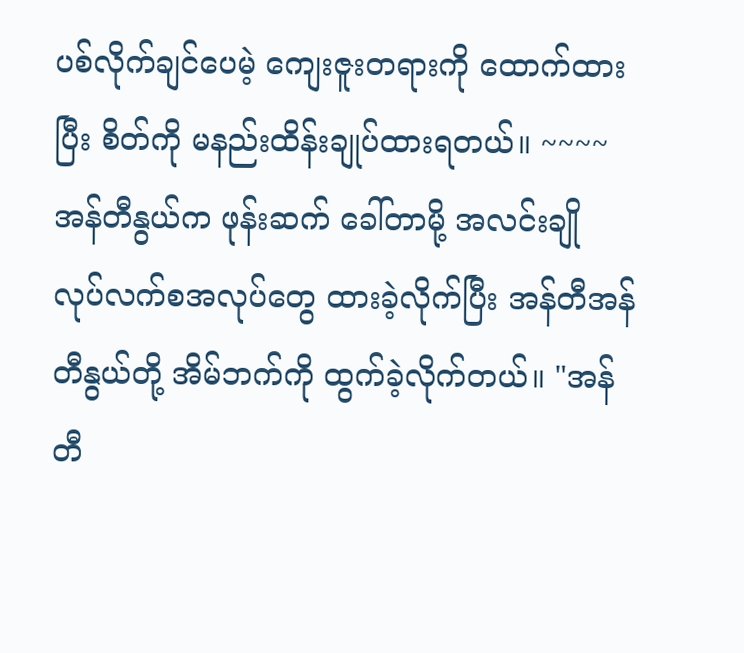ပစ်လိုက်ချင်ပေမဲ့ ကျေးဇူးတရားကို ထောက်ထားပြီး စိတ်ကို မနည်းထိန်းချုပ်ထားရတယ်။ ~~~~ အန်တီနွယ်က ဖုန်းဆက် ခေါ်တာမို့ အလင်းချို လုပ်လက်စအလုပ်တွေ ထားခဲ့လိုက်ပြီး အန်တီအန်တီနွယ်တို့ အိမ်ဘက်ကို ထွက်ခဲ့လိုက်တယ်။ "အန်တီ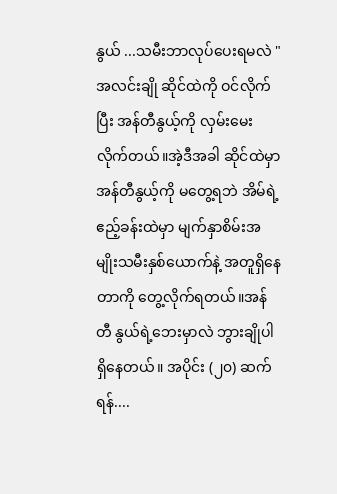နွယ် ...သမီးဘာလုပ်ပေးရမလဲ " အလင်းချို ဆိုင်ထဲကို ဝင်လိုက်ပြီး အန်တီနွယ့်ကို လှမ်းမေးလိုက်တယ်။အဲ့ဒီအခါ ဆိုင်ထဲမှာ အန်တီနွယ့်ကို မတွေ့ရဘဲ အိမ်ရဲ့ ဧည့်ခန်းထဲမှာ မျက်နှာစိမ်းအမျိုးသမီးနှစ်ယောက်နဲ့ အတူရှိနေတာကို တွေ့လိုက်ရတယ်။အန်တီ နွယ်ရဲ့ဘေးမှာလဲ ဘွားချိုပါ ရှိနေတယ်။ အပိုင်း (၂၀) ဆက်ရန်....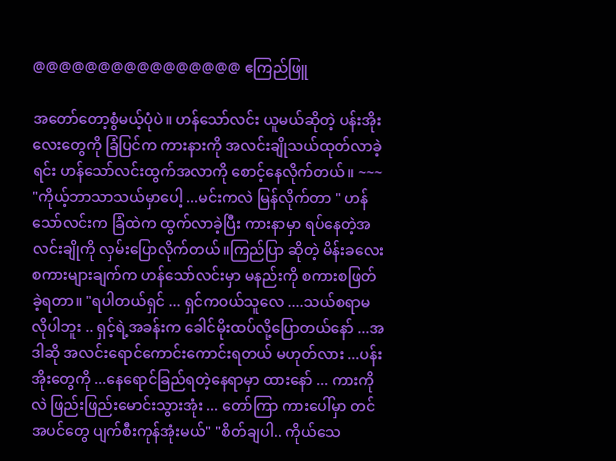@@@@@@@@@@@@@@@@ ဧကြည်ဖြူ

အတော်တော့စွံမယ့်ပုံပဲ။ ဟန်သော်လင်း ယူမယ်ဆိုတဲ့ ပန်းအိုးလေးတွေကို ခြံပြင်က ကားနားကို အလင်းချိုသယ်ထုတ်လာခဲ့ရင်း ဟန်သော်လင်းထွက်အလာကို စောင့်နေလိုက်တယ်။ ~~~ "ကိုယ့်ဘာသာသယ်မှာပေါ့ ...မင်းကလဲ မြန်လိုက်တာ " ဟန်သော်လင်းက ခြံထဲက ထွက်လာခဲ့ပြီး ကားနာမှာ ရပ်နေတဲ့အလင်းချိုကို လှမ်းပြောလိုက်တယ်။ကြည်ပြာ ဆိုတဲ့ မိန်းခလေးစကားများချက်က ဟန်သော်လင်းမှာ မနည်းကို စကားစဖြတ်ခဲ့ရတာ။ "ရပါတယ်ရှင် ... ရှင်ကဝယ်သူလေ ....သယ်စရာမလိုပါဘူး .. ရှင့်ရဲ့အခန်းက ခေါင်မိုးထပ်လို့ပြောတယ်နော် ...အဒါဆို အလင်းရောင်ကောင်းကောင်းရတယ် မဟုတ်လား ...ပန်းအိုးတွေကို ...နေရောင်ခြည်ရတဲ့နေရာမှာ ထားနော် ... ကားကိုလဲ ဖြည်းဖြည်းမောင်းသွားအုံး ... တော်ကြာ ကားပေါ်မှာ တင် အပင်တွေ ပျက်စီးကုန်အုံးမယ်" "စိတ်ချပါ.. ကိုယ်သေ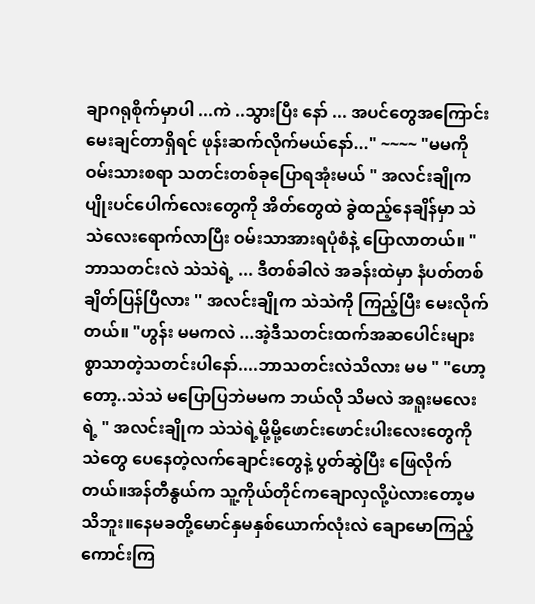ချာဂရုစိုက်မှာပါ ...ကဲ ..သွားပြီး နော် ... အပင်တွေအကြောင်း မေးချင်တာရှိရင် ဖုန်းဆက်လိုက်မယ်နော်..." ~~~~ "မမကို ဝမ်းသားစရာ သတင်းတစ်ခုပြောရအုံးမယ် " အလင်းချိုက ပျိုးပင်ပေါက်လေးတွေကို အိတ်တွေထဲ ခွဲထည့်နေချိန်မှာ သဲသဲလေးရောက်လာပြီး ဝမ်းသာအားရပုံစံနဲ့ ပြောလာတယ်။ "ဘာသတင်းလဲ သဲသဲရဲ့ ... ဒီတစ်ခါလဲ အခန်းထဲမှာ နံပတ်တစ်ချိတ်ပြန်ပြီလား '' အလင်းချိုက သဲသဲကို ကြည့်ပြီး မေးလိုက်တယ်။ "ဟွန်း မမကလဲ ...အဲ့ဒီသတင်းထက်အဆပေါင်းများစွာသာတဲ့သတင်းပါနော်....ဘာသတင်းလဲသိလား မမ " "ဟော့တော့..သဲသဲ မပြောပြဘဲမမက ဘယ်လို သိမလဲ အရူးမလေးရဲ့ " အလင်းချိုက သဲသဲရဲ့မို့မို့ဖောင်းဖောင်းပါးလေးတွေကို သဲတွေ ပေနေတဲ့လက်ချောင်းတွေနဲ့ ပွတ်ဆွဲပြီး ဖြေလိုက်တယ်။အန်တီနွယ်က သူ့ကိုယ်တိုင်ကချောလှလို့ပဲလားတော့မသိဘူး။နေမခတို့မောင်နှမနှစ်ယောက်လုံးလဲ ချောမောကြည့်ကောင်းကြ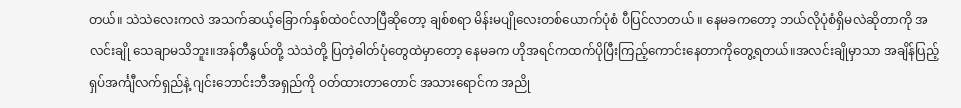တယ်။ သဲသဲလေးကလဲ အသက်ဆယ့်ခြောက်နှစ်ထဲဝင်လာပြီဆိုတော့ ချစ်စရာ မိန်းမပျိုလေးတစ်ယောက်ပုံစံ ပီပြင်လာတယ် ။ နေမခကတော့ ဘယ်လိုပုံစံရှိမလဲဆိုတာကို အလင်းချို သေချာမသိဘူး။အန်တီနွယ်တို့ သဲသဲတို့ ပြတဲ့ဓါတ်ပုံတွေထဲမှာတော့ နေမခက ဟိုအရင်ကထက်ပိုပြီးကြည့်ကောင်းနေတာကိုတွေ့ရတယ်။အလင်းချိုမှာသာ အချိန်ပြည့်ရှပ်အင်္ကျီလက်ရှည်နဲ့ ဂျင်းဘောင်းဘီအရှည်ကို ဝတ်ထားတာတောင် အသားရောင်က အညို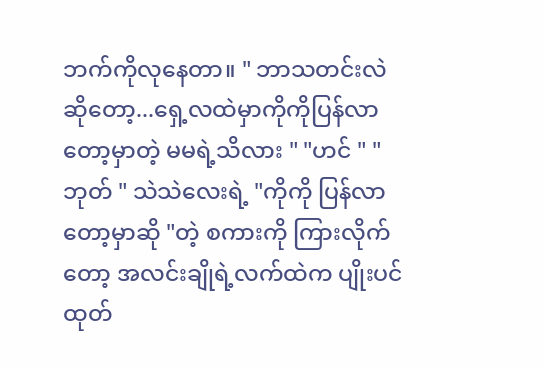ဘက်ကိုလုနေတာ။ " ဘာသတင်းလဲဆိုတော့...ရှေ့လထဲမှာကိုကိုပြန်လာတော့မှာတဲ့ မမရဲ့သိလား " "ဟင် " "ဘုတ် " သဲသဲလေးရဲ့ "ကိုကို ပြန်လာတော့မှာဆို "တဲ့ စကားကို ကြားလိုက်တော့ အလင်းချိုရဲ့လက်ထဲက ပျိုးပင်ထုတ်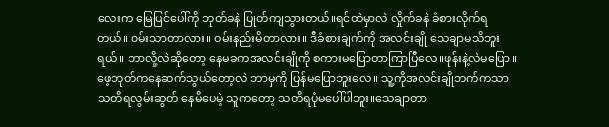လေးက မြေပြင်ပေါ်ကို ဘုတ်ခနဲ ပြုတ်ကျသွားတယ်။ရင်ထဲမှာလဲ လှိုက်ခနဲ ခံစားလိုက်ရတယ်။ ၀မ်းသာတာလား။ ဝမ်းနည်းမိတာလား။ ဒီခံစားချက်ကို အလင်းချို သေချာမသိဘူးရယ်။ ဘာလို့လဲဆိုတော့ နေမခကအလင်းချိုကို စကားမပြောတာကြာပြီလေ။ဖုန်းနဲ့လဲမပြော ။ဖေ့ဘုတ်ကနေဆက်သွယ်တော့လဲ ဘာမှကို ပြန်မပြောဘူးလေ။ သူ့ကိုအလင်းချိုဘက်ကသာ သတိရလွမ်းဆွတ် နေမိပေမဲ့ သူကတော့ သတိရပုံမပေါ်ပါဘူး။သေချာတာ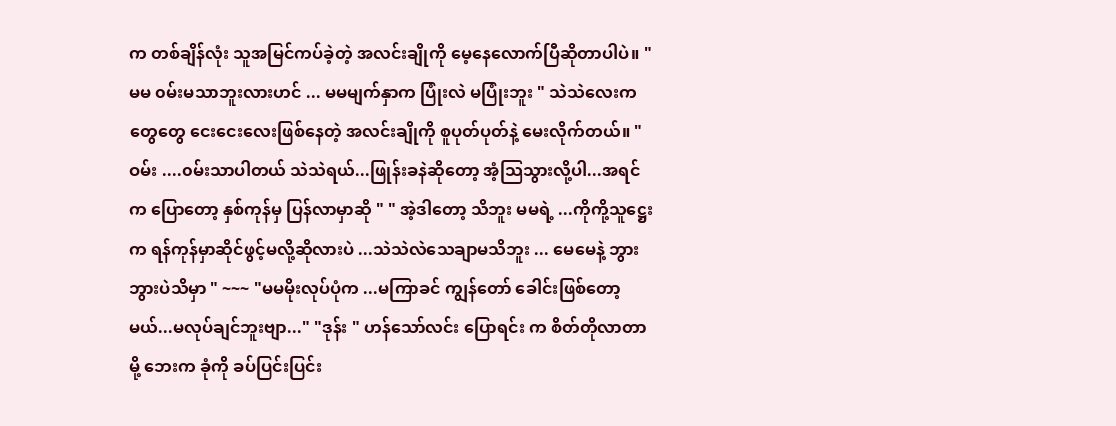က တစ်ချိန်လုံး သူအမြင်ကပ်ခဲ့တဲ့ အလင်းချိုကို မေ့နေလောက်ပြီဆိုတာပါပဲ။ "မမ ၀မ်းမသာဘူးလားဟင် ... မမမျက်နှာက ပြုံးလဲ မပြုံးဘူး " သဲသဲလေးက တွေတွေ ငေးငေးလေးဖြစ်နေတဲ့ အလင်းချိုကို စူပုတ်ပုတ်နဲ့ မေးလိုက်တယ်။ "ဝမ်း ....၀မ်းသာပါတယ် သဲသဲရယ်...ဖြုန်းခနဲဆိုတော့ အံ့သြသွားလို့ပါ...အရင်က ပြောတော့ နှစ်ကုန်မှ ပြန်လာမှာဆို " " အဲ့ဒါတော့ သိဘူး မမရဲ့ ...ကိုကို့သူဋ္ဌေးက ရန်ကုန်မှာဆိုင်ဖွင့်မလို့ဆိုလားပဲ ...သဲသဲလဲသေချာမသိဘူး ... မေမေနဲ့ ဘွားဘွားပဲသိမှာ " ~~~ "မမမိုးလုပ်ပုံက ...မကြာခင် ကျွန်တော် ခေါင်းဖြစ်တော့မယ်...မလုပ်ချင်ဘူးဗျာ..." "ဒုန်း " ဟန်သော်လင်း ပြောရင်း က စိတ်တိုလာတာမို့ ဘေးက ခုံကို ခပ်ပြင်းပြင်း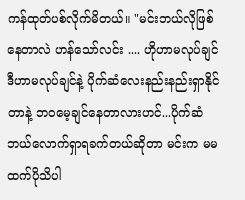ကန်ထုတ်ပစ်လိုက်မိတယ်။ "မင်းဘယ်လိုဖြစ်နေတာလဲ ဟန်သော်လင်း .... ဟိုဟာမလုပ်ချင် ဒီဟာမလုပ်ချင်နဲ့ ပိုက်ဆံလေးနည်းနည်းရှာနိုင်တာနဲ့ ဘ၀မေ့ချင်နေတာလားဟင်...ပိုက်ဆံဘယ်လောက်ရှာရခက်တယ်ဆိုတာ မင်းက မမထက်ပိုသိပါ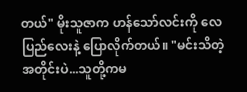တယ်" မိုးသူဇာက ဟန်သော်လင်းကို လေပြည်လေးနဲ့ ပြောလိုက်တယ်။ "မင်းသိတဲ့အတိုင်းပဲ...သူတို့ကမ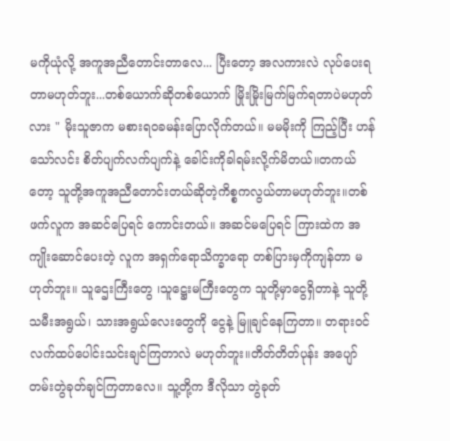မကိုယုံလို့ အကူအညီတောင်းတာလေ... ပြီးတော့ အလကားလဲ လုပ်ပေးရတာမဟုတ်ဘူး...တစ်ယောက်ဆိုတစ်ယောက် မြိုးမြိုးမြက်မြက်ရတာပဲမဟုတ်လား " မိုးသူဇာက မစားရဝခမန်းပြောလိုက်တယ်။ မမမိုးကို ကြည့်ပြီး ဟန်သော်လင်း စိတ်ပျက်လက်ပျက်နဲ့ ခေါင်းကိုခါရမ်းလို့က်မိတယ်။တကယ်တော့ သူတို့အကူအညီတောင်းတယ်ဆိုတဲ့ကိစ္စကလွယ်တာမဟုတ်ဘူး။တစ်ဖက်လူက အဆင်ပြေရင် ကောင်းတယ်။ အဆင်မပြေရင် ကြားထဲက အကျိုးဆောင်ပေးတဲ့ လူက အရှက်ရောသိက္ခာရော တစ်ပြားမှကိုကျန်တာ မဟုတ်ဘူး။ သူဌေးကြီးတွေ ၊သူဋ္ဌေးမကြီးတွေက သူတို့မှာငွေရှိတာနဲ့ သူတို့သမီးအရွယ်၊ သားအရွယ်လေးတွေကို ငွေနဲ့ မြူချင်နေကြတာ။ တရားဝင် လက်ထပ်ပေါင်းသင်းချင်ကြတာလဲ မဟုတ်ဘူး။တိတ်တိတ်ပုန်း အပျော်တမ်းတွဲခုတ်ချင်ကြတာလေ။ သူ့တို့က ဒီလိုသာ တွဲခုတ်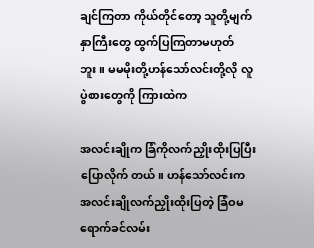ချင်ကြတာ ကိုယ်တိုင်တော့ သူတို့မျက်နှာကြီးတွေ ထွက်ပြကြတာမဟုတ်ဘူး။ မမမိုးတို့ဟန်သော်လင်းတို့လို လူပွဲစားတွေကို ကြားထဲက

အလင်းချိုက ခြံကိုလက်ညှိုးထိုးပြပြီးပြောလိုက် တယ်။ ဟန်သော်လင်းက အလင်းချိုလက်ညှိုးထိုးပြတဲ့ ခြံဝမရောက်ခင်လမ်း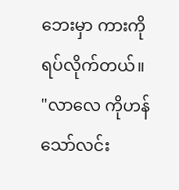ဘေးမှာ ကားကို ရပ်လိုက်တယ်။ "လာလေ ကိုဟန်သော်လင်း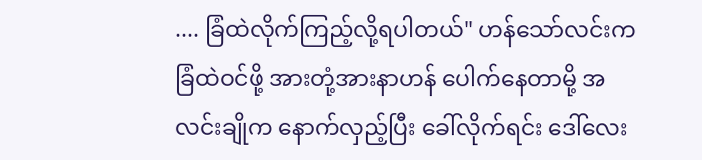.... ခြံထဲလိုက်ကြည့်လို့ရပါတယ်" ဟန်သော်လင်းက ခြံထဲဝင်ဖို့ အားတုံ့အားနာဟန် ပေါက်နေတာမို့ အလင်းချိုက နောက်လှည့်ပြီး ခေါ်လိုက်ရင်း ဒေါ်လေး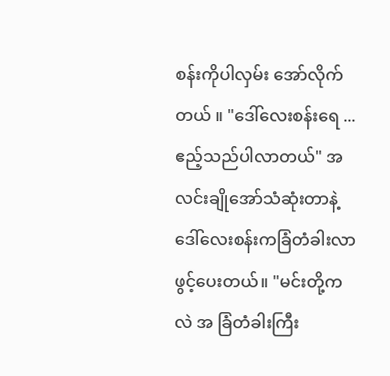စန်းကိုပါလှမ်း အော်လိုက်တယ် ။ "ဒေါ်လေးစန်းရေ ...ဧည့်သည်ပါလာတယ်" အလင်းချိုအော်သံဆုံးတာနဲ့ ဒေါ်လေးစန်းကခြံတံခါးလာဖွင့်ပေးတယ်။ "မင်းတို့ကလဲ အ ခြံတံခါးကြီး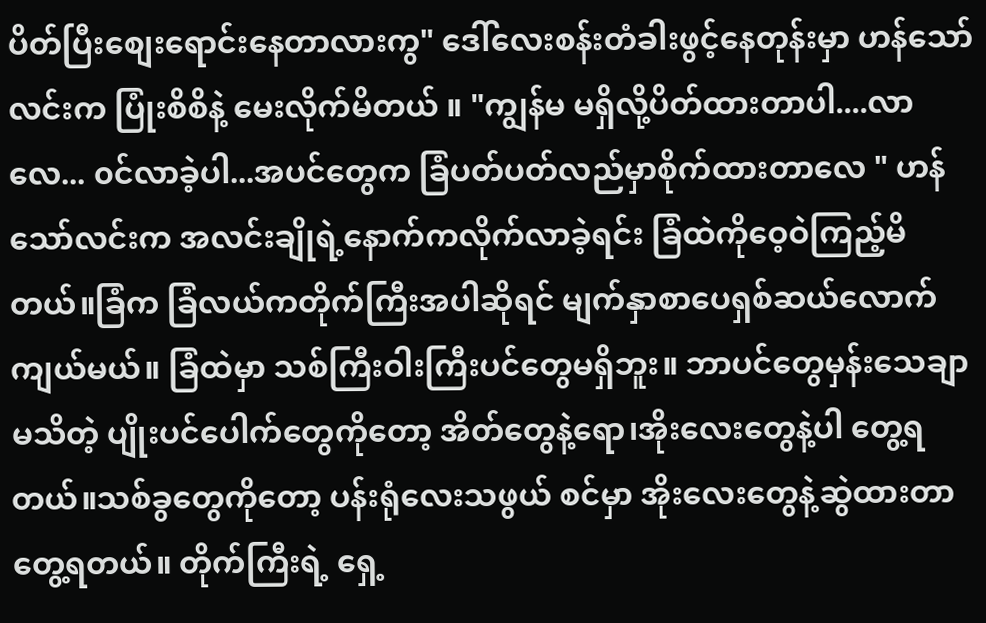ပိတ်ပြီးစျေးရောင်းနေတာလားကွ" ဒေါ်လေးစန်းတံခါးဖွင့်နေတုန်းမှာ ဟန်သော်လင်းက ပြုံးစိစိနဲ့ မေးလိုက်မိတယ် ။ "ကျွန်မ မရှိလို့ပိတ်ထားတာပါ....လာလေ... ၀င်လာခဲ့ပါ...အပင်တွေက ခြံပတ်ပတ်လည်မှာစိုက်ထားတာလေ " ဟန်သော်လင်းက အလင်းချိုရဲ့နောက်ကလိုက်လာခဲ့ရင်း ခြံထဲကိုဝေ့ဝဲကြည့်မိတယ်။ခြံက ခြံလယ်ကတိုက်ကြီးအပါဆိုရင် မျက်နှာစာပေရှစ်ဆယ်လောက်ကျယ်မယ်။ ခြံထဲမှာ သစ်ကြီးဝါးကြီးပင်တွေမရှိဘူး။ ဘာပင်တွေမှန်းသေချာမသိတဲ့ ပျိုးပင်ပေါက်တွေကိုတော့ အိတ်တွေနဲ့ရော၊အိုးလေးတွေနဲ့ပါ တွေ့ရတယ်။သစ်ခွတွေကိုတော့ ပန်းရုံလေးသဖွယ် စင်မှာ အိုးလေးတွေနဲ့ဆွဲထားတာ တွေ့ရတယ်။ တိုက်ကြီးရဲ့ ရှေ့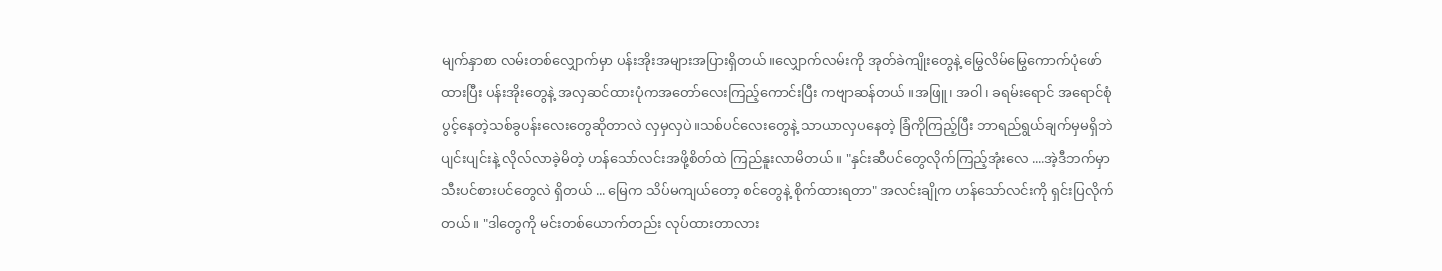မျက်နှာစာ လမ်းတစ်လျှောက်မှာ ပန်းအိုးအများအပြားရှိတယ်။လျှောက်လမ်းကို အုတ်ခဲကျိုးတွေနဲ့ မြွေလိမ်မြွေကောက်ပုံဖော်ထားပြီး ပန်းအိုးတွေနဲ့ အလှဆင်ထားပုံကအတော်လေးကြည့်ကောင်းပြီး ကဗျာဆန်တယ် ။အဖြူ၊ အဝါ၊ ခရမ်းရောင် အရောင်စုံပွင့်နေတဲ့သစ်ခွပန်းလေးတွေဆိုတာလဲ လှမှလှပဲ။သစ်ပင်လေးတွေနဲ့ သာယာလှပနေတဲ့ ခြံကိုကြည့်ပြီး ဘာရည်ရွယ်ချက်မှမရှိဘဲ ပျင်းပျင်းနဲ့ လိုလ်လာခဲ့မိတဲ့ ဟန်သော်လင်းအဖို့စိတ်ထဲ ကြည်နူးလာမိတယ်။ "နှင်းဆီပင်တွေလိုက်ကြည့်အုံးလေ ....အဲ့ဒီဘက်မှာ သီးပင်စားပင်တွေလဲ ရှိတယ် ... မြေက သိပ်မကျယ်တော့ စင်တွေနဲ့ စိုက်ထားရတာ" အလင်းချိုက ဟန်သော်လင်းကို ရှင်းပြလိုက်တယ်။ "ဒါတွေကို မင်းတစ်ယောက်တည်း လုပ်ထားတာလား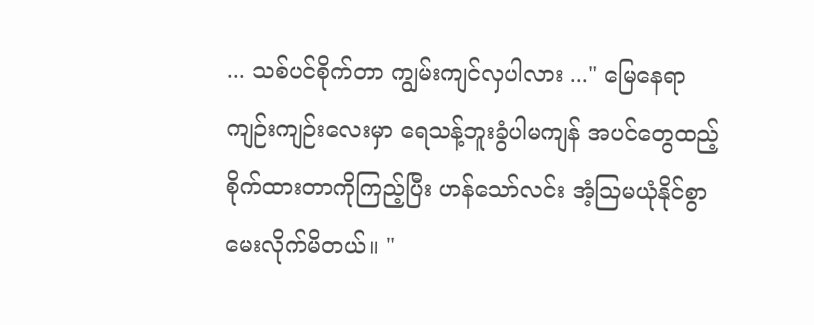... သစ်ပင်စိုက်တာ ကျွမ်းကျင်လှပါလား ..." မြေနေရာကျဉ်းကျဉ်းလေးမှာ ရေသန့်ဘူးခွံပါမကျန် အပင်တွေထည့်စိုက်ထားတာကိုကြည့်ပြီး ဟန်သော်လင်း အံ့ဩမယုံနိုင်စွာ မေးလိုက်မိတယ်။ "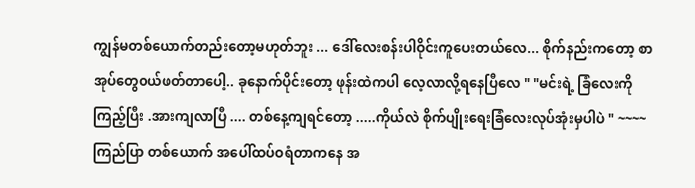ကျွန်မတစ်ယောက်တည်းတော့မဟုတ်ဘူး ... ဒေါ်လေးစန်းပါဝိုင်းကူပေးတယ်လေ... စိုက်နည်းကတော့ စာအုပ်တွေ၀ယ်ဖတ်တာပေါ့.. ခုနောက်ပိုင်းတော့ ဖုန်းထဲကပါ လေ့လာလို့ရနေပြီလေ " "မင်းရဲ့ ခြံလေးကို ကြည့်ပြီး .အားကျလာပြီ .... တစ်နေ့ကျရင်တော့ .....ကိုယ်လဲ စိုက်ပျိုးရေးခြံလေးလုပ်အုံးမှပါပဲ " ~~~~ ကြည်ပြာ တစ်ယောက် အပေါ်ထပ်ဝရံတာကနေ အ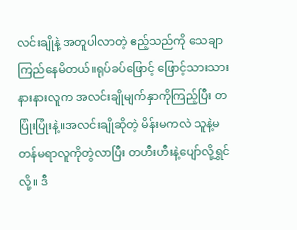လင်းချိုနဲ့ အတူပါလာတဲ့ ဧည့်သည်ကို သေချာကြည်နေမိတယ်။ရုပ်ခပ်ဖြောင့် ဖြောင့်သားသားနားနားလူက အလင်းချိုမျက်နှာကိုကြည့်ပြီး တပြုံးပြုံးနဲ့။အလင်းချိုဆိုတဲ့ မိန်းမကလဲ သူနဲ့မတန်မရာလူကိုတွဲလာပြီး တဟီးဟီးနဲ့ပျော်လို့ရွှင်လို့။ ဒီ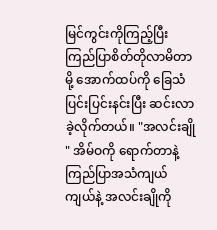မြင်ကွင်းကိုကြည့်ပြီး ကြည်ပြာစိတ်တိုလာမိတာမို့ အောက်ထပ်ကို ခြေသံပြင်းပြင်းနင်းပြီး ဆင်းလာခဲ့လိုက်တယ်။ "အလင်းချို " အိမ်ဝကို ရောက်တာနဲ့ကြည်ပြာအသံကျယ်ကျယ်နဲ့ အလင်းချိုကို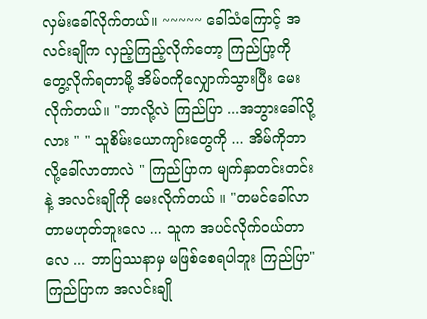လှမ်းခေါ်လိုက်တယ်။ ~~~~~ ခေါ်သံကြောင့် အလင်းချိုက လှည့်ကြည့်လိုက်တော့ ကြည်ပြာ့ကို တွေ့လိုက်ရတာမို့ အိမ်ဝကိုလျှောက်သွားပြီး မေးလိုက်တယ်။ "ဘာလို့လဲ ကြည်ပြာ ...အဘွားခေါ်လို့လား " " သူစိမ်းယောကျာ်းတွေကို ... အိမ်ကိုဘာလို့ခေါ်လာတာလဲ " ကြည်ပြာက မျက်နှာတင်းတင်းနဲ့ အလင်းချိုကို မေးလိုက်တယ် ။ "တမင်ခေါ်လာတာမဟုတ်ဘူးလေ ... သူက အပင်လိုက်ဝယ်တာလေ ... ဘာပြဿနာမှ မဖြစ်စေရပါဘူး ကြည်ပြာ" ကြည်ပြာက အလင်းချို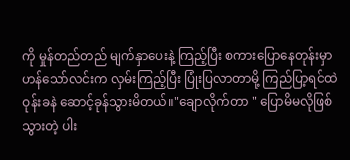ကို မှုန်တည်တည် မျက်နှာပေးနဲ့ ကြည့်ပြီး စကားပြောနေတုန်းမှာ ဟန်သော်လင်းက လှမ်းကြည့်ပြီး ပြုံးပြလာတာမို့ ကြည်ပြာ့ရင်ထဲ ဝုန်းခနဲ ဆောင့်ခုန်သွားမိတယ်။"ချောလိုက်တာ " ပြောမိမလိုဖြစ်သွားတဲ့ ပါး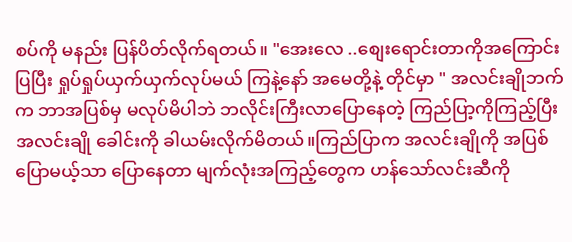စပ်ကို မနည်း ပြန်ပိတ်လိုက်ရတယ်။ "အေးလေ ..စျေးရောင်းတာကိုအကြောင်းပြပြီး ရှုပ်ရှုပ်ယှက်ယှက်လုပ်မယ် ကြနဲ့နော် အမေတို့နဲ့ တိုင်မှာ " အလင်းချိုဘက်က ဘာအပြစ်မှ မလုပ်မိပါဘဲ ဘလိုင်းကြီးလာပြောနေတဲ့ ကြည်ပြာ့ကိုကြည့်ပြီး အလင်းချို ခေါင်းကို ခါယမ်းလိုက်မိတယ်။ကြည်ပြာက အလင်းချိုကို အပြစ်ပြောမယ့်သာ ပြောနေတာ မျက်လုံးအကြည့်တွေက ဟန်သော်လင်းဆီကို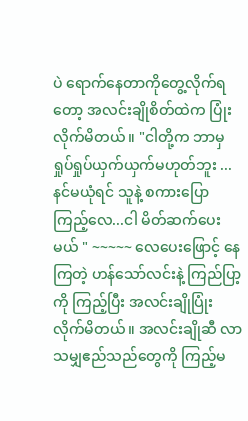ပဲ ရောက်နေတာကိုတွေ့လိုက်ရတော့ အလင်းချိုစိတ်ထဲက ပြုံးလိုက်မိတယ်။ "ငါတို့က ဘာမှ ရှုပ်ရှုပ်ယှက်ယှက်မဟုတ်ဘူး ...နင်မယုံရင် သူနဲ့ စကားပြော ကြည့်လေ...ငါ မိတ်ဆက်ပေးမယ် " ~~~~~ လေပေးဖြောင့် နေကြတဲ့ ဟန်သော်လင်းနဲ့ ကြည်ပြာ့ကို ကြည့်ပြီး အလင်းချိုပြုံးလိုက်မိတယ်။ အလင်းချိုဆီ လာသမျှဧည်သည်တွေကို ကြည့်မ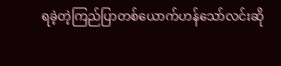ရခဲ့တဲ့ကြည်ပြာတစ်ယောက်ဟန်သော်လင်းဆို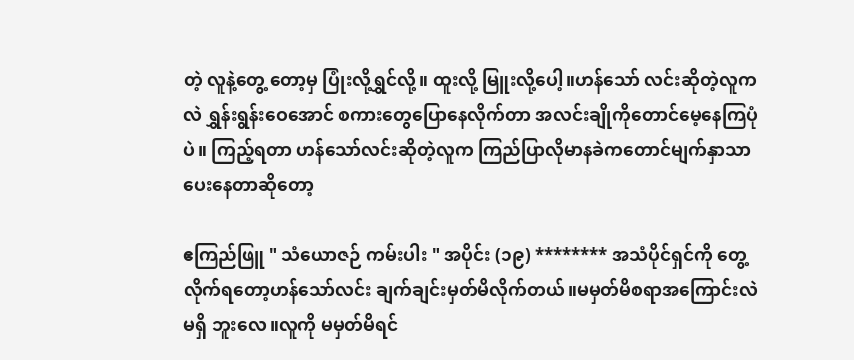တဲ့ လူနဲ့တွေ့ တော့မှ ပြုံးလို့ရွှင်လို့။ ထူးလို့ မြူးလို့ပေါ့။ဟန်သော် လင်းဆိုတဲ့လူကလဲ ရွှန်းရွန်းဝေအောင် စကားတွေပြောနေလိုက်တာ အလင်းချိုကိုတောင်မေ့နေကြပုံပဲ။ ကြည့်ရတာ ဟန်သော်လင်းဆိုတဲ့လူက ကြည်ပြာလိုမာနခဲကတောင်မျက်နှာသာပေးနေတာဆိုတော့

ဧကြည်ဖြူ " သံယောဇဉ် ကမ်းပါး " အပိုင်း (၁၉) ******** အသံပိုင်ရှင်ကို တွေ့လိုက်ရတော့ဟန်သော်လင်း ချက်ချင်းမှတ်မိလိုက်တယ်။မမှတ်မိစရာအကြောင်းလဲမရှိ ဘူးလေ။လူကို မမှတ်မိရင်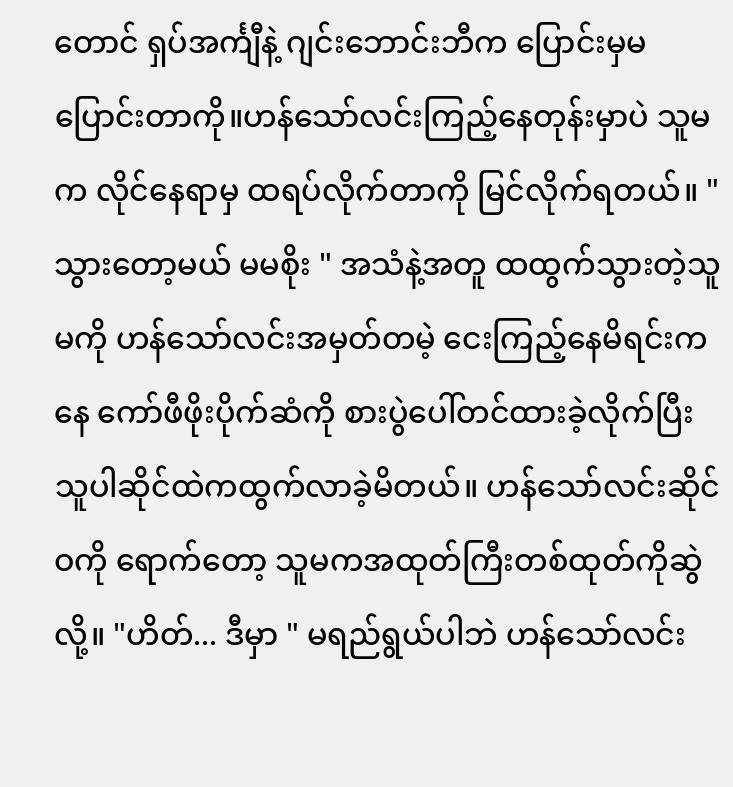တောင် ရှပ်အင်္ကျီနဲ့ ဂျင်းဘောင်းဘီက ပြောင်းမှမပြောင်းတာကို။ဟန်သော်လင်းကြည့်နေတုန်းမှာပဲ သူမက လိုင်နေရာမှ ထရပ်လိုက်တာကို မြင်လိုက်ရတယ်။ "သွားတော့မယ် မမစိုး " အသံနဲ့အတူ ထထွက်သွားတဲ့သူမကို ဟန်သော်လင်းအမှတ်တမဲ့ ငေးကြည့်နေမိရင်းကနေ ကော်ဖီဖိုးပိုက်ဆံကို စားပွဲပေါ်တင်ထားခဲ့လိုက်ပြီး သူပါဆိုင်ထဲကထွက်လာခဲ့မိတယ်။ ဟန်သော်လင်းဆိုင်ဝကို ရောက်တော့ သူမကအထုတ်ကြီးတစ်ထုတ်ကိုဆွဲလို့။ "ဟိတ်... ဒီမှာ " မရည်ရွယ်ပါဘဲ ဟန်သော်လင်း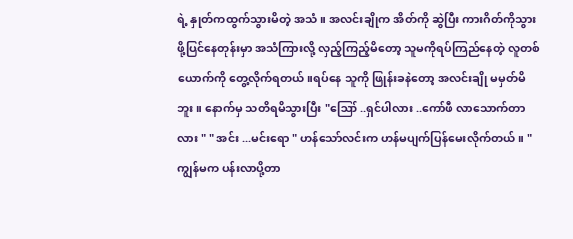ရဲ့ နှုတ်ကထွက်သွားမိတဲ့ အသံ ။ အလင်းချိုက အိတ်ကို ဆွဲပြီး ကားဂိတ်ကိုသွားဖို့ပြင်နေတုန်းမှာ အသံကြားလို့ လှည့်ကြည့်မိတော့ သူမကိုရပ်ကြည်နေတဲ့ လူတစ်ယောက်ကို တွေ့လိုက်ရတယ်။ရပ်နေ သူကို ဖြုန်းခနဲတော့ အလင်းချို မမှတ်မိဘူး။ နောက်မှ သတိရမိသွားပြီး "ဪ ..ရှင်ပါလား ..ကော်ဖီ လာသောက်တာလား " " အင်း ...မင်းရော " ဟန်သော်လင်းက ဟန်မပျက်ပြန်မေးလိုက်တယ်။ "ကျွန်မက ပန်းလာပို့တာ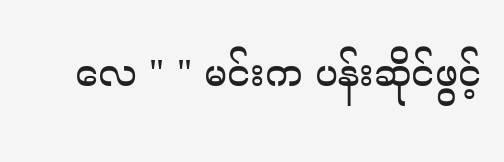လေ " " မင်းက ပန်းဆိုင်ဖွင့်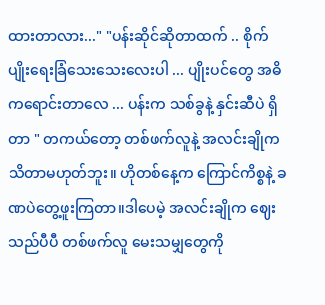ထားတာလား..." "ပန်းဆိုင်ဆိုတာထက် .. စိုက်ပျိုးရေးခြံသေးသေးလေးပါ ... ပျိုးပင်တွေ အဓိကရောင်းတာလေ ... ပန်းက သစ်ခွနဲ့ နှင်းဆီပဲ ရှိတာ " တကယ်တော့ တစ်ဖက်လူနဲ့ အလင်းချိုက သိတာမဟုတ်ဘူး။ ဟိုတစ်နေ့က ကြောင်ကိစ္စနဲ့ ခဏပဲတွေ့ဖူးကြတာ။ဒါပေမဲ့ အလင်းချိုက ဈေးသည်ပီပီ တစ်ဖက်လူ မေးသမျှတွေကို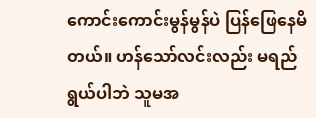ကောင်းကောင်းမွန်မွန်ပဲ ပြန်ဖြေနေမိတယ်။ ဟန်သော်လင်းလည်း မရည်ရွယ်ပါဘဲ သူမအ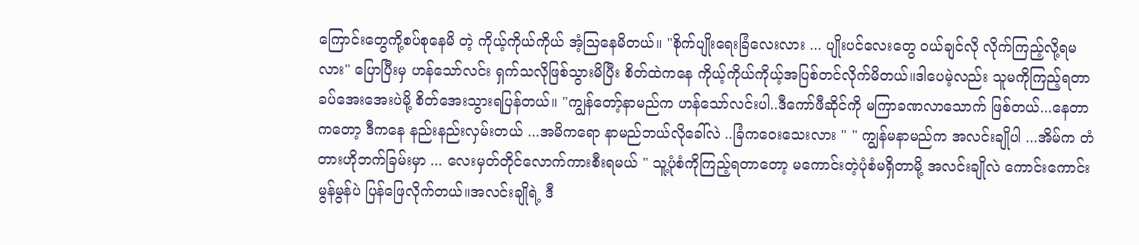ကြောင်းတွေကို့စပ်စုနေမိ တဲ့ ကိုယ့်ကိုယ်ကိုယ် အံ့သြနေမိတယ်။ "စိုက်ပျိုးရေးခြံလေးလား ... ပျိုးပင်လေးတွေ ၀ယ်ချင်လို လိုက်ကြည့်လို့ရမလား" ပြောပြီးမှ ဟန်သော်လင်း ရှက်သလိုဖြစ်သွားမိပြီး စိတ်ထဲကနေ ကိုယ့်ကိုယ်ကိုယ့်အပြစ်တင်လိုက်မိတယ်။ဒါပေမဲ့လည်း သူမကိုကြည့်ရတာ ခပ်အေးအေးပဲမို့ စိတ်အေးသွားရပြန်တယ်။ "ကျွန်တော့်နာမည်က ဟန်သော်လင်းပါ..ဒီကော်ဖီဆိုင်ကို မကြာခဏလာသောက် ဖြစ်တယ်...နေတာကတော့ ဒီကနေ နည်းနည်းလှမ်းတယ် ...အမိကရော နာမည်ဘယ်လိုခေါ်လဲ ..ခြံကဝေးသေးလား " " ကျွန်မနာမည်က အလင်းချိုပါ ...အိမ်က တံတားဟိုဘက်ခြမ်းမှာ ... လေးမှတ်တိုင်လောက်ကားစီးရမယ် " သူ့ပုံစံကိုကြည့်ရတာတော့ မကောင်းတဲ့ပုံစံမရှိတာမို့ အလင်းချိုလဲ ကောင်းကောင်းမွန်မွန်ပဲ ပြန်ဖြေလိုက်တယ်။အလင်းချိုရဲ့ ဒီ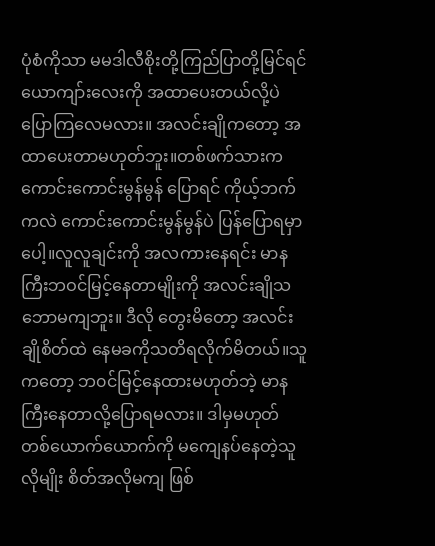ပုံစံကိုသာ မမဒါလီစိုးတို့ကြည်ပြာတို့မြင်ရင် ယောကျာ်းလေးကို အထာပေးတယ်လို့ပဲ ပြောကြလေမလား။ အလင်းချိုကတော့ အထာပေးတာမဟုတ်ဘူး။တစ်ဖက်သားက ကောင်းကောင်းမွန်မွန် ပြောရင် ကိုယ့်ဘက်ကလဲ ကောင်းကောင်းမွန်မွန်ပဲ ပြန်ပြောရမှာပေါ့။လူလူချင်းကို အလကားနေရင်း မာနကြီးဘဝင်မြင့်နေတာမျိုးကို အလင်းချိုသဘောမကျဘူး။ ဒီလို တွေးမိတော့ အလင်းချိုစိတ်ထဲ နေမခကိုသတိရလိုက်မိတယ်။သူကတော့ ဘ၀င်မြင့်နေထားမဟုတ်ဘဲ့ မာနကြီးနေတာလို့ပြောရမလား။ ဒါမှမဟုတ် တစ်ယောက်ယောက်ကို မကျေနပ်နေတဲ့သူလိုမျိုး စိတ်အလိုမကျ ဖြစ်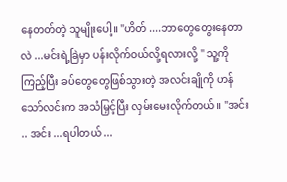နေတတ်တဲ့ သူမျိုးပေါ့။ "ဟိတ် ....ဘာတွေတွေးနေတာလဲ ...မင်းရဲ့ခြဲမှာ ပန်းလိုက်ဝယ်လို့ရလားလို့ " သူ့ကိုကြည့်ပြီး ခပ်တွေတွေဖြစ်သွားတဲ့ အလင်းချိုကို ဟန်သော်လင်းက အသံမြှင့်ပြီး လှမ်းမေးလိုက်တယ်။ "အင်း .. အင်း ...ရပါတယ် ...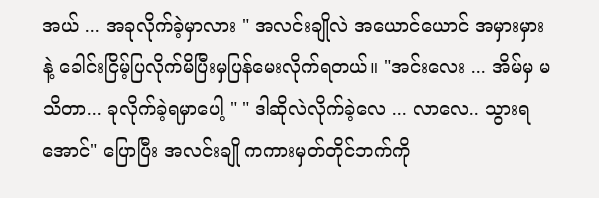အယ် ... အခုလိုက်ခဲ့မှာလား " အလင်းချိုလဲ အယောင်ယောင် အမှားမှားနဲ့ ခေါင်းငြိမ့်ပြလိုက်မိပြီးမှပြန်မေးလိုက်ရတယ်။ "အင်းလေး ... အိမ်မှ မသိတာ... ခုလိုက်ခဲ့ရမှာပေါ့ " " ဒါဆိုလဲလိုက်ခဲ့လေ ... လာလေ.. သွားရအောင်" ပြောပြီး အလင်းချို ကကားမှတ်တိုင်ဘက်ကို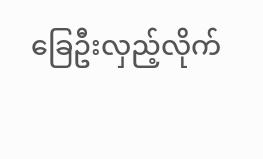ခြေဦးလှည့်လိုက်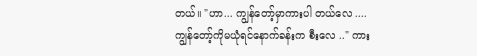တယ်။ "ဟာ... ကျွန်တော့်မှာကားပါ တယ်လေ .... ကျွန်တော့်ကိုမယုံရင်နောက်ခန်းက စီးလေ .." ကား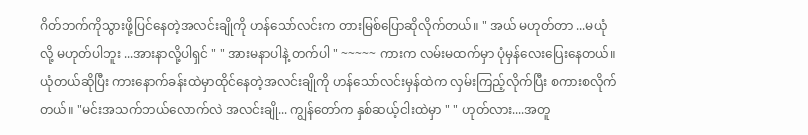ဂိတ်ဘက်ကိုသွားဖို့ပြင်နေတဲ့အလင်းချိုကို ဟန်သော်လင်းက တားမြစ်ပြောဆိုလိုက်တယ်။ " အယ် မဟုတ်တာ ...မယုံလို့ မဟုတ်ပါဘူး ...အားနာလို့ပါရှင် " " အားမနာပါနဲ့ တက်ပါ " ~~~~~ ကားက လမ်းမထက်မှာ ပုံမှန်လေးပြေးနေတယ်။ယုံတယ်ဆိုပြီး ကားနောက်ခန်းထဲမှာထိုင်နေတဲ့အလင်းချိုကို ဟန်သော်လင်းမှန်ထဲက လှမ်းကြည့်လိုက်ပြီး စကားစလိုက်တယ်။ "မင်းအသက်ဘယ်လောက်လဲ အလင်းချို... ကျွန်တော်က နှစ်ဆယ့်ငါးထဲမှာ " " ဟုတ်လား....အတူ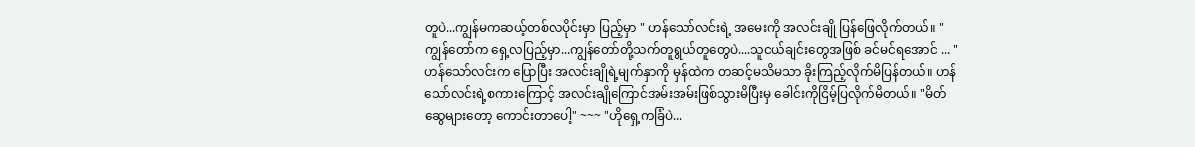တူပဲ...ကျွန်မကဆယ့်တစ်လပိုင်းမှာ ပြည့်မှာ " ဟန်သော်လင်းရဲ့ အမေးကို အလင်းချို ပြန်ဖြေလိုက်တယ်။ "ကျွန်တော်က ရှေ့လပြည့်မှာ...ကျွန်တော်တို့သက်တူရွယ်တူတွေပဲ....သူငယ်ချင်းတွေအဖြစ် ခင်မင်ရအောင် ... " ဟန်သော်လင်းက ပြောပြီး အလင်းချိုရဲ့မျက်နှာကို မှန်ထဲက တဆင့်မသိမသာ ခိုးကြည့်လိုက်မိပြန်တယ်။ ဟန်သော်လင်းရဲ့စကားကြောင့် အလင်းချိုကြောင်အမ်းအမ်းဖြစ်သွားမိပြီးမှ ခေါင်းကိုငြိမ့်ပြလိုက်မိတယ်။ "မိတ်ဆွေများတော့ ကောင်းတာပေါ့" ~~~ "ဟိုရှေ့ကခြံပဲ...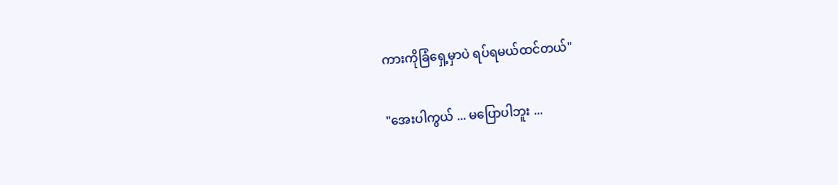ကားကိုခြံရှေ့မှာပဲ ရပ်ရမယ်ထင်တယ်"

"အေးပါကွယ် ... မပြောပါဘူး ...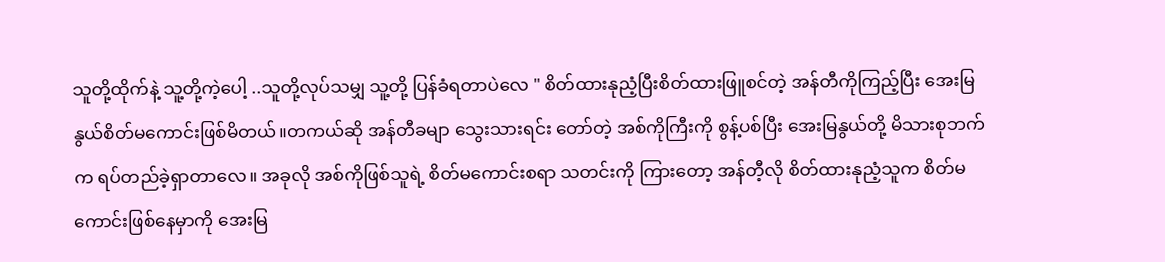သူတို့ထိုက်နဲ့ သူ့တို့ကဲ့ပေါ့ ..သူတို့လုပ်သမျှ သူ့တို့ ပြန်ခံရတာပဲလေ " စိတ်ထားနုညံ့ပြီးစိတ်ထားဖြူစင်တဲ့ အန်တီကိုကြည့်ပြီး အေးမြနွယ်စိတ်မကောင်းဖြစ်မိတယ်။တကယ်ဆို အန်တီခမျာ သွေးသားရင်း တော်တဲ့ အစ်ကိုကြီးကို စွန့်ပစ်ပြီး အေးမြနွယ်တို့ မိသားစုဘက်က ရပ်တည်ခဲ့ရှာတာလေ။ အခုလို အစ်ကိုဖြစ်သူရဲ့ စိတ်မကောင်းစရာ သတင်းကို ကြားတော့ အန်တီ့လို စိတ်ထားနုညံ့သူက စိတ်မကောင်းဖြစ်နေမှာကို အေးမြ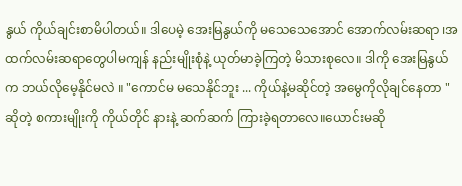နွယ် ကိုယ်ချင်းစာမိပါတယ်။ ဒါပေမဲ့ အေးမြနွယ်ကို မသေသေအောင် အောက်လမ်းဆရာ ၊အထက်လမ်းဆရာတွေပါမကျန် နည်းမျိုးစုံနဲ့ ယုတ်မာခဲ့ကြတဲ့ မိသားစုလေ။ ဒါကို အေးမြနွယ်က ဘယ်လိုမေ့နိုင်မလဲ ။ "ကောင်မ မသေနိုင်ဘူး ... ကိုယ်နဲ့မဆိုင်တဲ့ အမွေကိုလိုချင်နေတာ " ဆိုတဲ့ စကားမျိုးကို ကိုယ်တိုင် နားနဲ့ ဆက်ဆက် ကြားခဲ့ရတာလေ။ယောင်းမဆို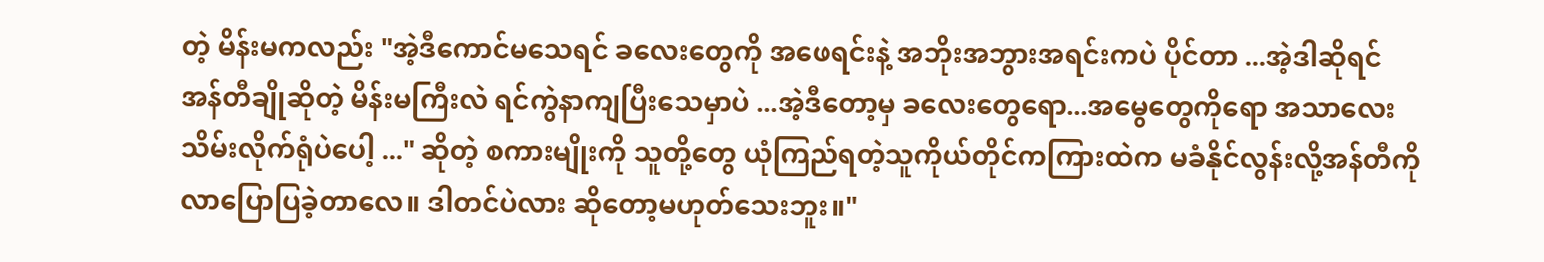တဲ့ မိန်းမကလည်း "အဲ့ဒီကောင်မသေရင် ခလေးတွေကို အဖေရင်းနဲ့ အဘိုးအဘွားအရင်းကပဲ ပိုင်တာ ...အဲ့ဒါဆိုရင် အန်တီချိုဆိုတဲ့ မိန်းမကြီးလဲ ရင်ကွဲနာကျပြီးသေမှာပဲ ...အဲ့ဒီတော့မှ ခလေးတွေရော...အမွေတွေကိုရော အသာလေးသိမ်းလိုက်ရုံပဲပေါ့ ..." ဆိုတဲ့ စကားမျိုးကို သူတို့တွေ ယုံကြည်ရတဲ့သူကိုယ်တိုင်ကကြားထဲက မခံနိုင်လွန်းလို့အန်တီကို လာပြောပြခဲ့တာလေ။ ဒါတင်ပဲလား ဆိုတော့မဟုတ်သေးဘူး။"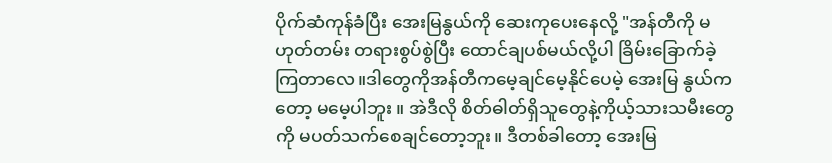ပိုက်ဆံကုန်ခံပြီး အေးမြနွယ်ကို ဆေးကုပေးနေလို့ "အန်တီကို မဟုတ်တမ်း တရားစွပ်စွဲပြီး ထောင်ချပစ်မယ်လို့ပါ ခြိမ်းခြောက်ခဲ့ကြတာလေ။ဒါတွေကိုအန်တီကမေ့ချင်မေ့နိုင်ပေမဲ့ အေးမြ နွယ်ကတော့ မမေ့ပါဘူး ။ အဲဒီလို စိတ်ဓါတ်ရှိသူတွေနဲ့ကိုယ့်သားသမီးတွေကို မပတ်သက်စေချင်တော့ဘူး။ ဒီတစ်ခါတော့ အေးမြ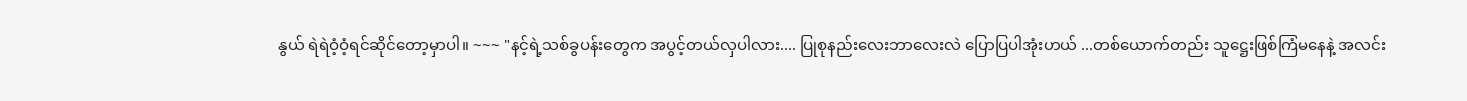နွယ် ရဲရဲဝံ့ဝံ့ရင်ဆိုင်တော့မှာပါ။ ~~~ "နင့်ရဲ့သစ်ခွပန်းတွေက အပွင့်တယ်လှပါလား.... ပြုစုနည်းလေးဘာလေးလဲ ပြောပြပါအုံးဟယ် ...တစ်ယောက်တည်း သူဋ္ဌေးဖြစ်ကြံမနေနဲ့ အလင်း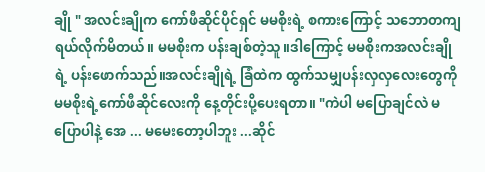ချို " အလင်းချိုက ကော်ဖီဆိုင်ပိုင်ရှင် မမစိုးရဲ့ စကားကြောင့် သဘောတကျ ရယ်လိုက်မိတယ်။ မမစိုးက ပန်းချစ်တဲ့သူ။ဒါကြောင့် မမစိုးကအလင်းချိုရဲ့ ပန်းဖောက်သည်။အလင်းချိုရဲ့ ခြံထဲက ထွက်သမျှပန်းလှလှလေးတွေကို မမစိုးရဲ့ကော်ဖီဆိုင်လေးကို နေ့တိုင်းပို့ပေးရတာ။ "ကဲပါ မပြောချင်လဲ မပြောပါနဲ့ အေ ... မမေးတော့ပါဘူး ...ဆိုင်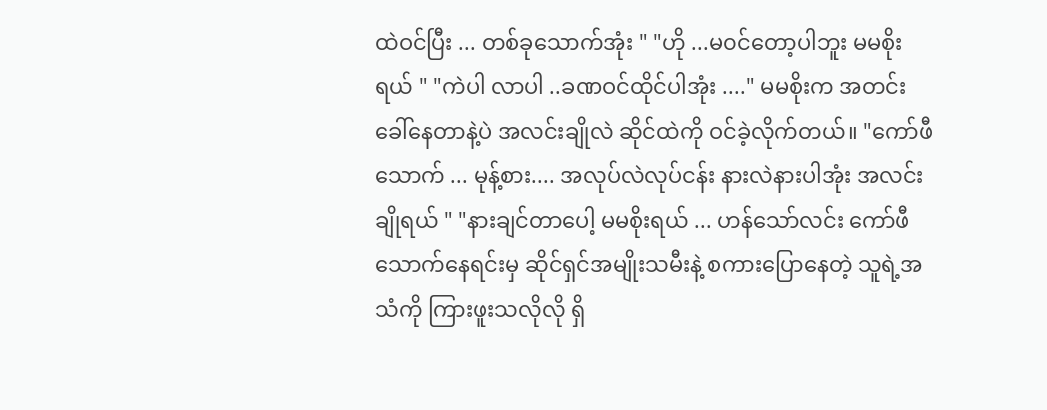ထဲဝင်ပြီး ... တစ်ခုသောက်အုံး " "ဟို ...မ၀င်တော့ပါဘူး မမစိုးရယ် " "ကဲပါ လာပါ ..ခဏဝင်ထိုင်ပါအုံး ...." မမစိုးက အတင်းခေါ်နေတာနဲ့ပဲ အလင်းချိုလဲ ဆိုင်ထဲကို ဝင်ခဲ့လိုက်တယ်။ "ကော်ဖီသောက် ... မုန့်စား.... အလုပ်လဲလုပ်ငန်း နားလဲနားပါအုံး အလင်းချိုရယ် " "နားချင်တာပေါ့ မမစိုးရယ် ... ဟန်သော်လင်း ကော်ဖီသောက်နေရင်းမှ ဆိုင်ရှင်အမျိုးသမီးနဲ့ စကားပြောနေတဲ့ သူရဲ့အသံကို ကြားဖူးသလိုလို ရှိ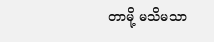တာမို့ မသိမသာ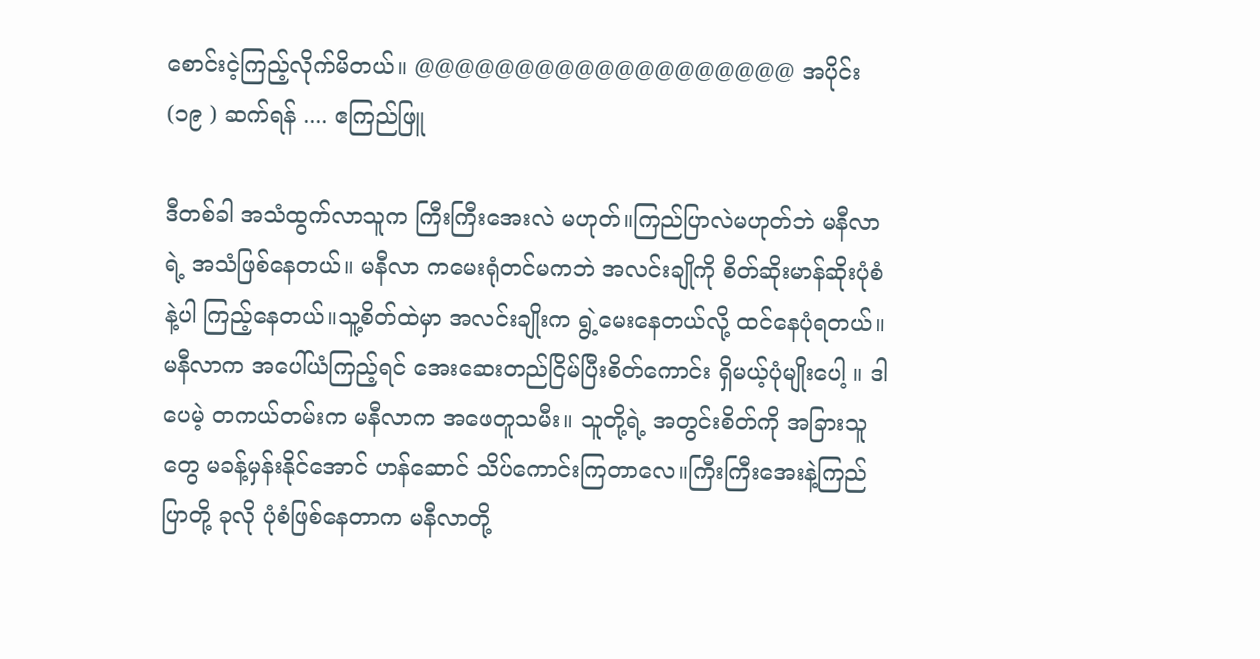စောင်းငဲ့ကြည့်လိုက်မိတယ်။ @@@@@@@@@@@@@@@@@@@ အပိုင်း (၁၉ ) ဆက်ရန် .... ဧကြည်ဖြူ

ဒီတစ်ခါ အသံထွက်လာသူက ကြီးကြီးအေးလဲ မဟုတ်။ကြည်ပြာလဲမဟုတ်ဘဲ မနီလာရဲ့ အသံဖြစ်နေတယ်။ မနီလာ ကမေးရုံတင်မကဘဲ အလင်းချိုကို စိတ်ဆိုးမာန်ဆိုးပုံစံနဲ့ပါ ကြည့်နေတယ်။သူ့စိတ်ထဲမှာ အလင်းချိုးက ရွဲ့မေးနေတယ်လို့ ထင်နေပုံရတယ်။ မနီလာက အပေါ်ယံကြည့်ရင် အေးဆေးတည်ငြိမ်ပြီးစိတ်ကောင်း ရှိမယ့်ပုံမျိုးပေါ့ ။ ဒါပေမဲ့ တကယ်တမ်းက မနီလာက အဖေတူသမီး။ သူတို့ရဲ့ အတွင်းစိတ်ကို အခြားသူတွေ မခန့်မှန်းနိုင်အောင် ဟန်ဆောင် သိပ်ကောင်းကြတာလေ။ကြီးကြီးအေးနဲ့ကြည်ပြာတို့ ခုလို ပုံစံဖြစ်နေတာက မနီလာတို့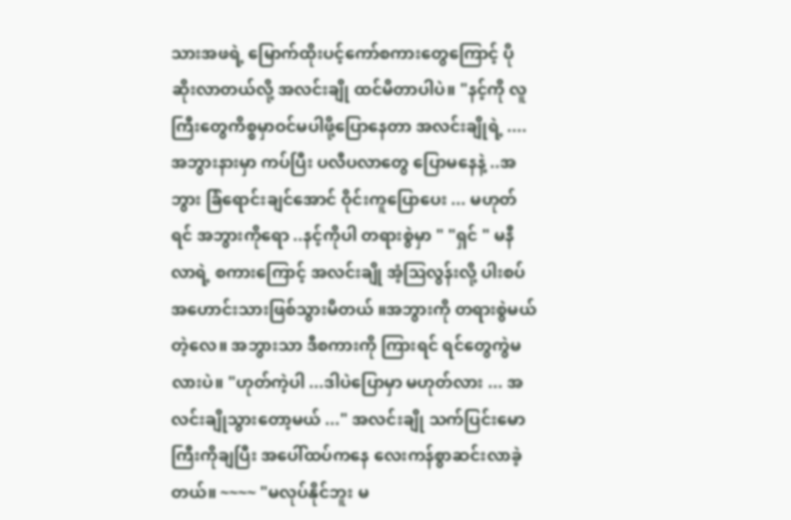သားအဖရဲ့ မြောက်ထိုးပင့်ကော်စကားတွေကြောင့် ပိုဆိုးလာတယ်လို့ အလင်းချို ထင်မိတာပါပဲ။ "နင့်ကို လူကြီးတွေကိစ္စမှာဝင်မပါဖို့ပြောနေတာ အလင်းချိုရဲ့ ....အဘွားနားမှာ ကပ်ပြီး ပလီပလာတွေ ပြောမနေနဲ့ ..အဘွား ခြံရောင်းချင်အောင် ဝိုင်းကူပြောပေး ... မဟုတ်ရင် အဘွားကိုရော ..နင့်ကိုပါ တရားစွဲမှာ " "ရှင် " မနီလာရဲ့ စကားကြောင့် အလင်းချို အံ့ဩလွန်းလို့ ပါးစပ်အဟောင်းသားဖြစ်သွားမိတယ် ။အဘွားကို တရားစွဲမယ်တဲ့လေ။ အဘွားသာ ဒီစကားကို ကြားရင် ရင်တွေကွဲမလားပဲ။ "ဟုတ်ကဲ့ပါ ...ဒါပဲပြောမှာ မဟုတ်လား ... အလင်းချိုသွားတော့မယ် ..." အလင်းချို သက်ပြင်းမောကြီးကိုချပြီး အပေါ်ထပ်ကနေ လေးကန်စွာဆင်းလာခဲ့တယ်။ ~~~~ "မလုပ်နိုင်ဘူး မ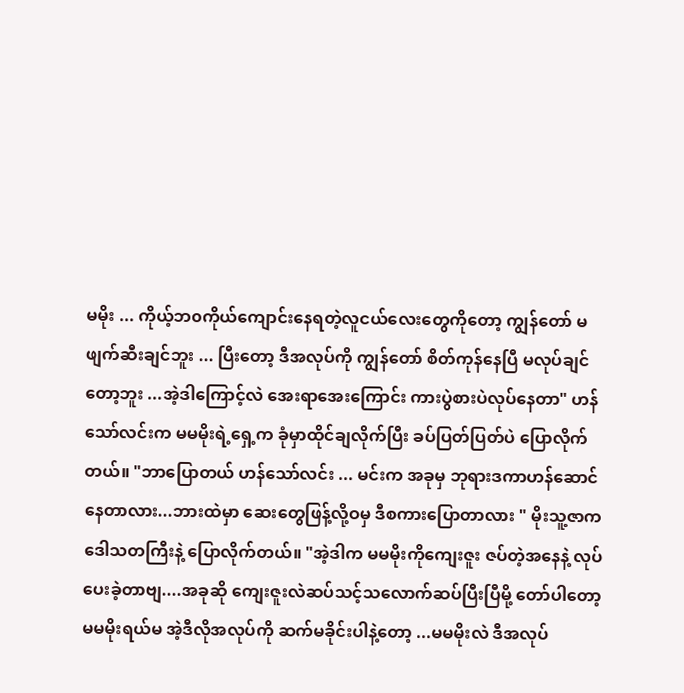မမိုး ... ကိုယ့်ဘ၀ကိုယ်ကျောင်းနေရတဲ့လူငယ်လေးတွေကိုတော့ ကျွန်တော် မဖျက်ဆီးချင်ဘူး ... ပြီးတော့ ဒီအလုပ်ကို ကျွန်တော် စိတ်ကုန်နေပြီ မလုပ်ချင်တော့ဘူး ...အဲ့ဒါကြောင့်လဲ အေးရာအေးကြောင်း ကားပွဲစားပဲလုပ်နေတာ" ဟန်သော်လင်းက မမမိုးရဲ့ရှေ့က ခုံမှာထိုင်ချလိုက်ပြီး ခပ်ပြတ်ပြတ်ပဲ ပြောလိုက်တယ်။ "ဘာပြောတယ် ဟန်သော်လင်း ... မင်းက အခုမှ ဘုရားဒကာဟန်ဆောင်နေတာလား...ဘားထဲမှာ ဆေးတွေဖြန့်လို့ဝမှ ဒီစကားပြောတာလား " မိုးသူ့ဇာက ဒေါသတကြီးနဲ့ ပြောလိုက်တယ်။ "အဲ့ဒါက မမမိုးကိုကျေးဇူး ဇပ်တဲ့အနေနဲ့ လုပ်ပေးခဲ့တာဗျ....အခုဆို ကျေးဇူးလဲဆပ်သင့်သလောက်ဆပ်ပြီးပြီမို့ တော်ပါတော့ မမမိုးရယ်မ အဲ့ဒီလိုအလုပ်ကို ဆက်မခိုင်းပါနဲ့တော့ ...မမမိုးလဲ ဒီအလုပ်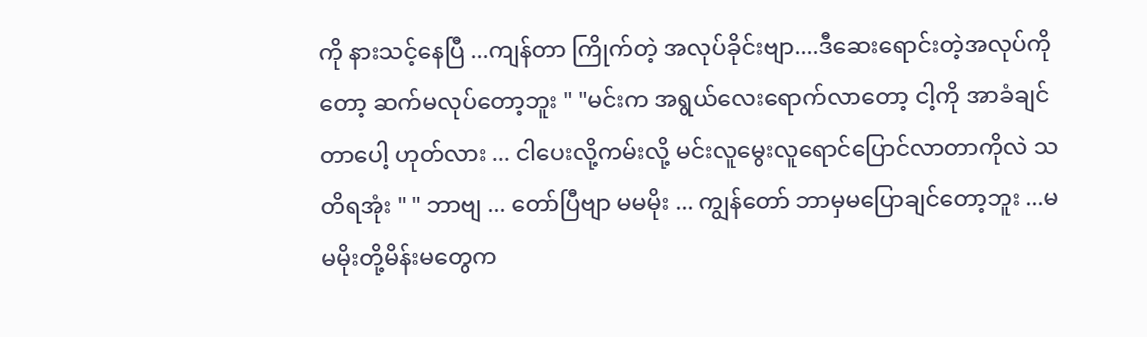ကို နားသင့်နေပြီ ...ကျန်တာ ကြိုက်တဲ့ အလုပ်ခိုင်းဗျာ....ဒီဆေးရောင်းတဲ့အလုပ်ကိုတော့ ဆက်မလုပ်တော့ဘူး " "မင်းက အရွယ်လေးရောက်လာတော့ ငါ့ကို အာခံချင်တာပေါ့ ဟုတ်လား ... ငါပေးလို့ကမ်းလို့ မင်းလူမွေးလူရောင်ပြောင်လာတာကိုလဲ သတိရအုံး " " ဘာဗျ ... တော်ပြီဗျာ မမမိုး ... ကျွန်တော် ဘာမှမပြောချင်တော့ဘူး ...မမမိုးတို့မိန်းမတွေက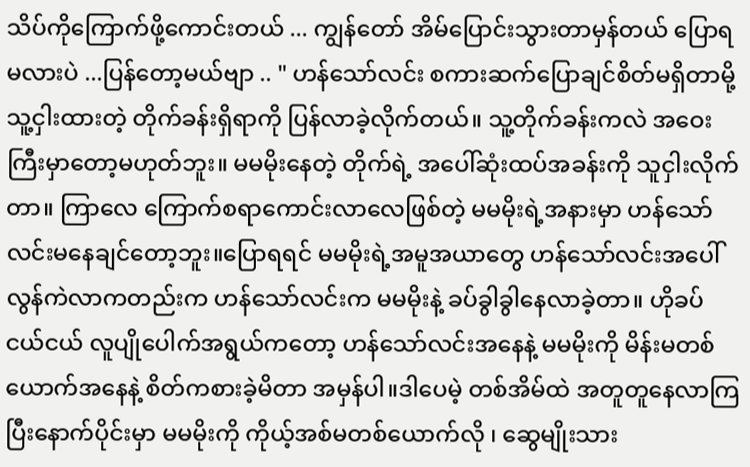သိပ်ကိုကြောက်ဖို့ကောင်းတယ် ... ကျွန်တော် အိမ်ပြောင်းသွားတာမှန်တယ် ပြောရမလားပဲ ...ပြန်တော့မယ်ဗျာ .. " ဟန်သော်လင်း စကားဆက်ပြောချင်စိတ်မရှိတာမို့ သူ့ငှါးထားတဲ့ တိုက်ခန်းရှိရာကို ပြန်လာခဲ့လိုက်တယ်။ သူ့တိုက်ခန်းကလဲ အဝေးကြီးမှာတော့မဟုတ်ဘူး။ မမမိုးနေတဲ့ တိုက်ရဲ့ အပေါ်ဆုံးထပ်အခန်းကို သူငှါးလိုက်တာ။ ကြာလေ ကြောက်စရာကောင်းလာလေဖြစ်တဲ့ မမမိုးရဲ့အနားမှာ ဟန်သော်လင်းမနေချင်တော့ဘူး။ပြောရရင် မမမိုးရဲ့အမူအယာတွေ ဟန်သော်လင်းအပေါ် လွန်ကဲလာကတည်းက ဟန်သော်လင်းက မမမိုးနဲ့ ခပ်ခွါခွါနေလာခဲ့တာ။ ဟိုခပ်ငယ်ငယ် လူပျိုပေါက်အရွယ်ကတော့ ဟန်သော်လင်းအနေနဲ့ မမမိုးကို မိန်းမတစ်ယောက်အနေနဲ့ စိတ်ကစားခဲ့မိတာ အမှန်ပါ။ဒါပေမဲ့ တစ်အိမ်ထဲ အတူတူနေလာကြပြီးနောက်ပိုင်းမှာ မမမိုးကို ကိုယ့်အစ်မတစ်ယောက်လို ၊ ဆွေမျိုးသား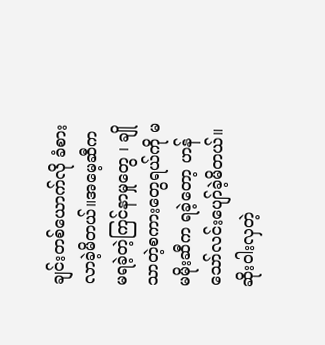ချင်းတစ်ယောက်လို ခံစားလာခဲ့မိတယ်။အမေ့ဆီက မရခဲ့တဲ့ကြင်နာမှုတွေ ၊ ချိုသာတဲ့စကားတွေရယ်ကို မမမိုးဆီက ရခဲ့တော့ ဟန်သော်လင်းပျော်ခဲ့မိတယ်။ဆိုးဝါးလှတဲ့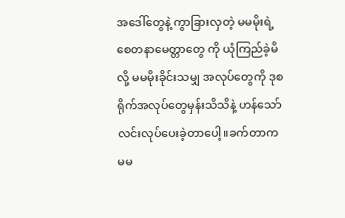အဒေါ်တွေနဲ့ ကွာခြားလှတဲ့ မမမိုးရဲ့စေတနာမေတ္တာတွေ ကို ယုံကြည်ခဲ့မိလို့ မမမိုးခိုင်းသမျှ အလုပ်တွေကို ဒုစရိုက်အလုပ်တွေမှန်းသိသိနဲ့ ဟန်သော်လင်းလုပ်ပေးခဲ့တာပေါ့။ခက်တာက မမ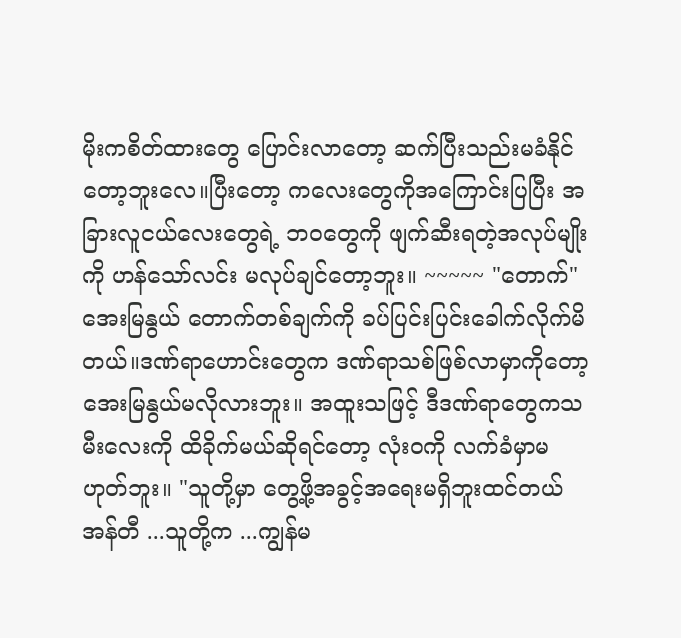မိုးကစိတ်ထားတွေ ပြောင်းလာတော့ ဆက်ပြီးသည်းမခံနိုင်တော့ဘူးလေ။ပြီးတော့ ကလေးတွေကိုအကြောင်းပြပြီး အခြားလူငယ်လေးတွေရဲ့ ဘ၀တွေကို ဖျက်ဆီးရတဲ့အလုပ်မျိုးကို ဟန်သော်လင်း မလုပ်ချင်တော့ဘူး။ ~~~~~ "တောက်" အေးမြနွယ် တောက်တစ်ချက်ကို ခပ်ပြင်းပြင်းခေါက်လိုက်မိတယ်။ဒဏ်ရာဟောင်းတွေက ဒဏ်ရာသစ်ဖြစ်လာမှာကိုတော့ အေးမြနွယ်မလိုလားဘူး။ အထူးသဖြင့် ဒီဒဏ်ရာတွေကသမီးလေးကို ထိခိုက်မယ်ဆိုရင်တော့ လုံးဝကို လက်ခံမှာမဟုတ်ဘူး။ "သူတို့မှာ တွေ့ဖို့အခွင့်အရေးမရှိဘူးထင်တယ် အန်တီ ...သူတို့က ...ကျွန်မ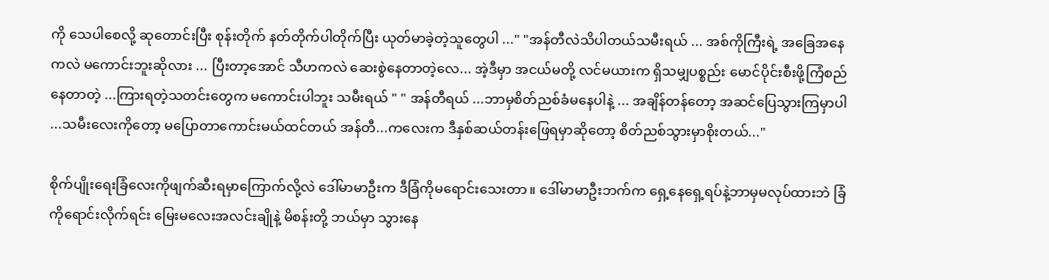ကို သေပါစေလို့ ဆုတောင်းပြီး စုန်းတိုက် နတ်တိုက်ပါတိုက်ပြီး ယုတ်မာခဲ့တဲ့သူတွေပါ ..." "အန်တီလဲသိပါတယ်သမီးရယ် ... အစ်ကိုကြီးရဲ့ အခြေအနေကလဲ မကောင်းဘူးဆိုလား ... ပြီးတာ့အောင် သီဟကလဲ ဆေးစွဲနေတာတဲ့လေ... အဲ့ဒီမှာ အငယ်မတို့ လင်မယားက ရှိသမျှပစ္စည်း မောင်ပိုင်းစီးဖို့ကြံစည်နေတာတဲ့ ...ကြားရတဲ့သတင်းတွေက မကောင်းပါဘူး သမီးရယ် " " အန်တီရယ် ...ဘာမှစိတ်ညစ်ခံမနေပါနဲ့ ... အချိန်တန်တော့ အဆင်ပြေသွားကြမှာပါ ...သမီးလေးကိုတော့ မပြောတာကောင်းမယ်ထင်တယ် အန်တီ...ကလေးက ဒီနှစ်ဆယ်တန်းဖြေရမှာဆိုတော့ စိတ်ညစ်သွားမှာစိုးတယ်..."

စိုက်ပျိုးရေးခြံလေးကိုဖျက်ဆီးရမှာကြောက်လို့လဲ ဒေါ်မာမာဦးက ဒီခြံကိုမရောင်းသေးတာ။ ဒေါ်မာမာဦးဘက်က ရှေ့နေရှေ့ရပ်နဲ့ဘာမှမလုပ်ထားဘဲ ခြံကိုရောင်းလိုက်ရင်း မြေးမလေးအလင်းချိုနဲ့ မိစန်းတို့ ဘယ်မှာ သွားနေ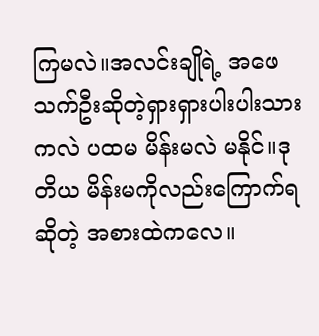ကြမလဲ။အလင်းချိုရဲ့ အဖေ သက်ဦးဆိုတဲ့ရှားရှားပါးပါးသားကလဲ ပထမ မိန်းမလဲ မနိုင်။ဒုတိယ မိန်းမကိုလည်းကြောက်ရဆိုတဲ့ အစားထဲကလေ။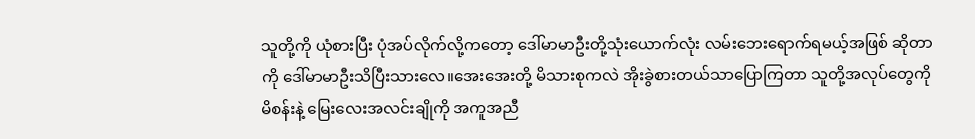သူတို့ကို ယုံစားပြီး ပုံအပ်လိုက်လို့ကတော့ ဒေါ်မာမာဦးတို့သုံးယောက်လုံး လမ်းဘေးရောက်ရမယ့်အဖြစ် ဆိုတာကို ဒေါ်မာမာဦးသိပြီးသားလေ။အေးအေးတို့ မိသားစုကလဲ အိုးခွဲစားတယ်သာပြောကြတာ သူတို့အလုပ်တွေကို မိစန်းနဲ့ မြေးလေးအလင်းချိုကို အကူအညီ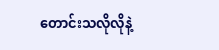တောင်းသလိုလိုနဲ့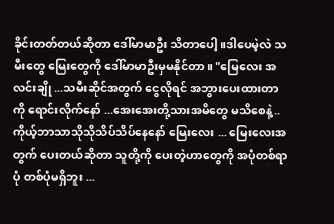ခိုင်းတတ်တယ်ဆိုတာ ဒေါ်မာမာဦး သိတာပေါ့။ဒါပေမဲ့လဲ သမီးတွေ မြေးတွေကို ဒေါ်မာမာဦးမှမနိုင်တာ။ "မြေလေး အလင်းချို ...သမီးဆိုင်အတွက် ငွေလိုရင် အဘွားပေးထားတာကို ရောင်းလိုက်နော် ...အေးအေးတို့သားအမိတွေ မသိစေနဲ့..ကိုယ့်ဘာသာသိုသိုသိပ်သိပ်နေနော် မြေးလေး ... မြေးလေးအတွက် ပေးတယ်ဆိုတာ သူတို့ကို ပေးတဲ့ဟာတွေကို အပုံတစ်ရာပုံ တစ်ပုံမရှိဘူး ...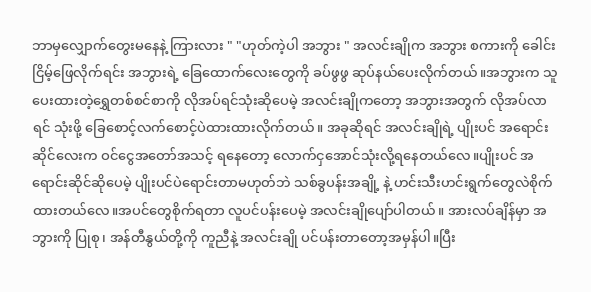ဘာမှလျှောက်တွေးမနေနဲ့ ကြားလား " "ဟုတ်ကဲ့ပါ အဘွား " အလင်းချိုက အဘွား စကားကို ခေါင်းငြိမ့်ဖြေလိုက်ရင်း အဘွားရဲ့ ခြေထောက်လေးတွေကို ခပ်ဖွဖွ ဆုပ်နယ်ပေးလိုက်တယ်။အဘွားက သူပေးထားတဲ့ရွှေတစ်စင်စာကို လိုအပ်ရင်သုံးဆိုပေမဲ့ အလင်းချိုကတော့ အဘွားအတွက် လိုအပ်လာရင် သုံးဖို့ ခြေစောင့်လက်စောင့်ပဲထားထားလိုက်တယ်။ အခုဆိုရင် အလင်းချိုရဲ့ ပျိုးပင် အရောင်းဆိုင်လေးက ဝင်ငွေအတော်အသင့် ရနေတော့ လောက်ငှအောင်သုံးလို့ရနေတယ်လေ။ပျိုးပင် အရောင်းဆိုင်ဆိုပေမဲ့ ပျိုးပင်ပဲရောင်းတာမဟုတ်ဘဲ သစ်ခွပန်းအချို့ နဲ့ ဟင်းသီးဟင်းရွက်တွေလဲစိုက်ထားတယ်လေ။အပင်တွေစိုက်ရတာ လူပင်ပန်းပေမဲ့ အလင်းချိုပျော်ပါတယ်။ အားလပ်ချိန်မှာ အဘွားကို ပြုစု၊ အန်တီနွယ်တို့ကို ကူညီနဲ့ အလင်းချို ပင်ပန်းတာတော့အမှန်ပါ။ပြီး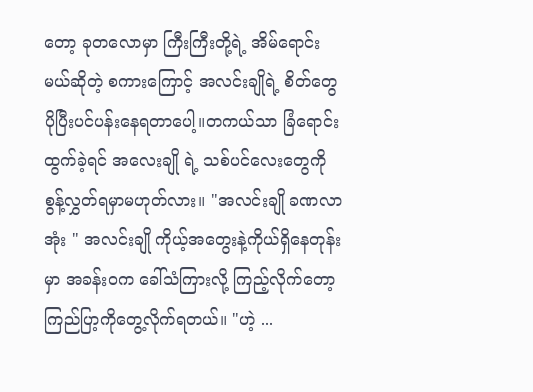တော့ ခုတလောမှာ ကြီးကြီးတို့ရဲ့ အိမ်ရောင်းမယ်ဆိုတဲ့ စကားကြောင့် အလင်းချိုရဲ့ စိတ်တွေ ပိုပြီးပင်ပန်းနေရတာပေါ့။တကယ်သာ ခြံရောင်းထွက်ခဲ့ရင် အလေးချို ရဲ့ သစ်ပင်လေးတွေကို စွန့်လွှတ်ရမှာမဟုတ်လား။ "အလင်းချို ခဏလာအုံး " အလင်းချို ကိုယ့်အတွေးနဲ့ကိုယ်ရှိနေတုန်းမှာ အခန်းဝက ခေါ်သံကြားလို့ ကြည့်လိုက်တော့ ကြည်ပြာ့ကိုတွေ့လိုက်ရတယ်။ "ဟဲ့ ...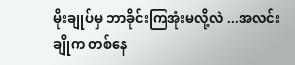မိုးချုပ်မှ ဘာခိုင်းကြအုံးမလို့လဲ ...အလင်းချိုက တစ်နေ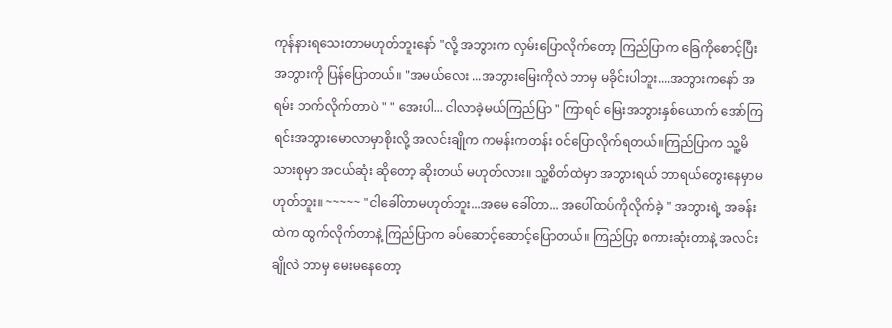ကုန်နားရသေးတာမဟုတ်ဘူးနော် "လို့ အဘွားက လှမ်းပြောလိုက်တော့ ကြည်ပြာက ခြေကိုစောင့်ပြီး အဘွားကို ပြန်ပြောတယ်။ "အမယ်လေး ...အဘွားမြေးကိုလဲ ဘာမှ မခိုင်းပါဘူး....အဘွားကနော် အရမ်း ဘက်လိုက်တာပဲ " " အေးပါ... ငါလာခဲ့မယ်ကြည်ပြာ " ကြာရင် မြေးအဘွားနှစ်ယောက် အော်ကြရင်းအဘွားမောလာမှာစိုးလို့ အလင်းချိုက ကမန်းကတန်း ၀င်ပြောလိုက်ရတယ်။ကြည်ပြာက သူ့မိသားစုမှာ အငယ်ဆုံး ဆိုတော့ ဆိုးတယ် မဟုတ်လား။ သူ့စိတ်ထဲမှာ အဘွားရယ် ဘာရယ်တွေးနေမှာမဟုတ်ဘူး။ ~~~~~ "ငါခေါ်တာမဟုတ်ဘူး...အမေ ခေါ်တာ... အပေါ်ထပ်ကိုလိုက်ခဲ့ " အဘွားရဲ့ အခန်းထဲက ထွက်လိုက်တာနဲ့ ကြည်ပြာက ခပ်ဆောင့်ဆောင့်ပြောတယ်။ ကြည်ပြာ့ စကားဆုံးတာနဲ့ အလင်းချိုလဲ ဘာမှ မေးမနေတော့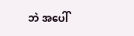ဘဲ အပေါ်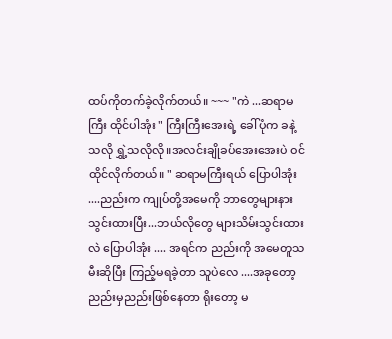ထပ်ကိုတက်ခဲ့လိုက်တယ်။ ~~~ "ကဲ ...ဆရာမကြီး ထိုင်ပါအုံး " ကြီးကြီးအေးရဲ့ ခေါ်ပုံက ခနဲ့သလို ရွှဲ့သလိုလို။အလင်းချိုခပ်အေးအေးပဲ ဝင်ထိုင်လိုက်တယ်။ " ဆရာမကြီးရယ် ပြောပါအုံး ....ညည်းက ကျုပ်တို့အမေကို ဘာတွေများနားသွင်းထားပြီး...ဘယ်လိုတွေ များသိမ်းသွင်းထားလဲ ပြောပါအုံး .... အရင်က ညည်းကို အမေတူသမီးဆိုပြီး ကြည့်မရခဲ့တာ သူပဲလေ ....အခုတော့ ညည်းမှညည်းဖြစ်နေတာ ရိုးတော့ မ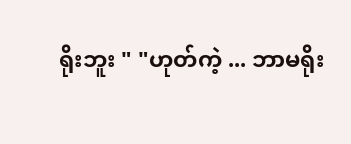ရိုးဘူး " "ဟုတ်ကဲ့ ... ဘာမရိုး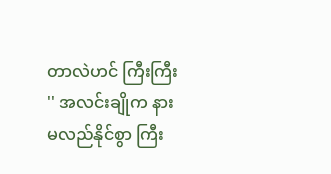တာလဲဟင် ကြီးကြီး '' အလင်းချိုက နားမလည်နိုင်စွာ ကြီး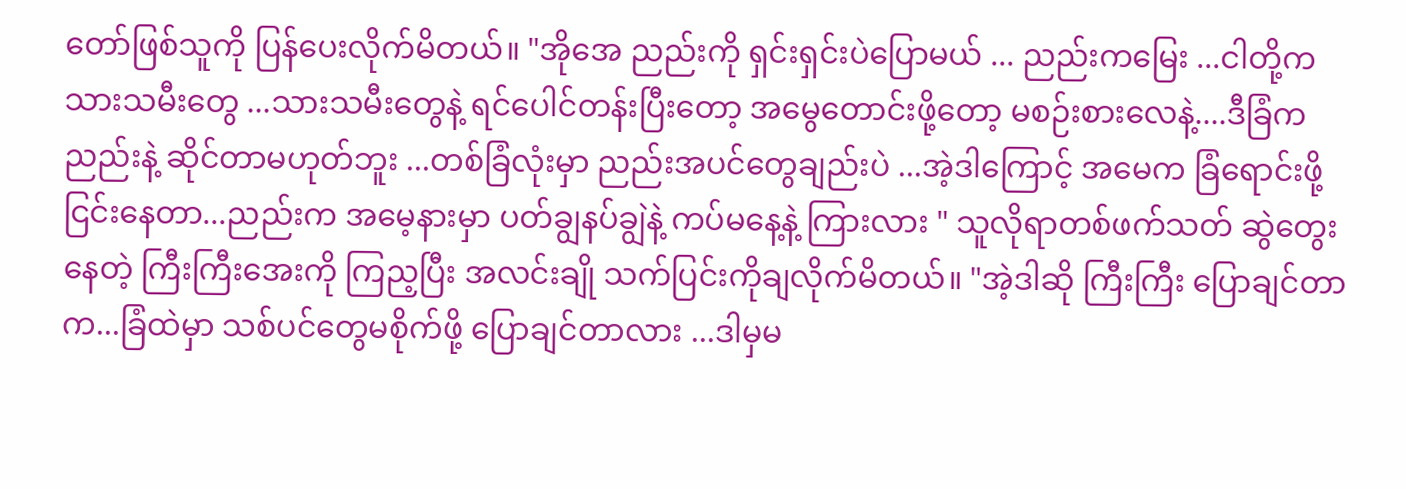တော်ဖြစ်သူကို ပြန်ပေးလိုက်မိတယ်။ "အိုအေ ညည်းကို ရှင်းရှင်းပဲပြောမယ် ... ညည်းကမြေး ...ငါတို့က သားသမီးတွေ ...သားသမီးတွေနဲ့ ရင်ပေါင်တန်းပြီးတော့ အမွေတောင်းဖို့တော့ မစဉ်းစားလေနဲ့....ဒီခြံက ညည်းနဲ့ ဆိုင်တာမဟုတ်ဘူး ...တစ်ခြံလုံးမှာ ညည်းအပင်တွေချည်းပဲ ...အဲ့ဒါကြောင့် အမေက ခြံရောင်းဖို့ ငြင်းနေတာ...ညည်းက အမေ့နားမှာ ပတ်ချွနပ်ချွဲနဲ့ ကပ်မနေ့နဲ့ ကြားလား " သူလိုရာတစ်ဖက်သတ် ဆွဲတွေးနေတဲ့ ကြီးကြီးအေးကို ကြည့ပြီး အလင်းချို သက်ပြင်းကိုချလိုက်မိတယ်။ "အဲ့ဒါဆို ကြီးကြီး ပြောချင်တာက...ခြံထဲမှာ သစ်ပင်တွေမစိုက်ဖို့ ပြောချင်တာလား ...ဒါမှမ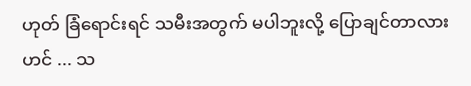ဟုတ် ခြံရောင်းရင် သမီးအတွက် မပါဘူးလို့ ပြောချင်တာလားဟင် ... သ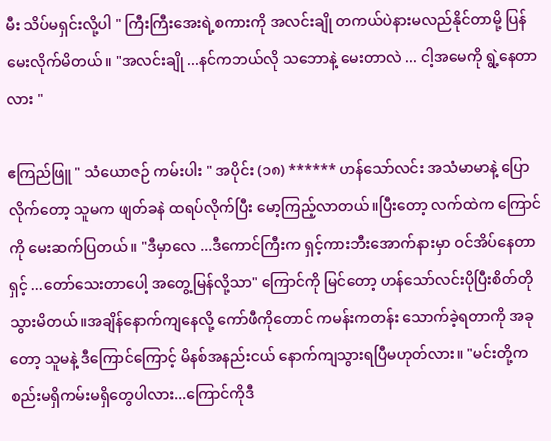မီး သိပ်မရှင်းလို့ပါ " ကြီးကြီးအေးရဲ့စကားကို အလင်းချို တကယ်ပဲနားမလည်နိုင်တာမို့ ပြန်မေးလိုက်မိတယ်။ "အလင်းချို ...နင်ကဘယ်လို သဘောနဲ့ မေးတာလဲ ... ငါ့အမေကို ရွဲ့နေတာလား "

ဧကြည်ဖြူ " သံယောဇဉ် ကမ်းပါး " အပိုင်း (၁၈) ****** ဟန်သော်လင်း အသံမာမာနဲ့ ပြောလိုက်တော့ သူမက ဖျတ်ခနဲ ထရပ်လိုက်ပြီး မော့ကြည့်လာတယ်။ပြီးတော့ လက်ထဲက ကြောင်ကို မေးဆက်ပြတယ်။ "ဒီမှာလေ ...ဒီကောင်ကြီးက ရှင့်ကားဘီးအောက်နားမှာ ဝင်အိပ်နေတာရှင့် ...တော်သေးတာပေါ့ အတွေ့မြန်လို့သာ" ကြောင်ကို မြင်တော့ ဟန်သော်လင်းပိုပြီးစိတ်တိုသွားမိတယ်။အချိန်နောက်ကျနေလို့ ကော်ဖီကိုတောင် ကမန်းကတန်း သောက်ခဲ့ရတာကို အခုတော့ သူမနဲ့ ဒီကြောင်ကြောင့် မိနစ်အနည်းငယ် နောက်ကျသွားရပြီမဟုတ်လား။ "မင်းတို့က စည်းမရှိကမ်းမရှိတွေပါလား...ကြောင်ကိုဒီ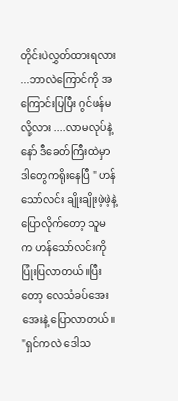တိုင်းပဲလွှတ်ထားရလား ...ဘာလဲကြောင်ကို အကြောင်းပြပြီး ဂွင်ဖန်မလို့လား ....လာမလုပ်နဲ့နော် ဒီခေတ်ကြီးထဲမှာ ဒါတွေကရိုးနေပြီ " ဟန်သော်လင်း ချိုးချိုးဖဲ့ဖဲ့နဲ့ ပြောလိုက်တော့ သူမက ဟန်သော်လင်းကို ပြုံးပြလာတယ်။ပြီးတော့ လေသံခပ်အေးအေးနဲ့ ပြောလာတယ်။ "ရှင်ကလဲ ဒေါသ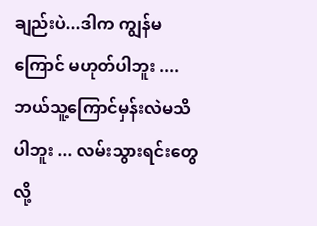ချည်းပဲ...ဒါက ကျွန်မကြောင် မဟုတ်ပါဘူး .... ဘယ်သူ့ကြောင်မှန်းလဲမသိပါဘူး ... လမ်းသွားရင်းတွေလို့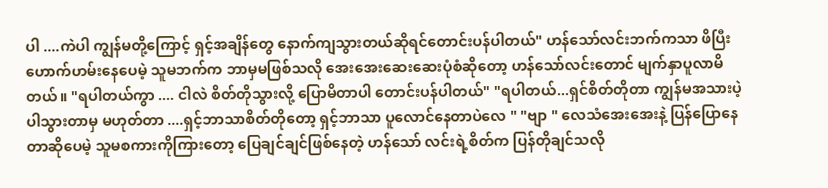ပါ ....ကဲပါ ကျွန်မတို့ကြောင့် ရှင့်အချိန်တွေ နောက်ကျသွားတယ်ဆိုရင်တောင်းပန်ပါတယ်" ဟန်သော်လင်းဘက်ကသာ ဖိပြီးဟောက်ဟမ်းနေပေမဲ့ သူမဘက်က ဘာမှမဖြစ်သလို အေးအေးဆေးဆေးပုံစံဆိုတော့ ဟန်သော်လင်းတောင် မျက်နှာပူလာမိတယ်။ "ရပါတယ်ကွာ .... ငါလဲ စိတ်တိုသွားလို့ ပြောမိတာပါ တောင်းပန်ပါတယ်" "ရပါတယ်...ရှင်စိတ်တိုတာ ကျွန်မအသားပဲ့ပါသွားတာမှ မဟုတ်တာ ....ရှင့်ဘာသာစိတ်တိုတော့ ရှင့်ဘာသာ ပူလောင်နေတာပဲလေ " "ဗျာ " လေသံအေးအေးနဲ့ ပြန်ပြောနေတာဆိုပေမဲ့ သူမစကားကိုကြားတော့ ပြေချင်ချင်ဖြစ်နေတဲ့ ဟန်သော် လင်းရဲ့စိတ်က ပြန်တိုချင်သလို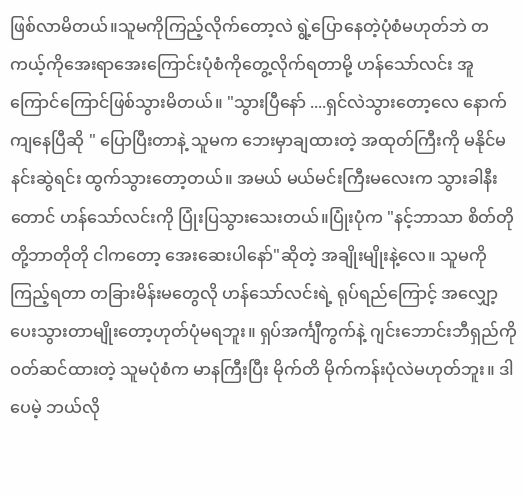ဖြစ်လာမိတယ်။သူမကိုကြည့်လိုက်တော့လဲ ရွဲ့ပြောနေတဲ့ပုံစံမဟုတ်ဘဲ တကယ့်ကိုအေးရာအေးကြောင်းပုံစံကိုတွေ့လိုက်ရတာမို့ ဟန်သော်လင်း အူကြောင်ကြောင်ဖြစ်သွားမိတယ်။ "သွားပြီနော် ....ရှင်လဲသွားတော့လေ နောက်ကျနေပြီဆို " ပြောပြီးတာနဲ့ သူမက ဘေးမှာချထားတဲ့ အထုတ်ကြီးကို မနိုင်မနင်းဆွဲရင်း ထွက်သွားတော့တယ်။ အမယ် မယ်မင်းကြီးမလေးက သွားခါနီးတောင် ဟန်သော်လင်းကို ပြုံးပြသွားသေးတယ်။ပြုံးပုံက "နင့်ဘာသာ စိတ်တိုတို့ဘာတိုတို ငါကတော့ အေးဆေးပါနော်"ဆိုတဲ့ အချိုးမျိုးနဲ့လေ။ သူမကိုကြည့်ရတာ တခြားမိန်းမတွေလို ဟန်သော်လင်းရဲ့ ရုပ်ရည်ကြောင့် အလျှော့ပေးသွားတာမျိုးတော့ဟုတ်ပုံမရဘူး။ ရှပ်အင်္ကျီကွက်နဲ့ ဂျင်းဘောင်းဘီရှည်ကို ဝတ်ဆင်ထားတဲ့ သူမပုံစံက မာနကြီးပြီး မိုက်တိ မိုက်ကန်းပုံလဲမဟုတ်ဘူး။ ဒါပေမဲ့ ဘယ်လို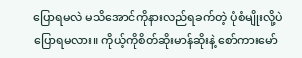ပြောရမလဲ မသိအောင်ကိုနားလည်ရခက်တဲ့ ပုံစံမျိုးလို့ပဲပြောရမလား။ ကိုယ့်ကိုစိတ်ဆိုးမာန်ဆိုးနဲ့ စော်ကားမော်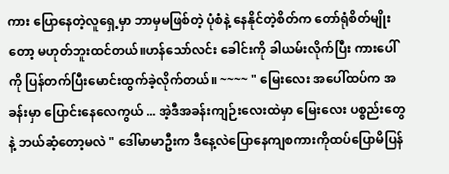ကား ပြောနေတဲ့လူရှေ့မှာ ဘာမှမဖြစ်တဲ့ ပုံစံနဲ့ နေနိုင်တဲ့စိတ်က တော်ရုံစိတ်မျိုးတော့ မဟုတ်ဘူးထင်တယ်။ဟန်သော်လင်း ခေါင်းကို ခါယမ်းလိုက်ပြီး ကားပေါ်ကို ပြန်တက်ပြီးမောင်းထွက်ခဲ့လိုက်တယ်။ ~~~~ " မြေးလေး အပေါ်ထပ်က အခန်းမှာ ပြောင်းနေလေကွယ် ... အဲ့ဒီအခန်းကျဉ်းလေးထဲမှာ မြေးလေး ပစ္စည်းတွေနဲ့ ဘယ်ဆံ့တော့မလဲ " ဒေါ်မာမာဦးက ဒီနေ့လဲပြောနေကျစကားကိုထပ်ပြောမိပြန်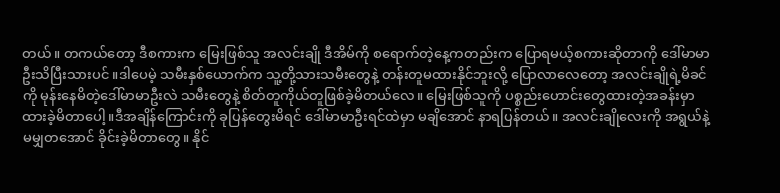တယ်။ တကယ်တော့ ဒီစကားက မြေးဖြစ်သူ အလင်းချို ဒီအိမ်ကို စရောက်တဲ့နေ့ကတည်းက ပြောရမယ့်စကားဆိုတာကို ဒေါ်မာမာဦးသိပြီးသားပင် ။ဒါပေမဲ့ သမီးနှစ်ယောက်က သူ့တို့သားသမီးတွေနဲ့ တန်းတူမထားနိုင်ဘူးလို့ ပြောလာလေတော့ အလင်းချိုရဲ့မိခင်ကို မုန်းနေမိတဲ့ဒေါ်မာမာဦးလဲ သမီးတွေနဲ့ စိတ်တူကိုယ်တူဖြစ်ခဲ့မိတယ်လေ။ မြေးဖြစ်သူကို ပစ္စည်းဟောင်းတွေထားတဲ့အခန်းမှာထားခဲ့မိတာပေါ့။ဒီအချိန်ကြောင်းကို ခုပြန်တွေးမိရင် ဒေါ်မာမာဦးရင်ထဲမှာ မချိအောင် နာရပြန်တယ်။ အလင်းချိုလေးကို အရွယ်နဲ့ မမျှတအောင် ခိုင်းခဲ့မိတာတွေ။ နိုင်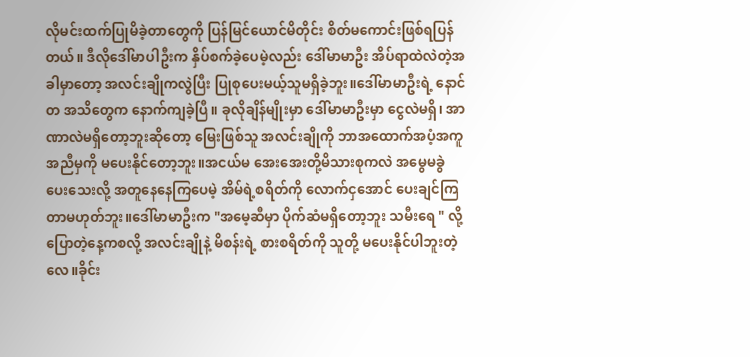လိုမင်းထက်ပြုမိခဲ့တာတွေကို ပြန်မြင်ယောင်မိတိုင်း စိတ်မကောင်းဖြစ်ရပြန်တယ်။ ဒီလိုဒေါ်မာပါဦးက နှိပ်စက်ခဲ့ပေမဲ့လည်း ဒေါ်မာမာဦး အိပ်ရာထဲလဲတဲ့အခါမှာတော့ အလင်းချိုကလွဲပြီး ပြုစုပေးမယ့်သူမရှိခဲ့ဘူး။ဒေါ်မာမာဦးရဲ့ နောင်တ အသိတွေက နောက်ကျခဲ့ပြီ။ ခုလိုချိန်မျိုးမှာ ဒေါ်မာမာဦးမှာ ငွေလဲမရှိ၊ အာဏာလဲမရှိတော့ဘူးဆိုတော့ မြေးဖြစ်သူ အလင်းချိုကို ဘာအထောက်အပံ့အကူအညီမှကို မပေးနိုင်တော့ဘူး။အငယ်မ အေးအေးတို့မိသားစုကလဲ အမွေမခွဲပေးသေးလို့ အတူနေနေကြပေမဲ့ အိမ်ရဲ့စရိတ်ကို လောက်ငှအောင် ပေးချင်ကြတာမဟုတ်ဘူး။ဒေါ်မာမာဦးက "အမေ့ဆီမှာ ပိုက်ဆံမရှိတော့ဘူး သမီးရေ " လို့ပြောတဲ့နေ့ကစလို့ အလင်းချိုနဲ့ မိစန်းရဲ့ စားစရိတ်ကို သူတို့ မပေးနိုင်ပါဘူးတဲ့လေ။ခိုင်း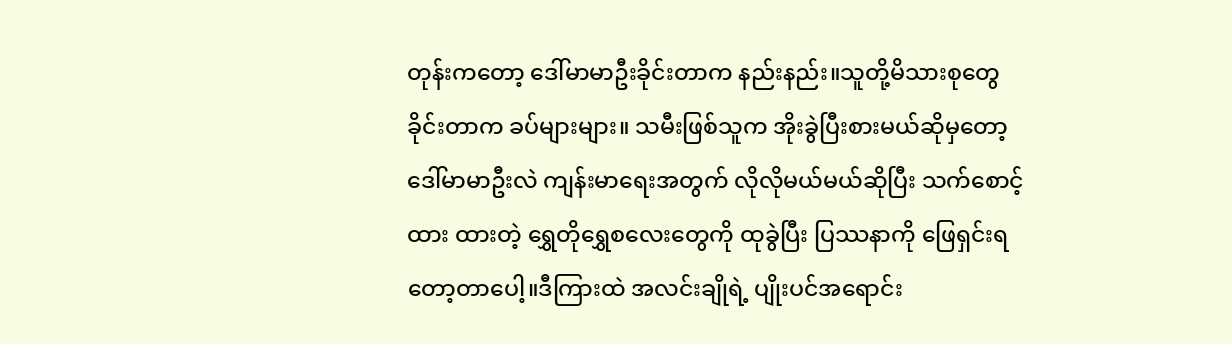တုန်းကတော့ ဒေါ်မာမာဦးခိုင်းတာက နည်းနည်း။သူတို့မိသားစုတွေခိုင်းတာက ခပ်များများ။ သမီးဖြစ်သူက အိုးခွဲပြီးစားမယ်ဆိုမှတော့ ဒေါ်မာမာဦးလဲ ကျန်းမာရေးအတွက် လိုလိုမယ်မယ်ဆိုပြီး သက်စောင့်ထား ထားတဲ့ ရွှေတိုရွှေစလေးတွေကို ထုခွဲပြီး ပြဿနာကို ဖြေရှင်းရတော့တာပေါ့။ဒီကြားထဲ အလင်းချိုရဲ့ ပျိုးပင်အရောင်း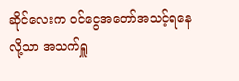ဆိုင်လေးက ၀င်ငွေအတော်အသင့်ရနေလို့သာ အသက်ရှူ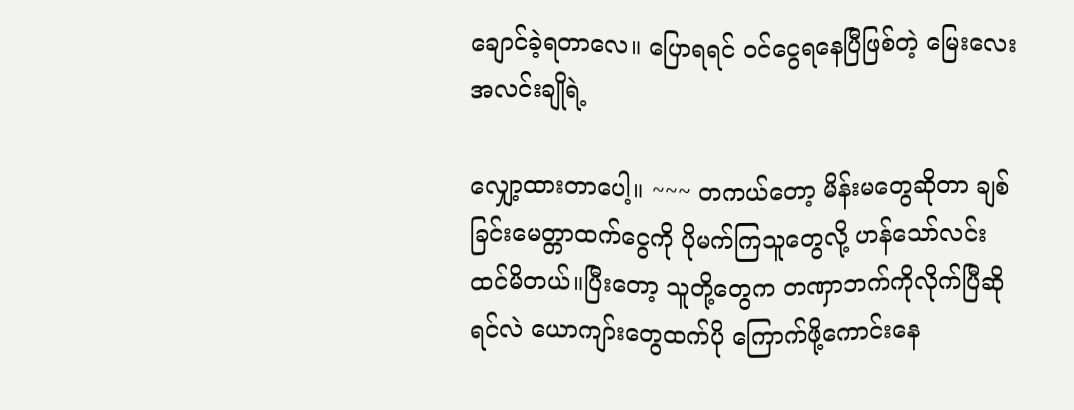ချောင်ခဲ့ရတာလေ။ ပြောရရင် ၀င်ငွေရနေပြီဖြစ်တဲ့ မြေးလေးအလင်းချိုရဲ့

လျှော့ထားတာပေါ့။ ~~~ တကယ်တော့ မိန်းမတွေဆိုတာ ချစ်ခြင်းမေတ္တာထက်ငွေကို ပိုမက်ကြသူတွေလို့ ဟန်သော်လင်းထင်မိတယ်။ပြီးတော့ သူတို့တွေက တဏှာဘက်ကိုလိုက်ပြီဆိုရင်လဲ ယောကျာ်းတွေထက်ပို ကြောက်ဖို့ကောင်းနေ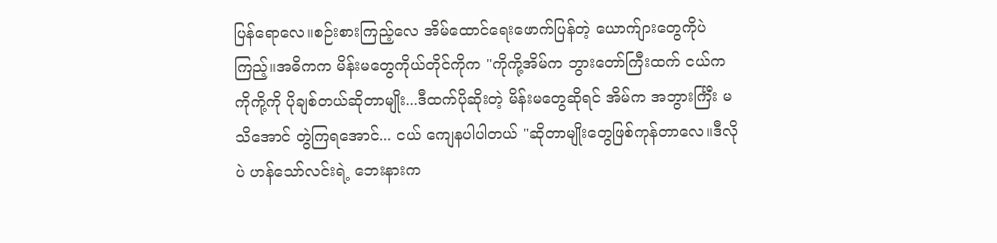ပြန်ရောလေ။စဉ်းစားကြည့်လေ အိမ်ထောင်ရေးဖောက်ပြန်တဲ့ ယောက်ျားတွေကိုပဲကြည့်။အဓိကက မိန်းမတွေကိုယ်တိုင်ကိုက "ကိုကို့အိမ်က ဘွားတော်ကြီးထက် ငယ်က ကိုကို့ကို ပိုချစ်တယ်ဆိုတာမျိုး...ဒီထက်ပိုဆိုးတဲ့ မိန်းမတွေဆိုရင် အိမ်က အဘွားင်္ကြီး မသိအောင် တွဲကြရအောင်... ငယ် ကျေနပါပါတယ် "ဆိုတာမျိုးတွေဖြစ်ကုန်တာလေ။ဒီလိုပဲ ဟန်သော်လင်းရဲ့ ဘေးနားက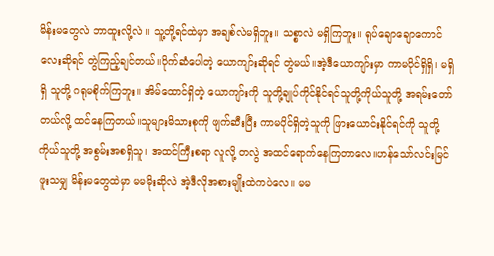မိန်းမတွေလဲ ဘာထူးလို့လဲ ။ သူ့တို့ရင်ထဲမှာ အချစ်လဲမရှိဘူး။ သစ္စာလဲ မရှိကြဘူး။ ရုပ်ချောချောကောင်လေးဆိုရင် တွဲကြည့်ချင်တယ်။ပိုက်ဆံပေါတဲ့ ယောကျာ်းဆိုရင် တွဲမယ်။အဲ့ဒီယောကျာ်းမှာ ကာမပိုင်ရှိရှိ၊ မရှိရှိ သူတို့ ဂရုမစိုက်ကြဘူး။ အိမ်ထောင်ရှိတဲ့ ယောကျာ်းကို သူတို့ချုပ်ကိုင်နိုင်ရင်သူတို့ကိုယ်သူတို့ အရမ်းတော်တယ်လို့ ထင်နေကြတယ်။သူများမိသားစုကို ဖျက်ဆီးပြီး ကာမပိုင်ရှိတဲ့သူကို ဖြားယောင်းနိုင်ရင်ကို သူတို့ကိုယ်သူတို့ အစွမ်းအစရှိသူ၊ အထင်ကြီးစရာ လူလို့ တလွဲ အထင်ရောက်နေကြတာလေ။ဟန်သော်လင်းမြင်ဖူးသမျှ မိန်းမတွေထဲမှာ မမမိုးဆိုလဲ အဲ့ဒီလိုအစားမျိုးထဲကပဲလေ။ မမ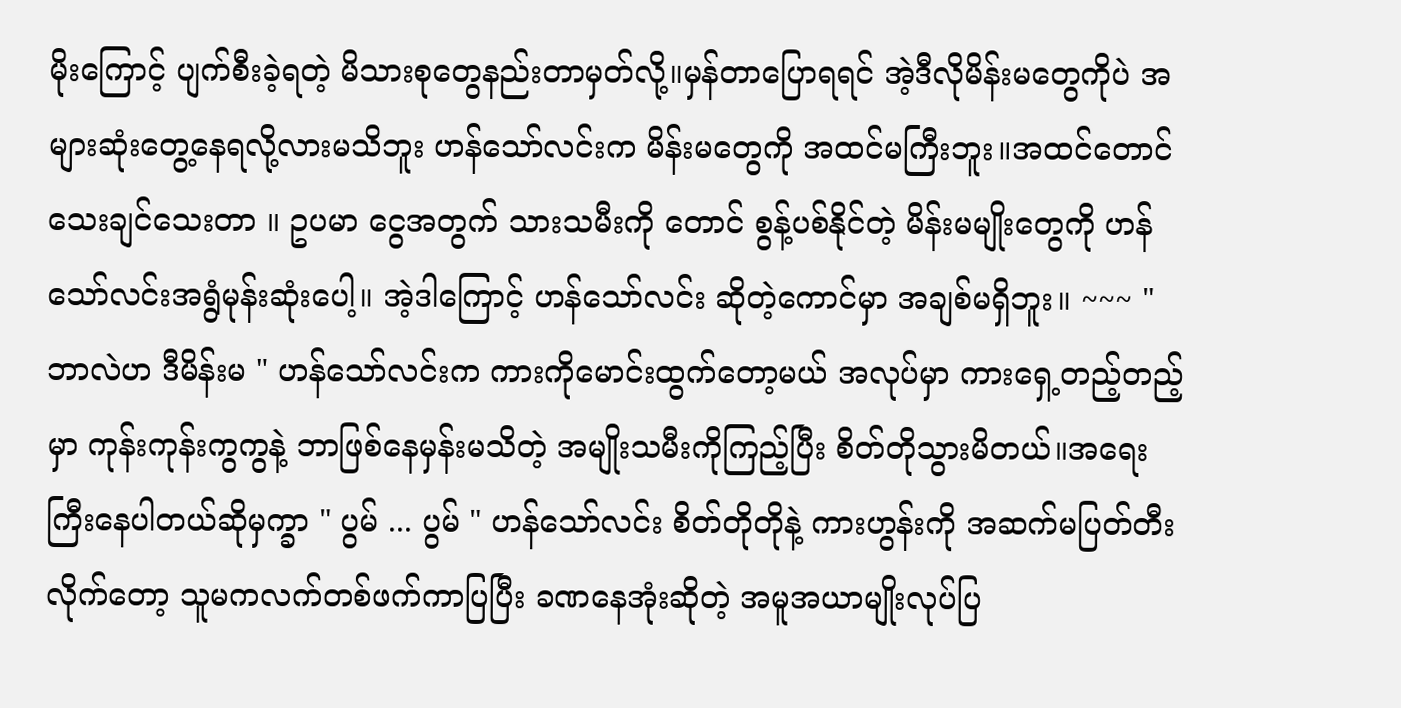မိုးကြောင့် ပျက်စီးခဲ့ရတဲ့ မိသားစုတွေနည်းတာမှတ်လို့။မှန်တာပြောရရင် အဲ့ဒီလိုမိန်းမတွေကိုပဲ အများဆုံးတွေ့နေရလို့လားမသိဘူး ဟန်သော်လင်းက မိန်းမတွေကို အထင်မကြီးဘူး။အထင်တောင် သေးချင်သေးတာ ။ ဥပမာ ငွေအတွက် သားသမီးကို တောင် စွန့်ပစ်နိုင်တဲ့ မိန်းမမျိုးတွေကို ဟန်သော်လင်းအရွံမုန်းဆုံးပေါ့။ အဲ့ဒါကြောင့် ဟန်သော်လင်း ဆိုတဲ့ကောင်မှာ အချစ်မရှိဘူး။ ~~~ " ဘာလဲဟ ဒီမိန်းမ " ဟန်သော်လင်းက ကားကိုမောင်းထွက်တော့မယ် အလုပ်မှာ ကားရှေ့တည့်တည့်မှာ ကုန်းကုန်းကွကွနဲ့ ဘာဖြစ်နေမှန်းမသိတဲ့ အမျိုးသမီးကိုကြည့်ပြီး စိတ်တိုသွားမိတယ်။အရေးကြီးနေပါတယ်ဆိုမှက္ခာ " ပွမ် ... ပွမ် " ဟန်သော်လင်း စိတ်တိုတိုနဲ့ ကားဟွန်းကို အဆက်မပြတ်တီးလိုက်တော့ သူမကလက်တစ်ဖက်ကာပြပြီး ခဏနေအုံးဆိုတဲ့ အမူအယာမျိုးလုပ်ပြ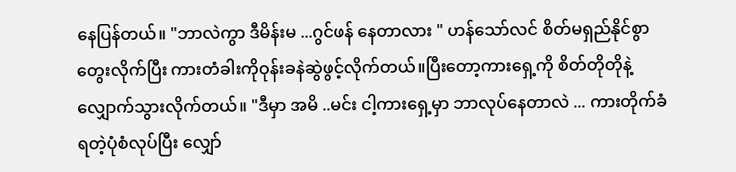နေပြန်တယ်။ "ဘာလဲကွာ ဒီမိန်းမ ...ဂွင်ဖန် နေတာလား " ဟန်သော်လင် စိတ်မရှည်နိုင်စွာတွေးလိုက်ပြီး ကားတံခါးကိုဝုန်းခနဲဆွဲဖွင့်လိုက်တယ်။ပြီးတော့ကားရှေ့ကို စိတ်တိုတိုနဲ့လျှောက်သွားလိုက်တယ်။ "ဒီမှာ အမိ ..မင်း ငါ့ကားရှေ့မှာ ဘာလုပ်နေတာလဲ ... ကားတိုက်ခံရတဲ့ပုံစံလုပ်ပြီး လျှော်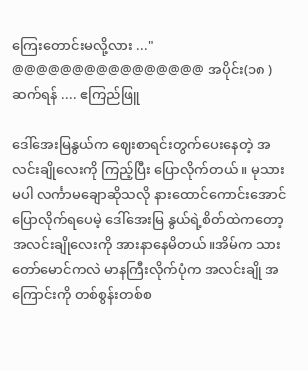ကြေးတောင်းမလို့လား ..." @@@@@@@@@@@@@@@@ အပိုင်း(၁၈ ) ဆက်ရန် .... ဧကြည်ဖြူ

ဒေါ်အေးမြနွယ်က ဈေးစာရင်းတွက်ပေးနေတဲ့ အလင်းချိုလေးကို ကြည့်ပြီး ပြောလိုက်တယ်။ မုသားမပါ လင်္ကာမချောဆိုသလို နားထောင်ကောင်းအောင် ပြောလိုက်ရပေမဲ့ ဒေါ်အေးမြ နွယ်ရဲ့စိတ်ထဲကတော့ အလင်းချိုလေးကို အားနာနေမိတယ်။အိမ်က သားတော်မောင်ကလဲ မာနကြီးလိုက်ပုံက အလင်းချို အကြောင်းကို တစ်စွန်းတစ်စ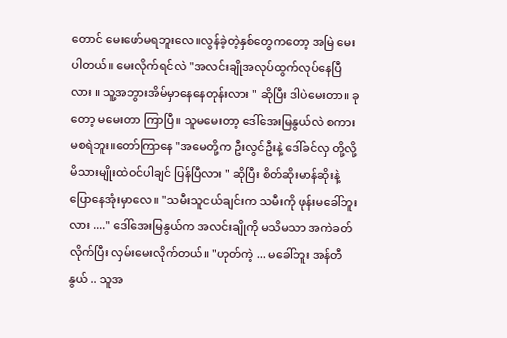တောင် မေးဖော်မရဘူးလေ။လွန်ခဲ့တဲ့နှစ်တွေကတော့ အမြဲ မေးပါတယ်။ မေးလိုက်ရင်လဲ "အလင်းချိုအလုပ်ထွက်လုပ်နေပြီလား ။ သူ့အဘွားအိမ်မှာနေနေတုန်းလား " ဆိုပြီး ဒါပဲမေးတာ။ ခုတော့ မမေးတာ ကြာပြီ။ သူမမေးတာ့ ဒေါ်အေးမြနွယ်လဲ စကားမစရဲဘူး။တော်ကြာနေ "အမေတို့က ဦးလွင်ဦးနဲ့ ဒေါ်ခင်လှ တို့လို့ မိသားမျိုးထဲဝင်ပါချင် ပြန်ပြီလား " ဆိုပြီး စိတ်ဆိုးမာန်ဆိုးနဲ့ ပြောနေအုံးမှာလေ။ "သမီးသူငယ်ချင်းက သမီးကို ဖုန်းမခေါ်ဘူးလား ...." ဒေါ်အေးမြနွယ်က အလင်းချိုကို မသိမသာ အကဲခတ်လိုက်ပြီး လှမ်းမေးလိုက်တယ်။ "ဟုတ်ကဲ့ ... မခေါ်ဘူး အန်တီနွယ် .. သူအ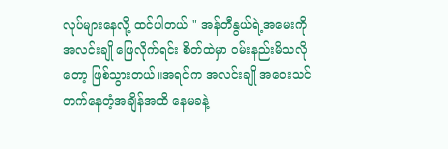လုပ်များနေလို့ ထင်ပါတယ် " အန်တီနွယ်ရဲ့အမေးကို အလင်းချို ဖြေလိုက်ရင်း စိတ်ထဲမှာ ဝမ်းနည်းမိသလိုတော့ ဖြစ်သွားတယ်။အရင်က အလင်းချို အဝေးသင်တက်နေတံ့အချိန်အထိ နေမခနဲ့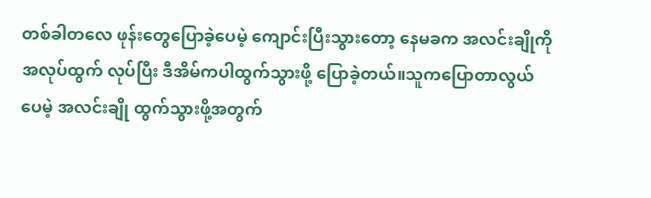တစ်ခါတလေ ဖုန်းတွေပြောခဲ့ပေမဲ့ ကျောင်းပြီးသွားတော့ နေမခက အလင်းချိုကို အလုပ်ထွက် လုပ်ပြီး ဒီအိမ်ကပါထွက်သွားဖို့ ပြောခဲ့တယ်။သူကပြောတာလွယ်ပေမဲ့ အလင်းချို ထွက်သွားဖို့အတွက်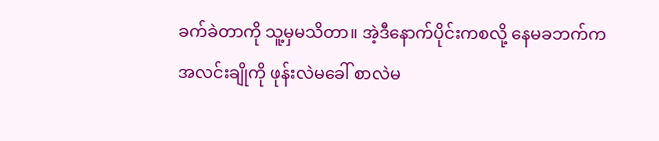ခက်ခဲတာကို သူ့မှမသိတာ။ အဲ့ဒီနောက်ပိုင်းကစလို့ နေမခဘက်က အလင်းချိုကို ဖုန်းလဲမခေါ် စာလဲမ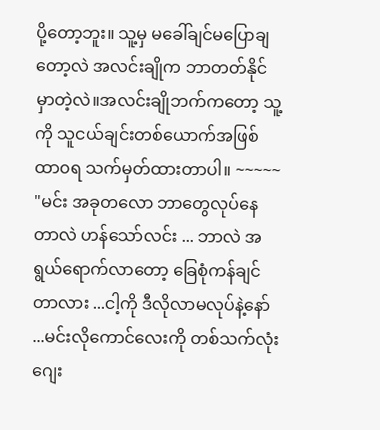ပို့တော့ဘူး။ သူ့မှ မခေါ်ချင်မပြောချတော့လဲ အလင်းချိုက ဘာတတ်နိုင်မှာတဲ့လဲ။အလင်းချိုဘက်ကတော့ သူ့ကို သူငယ်ချင်းတစ်ယောက်အဖြစ်ထာ၀ရ သက်မှတ်ထားတာပါ။ ~~~~~ "မင်း အခုတလော ဘာတွေလုပ်နေတာလဲ ဟန်သော်လင်း ... ဘာလဲ အရွယ်ရောက်လာတော့ ခြေစုံကန်ချင်တာလား ...ငါ့ကို ဒီလိုလာမလုပ်နဲ့နော် ...မင်းလိုကောင်လေးကို တစ်သက်လုံးဂျေး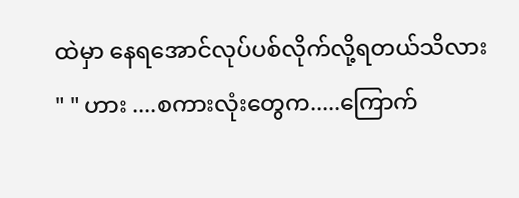ထဲမှာ နေရအောင်လုပ်ပစ်လိုက်လို့ရတယ်သိလား " " ဟား ....စကားလုံးတွေက.....ကြောက်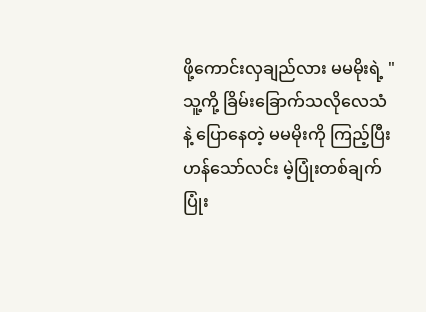ဖို့ကောင်းလှချည်လား မမမိုးရဲ့ " သူ့ကို့ ခြိမ်းခြောက်သလိုလေသံနဲ့ ပြောနေတဲ့ မမမိုးကို ကြည့်ပြီး ဟန်သော်လင်း မဲ့ပြုံးတစ်ချက်ပြုံး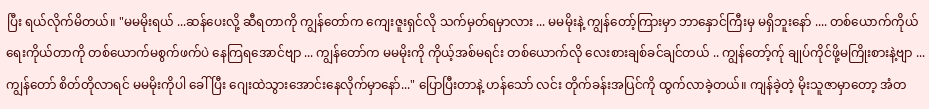ပြီး ရယ်လိုက်မိတယ်။ "မမမိုးရယ် ...ဆန်ပေးလို့ ဆီရတာကို ကျွန်တော်က ကျေးဇူးရှင်လို သက်မှတ်ရမှာလား ... မမမိုးနဲ့ ကျွန်တော့်ကြားမှာ ဘာနှောင်ကြီးမှ မရှိဘူးနော် .... တစ်ယောက်ကိုယ်ရေးကိုယ်တာကို တစ်ယောက်မစွက်ဖက်ပဲ နေကြရအောင်ဗျာ ... ကျွန်တော်က မမမိုးကို ကိုယ့်အစ်မရင်း တစ်ယောက်လို လေးစားချစ်ခင်ချင်တယ် .. ကျွန်တော့်က်ု ချုပ်ကိုင်ဖို့မကြိုးစားနဲ့ဗျာ ... ကျွန်တော် စိတ်တိုလာရင် မမမိုးကိုပါ ခေါ်ပြီး ဂျေးထဲသွားအောင်းနေလိုက်မှာနော်..." ပြောပြီးတာနဲ့ ဟန်သော် လင်း တိုက်ခန်းအပြင်ကို ထွက်လာခဲ့တယ်။ ကျန်ခဲ့တဲ့ မိုးသူဇာမှာတော့ အံတ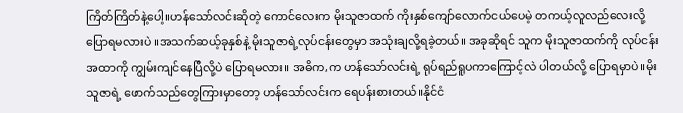ကြိတ်ကြိတ်နဲ့ပေါ့။ဟန်သော်လင်းဆိုတဲ့ ကောင်လေးက မိုးသူဇာထက် ကိုးနှစ်ကျော်လောက်ငယ်ပေမဲ့ တကယ့်လူလည်လေးလို့ ပြောရမလားပဲ ။အသက်ဆယ့်ခုနှစ်နဲ့ မိုးသူဇာရဲ့လုပ်ငန်းတွေမှာ အသုံးချလို့ရခဲ့တယ်။ အခုဆိုရင် သူက မိုးသူဇာထက်ကို လုပ်ငန်းအထာကို ကျွမ်းကျင်နေပြီလို့ပဲ ပြောရမလား။ အဓိက,က ဟန်သော်လင်းရဲ့ ရုပ်ရည်ရူပကာကြောင့်လဲ ပါတယ်လို့ ပြောရမှာပဲ။မိုးသူဇာရဲ့ ဖောက်သည်တွေကြားမှာတော့ ဟန်သော်လင်းက ရေပန်းစားတယ်။နိုင်ငံ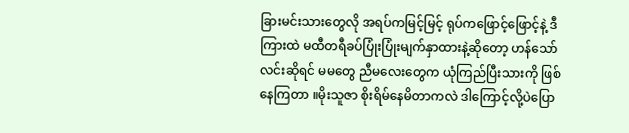ခြားမင်းသားတွေလို အရပ်ကမြင့်မြင့် ရုပ်ကဖြောင့်ဖြောင့်နဲ့ ဒီကြားထဲ မထီတရီခပ်ပြုံးပြုံးမျက်နှာထားနဲ့ဆိုတော့ ဟန်သော်လင်းဆိုရင် မမတွေ ညီမလေးတွေက ယုံကြည်ပြီးသားကို ဖြစ်နေကြတာ ။မိုးသူဇာ စိုးရိမ်နေမိတာကလဲ ဒါကြောင့်လို့ပဲပြော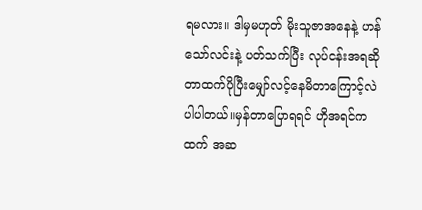ရမလား။ ဒါမှမဟုတ် မိုးသူဇာအနေနဲ့ ဟန်သော်လင်းနဲ့ ပတ်သက်ပြီး လုပ်ငန်းအရဆိုတာထက်ပိုပြီးမျှော်လင့်နေမိတာကြောင့်လဲ ပါပါတယ်။မှန်တာပြောရရင် ဟိုအရင်ကထက် အဆ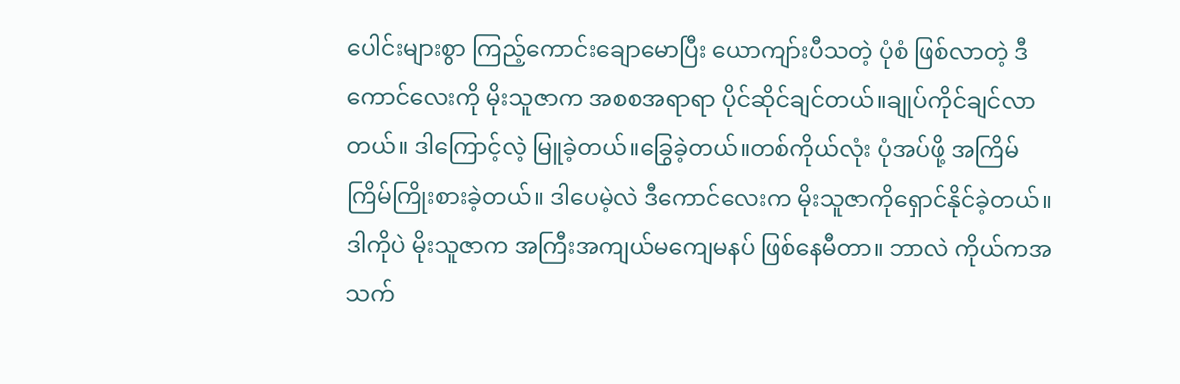ပေါင်းများစွာ ကြည့်ကောင်းချောမောပြီး ယောကျာ်းပီသတဲ့ ပုံစံ ဖြစ်လာတဲ့ ဒီကောင်လေးကို မိုးသူဇာက အစစအရာရာ ပိုင်ဆိုင်ချင်တယ်။ချုပ်ကိုင်ချင်လာတယ်။ ဒါကြောင့်လဲ့ မြူခဲ့တယ်။ခြွေခဲ့တယ်။တစ်ကိုယ်လုံး ပုံအပ်ဖို့ အကြိမ်ကြိမ်ကြိုးစားခဲ့တယ်။ ဒါပေမဲ့လဲ ဒီကောင်လေးက မိုးသူဇာကိုရှောင်နိုင်ခဲ့တယ်။ဒါကိုပဲ မိုးသူဇာက အကြီးအကျယ်မကျေမနပ် ဖြစ်နေမီတာ။ ဘာလဲ ကိုယ်ကအသက်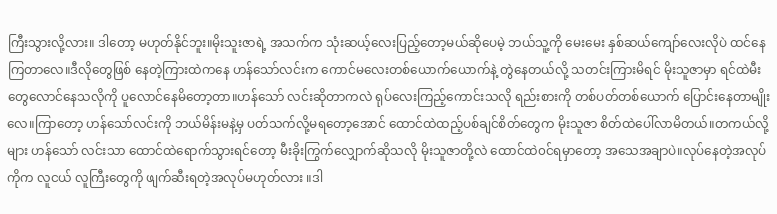ကြီးသွားလို့လား။ ဒါတော့ မဟုတ်နိုင်ဘူး။မိုးသူးဇာရဲ့ အသက်က သုံးဆယ့်လေးပြည့်တော့မယ်ဆိုပေမဲ့ ဘယ်သူ့ကို မေးမေး နှစ်ဆယ်ကျော်လေးလိုပဲ ထင်နေကြတာလေ။ဒီလိုတွေဖြစ် နေတဲ့ကြားထဲကနေ ဟန်သော်လင်းက ကောင်မလေးတစ်ယောက်ယောက်နဲ့ တွဲနေတယ်လို့ သတင်းကြားမိရင် မိုးသူဇာမှာ ရင်ထဲမီးတွေလောင်နေသလိုကို ပူလောင်နေမိတော့တာ။ဟန်သော် လင်းဆိုတာကလဲ ရုပ်လေးကြည့်ကောင်းသလို ရည်းစားကို တစ်ပတ်တစ်ယောက် ပြောင်းနေတာမျိုးလေ။ကြာတော့ ဟန်သော်လင်းကို ဘယ်မိန်းမနဲ့မှ ပတ်သက်လို့မရတော့အောင် ထောင်ထဲထည့်ပစ်ချင်စိတ်တွေက မိုးသူဇာ စိတ်ထဲပေါ်လာမိတယ်။တကယ်လို့များ ဟန်သော် လင်းသာ ထောင်ထဲရောက်သွားရင်တော့ မီးခိုးကြွက်လျှောက်ဆိုသလို မိုးသူဇာတို့လဲ ထောင်ထဲ၀င်ရမှာတော့ အသေအချာပဲ။လုပ်နေတဲ့အလုပ်ကိုက လူငယ် လူကြီးတွေကို ဖျက်ဆီးရတဲ့အလုပ်မဟုတ်လား ။ဒါ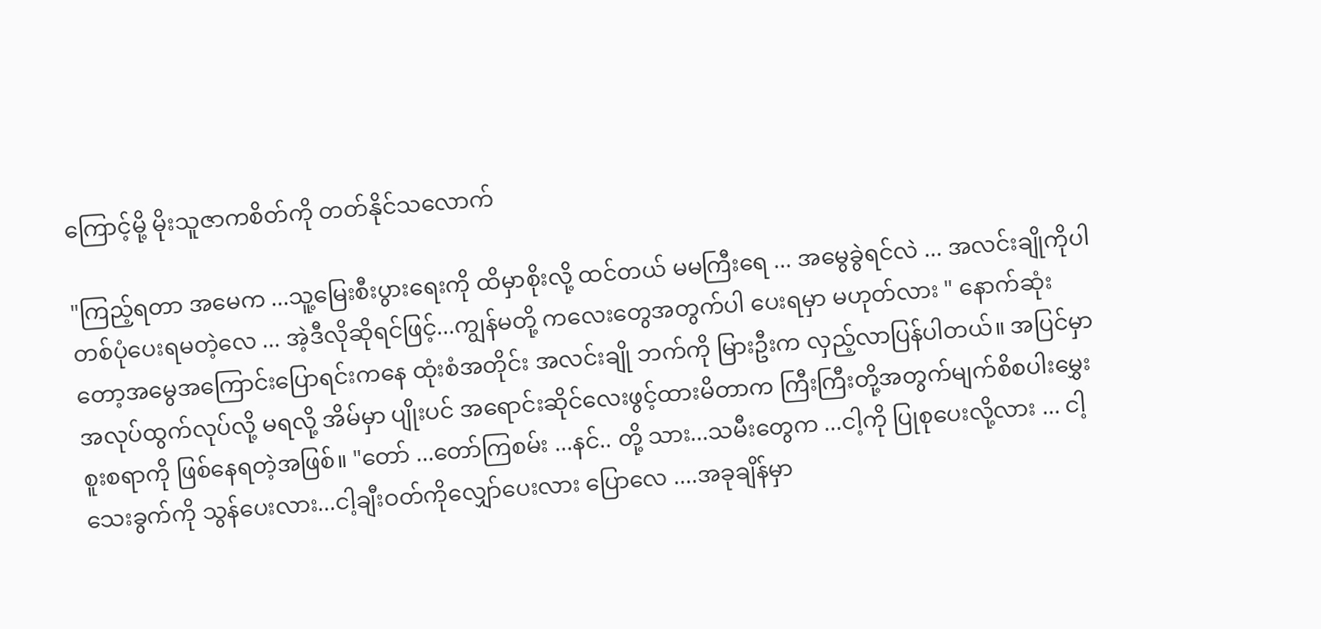ကြောင့်မို့ မိုးသူဇာကစိတ်ကို တတ်နိုင်သလောက်

"ကြည့်ရတာ အမေက ...သူ့မြေးစီးပွားရေးကို ထိမှာစိုးလို့ ထင်တယ် မမကြီးရေ ... အမွေခွဲရင်လဲ ... အလင်းချိုကိုပါ တစ်ပုံပေးရမတဲ့လေ ... အဲ့ဒီလိုဆိုရင်ဖြင့်...ကျွန်မတို့ ကလေးတွေအတွက်ပါ ပေးရမှာ မဟုတ်လား " နောက်ဆုံးတော့အမွေအကြောင်းပြောရင်းကနေ ထုံးစံအတိုင်း အလင်းချို ဘက်ကို မြားဦးက လှည့်လာပြန်ပါတယ်။ အပြင်မှာအလုပ်ထွက်လုပ်လို့ မရလို့ အိမ်မှာ ပျိုးပင် အရောင်းဆိုင်လေးဖွင့်ထားမိတာက ကြီးကြီးတို့အတွက်မျက်စိစပါးမွှေးစူးစရာကို ဖြစ်နေရတဲ့အဖြစ်။ "တော် ...တော်ကြစမ်း ...နင်.. တို့ သား...သမီးတွေက ...ငါ့ကို ပြုစုပေးလို့လား ... ငါ့သေးခွက်ကို သွန်ပေးလား...ငါ့ချီးဝတ်ကိုလျှော်ပေးလား ပြောလေ ....အခုချိန်မှာ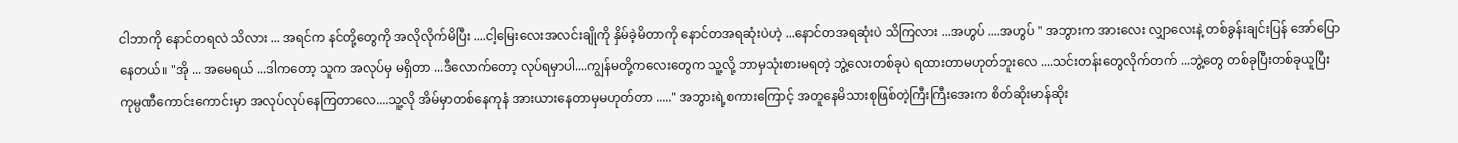ငါဘာကို နောင်တရလဲ သိလား ... အရင်က နင်တို့တွေကို အလိုလိုက်မိပြီး ....ငါ့မြေးလေးအလင်းချိုကို နှိမ်ခဲ့မိတာကို နောင်တအရဆုံးပဲဟဲ့ ...နောင်တအရဆုံးပဲ သိကြလား ...အဟွပ် ....အဟွပ် " အဘွားက အားလေး လျှာလေးနဲ့ တစ်ခွန်းချင်းပြန် အော်ပြောနေတယ်။ "အို ... အမေရယ် ...ဒါကတော့ သူက အလုပ်မှ မရှိတာ ...ဒီလောက်တော့ လုပ်ရမှာပါ....ကျွန်မတို့ကလေးတွေက သူ့လို့ ဘာမှသုံးစားမရတဲ့ ဘွဲ့လေးတစ်ခုပဲ ရထားတာမဟုတ်ဘူးလေ ....သင်းတန်းတွေလိုက်တက် ...ဘွဲ့တွေ တစ်ခုပြီးတစ်ခုယူပြီး ကုမ္ပဏီကောင်းကောင်းမှာ အလုပ်လုပ်နေကြတာလေ....သူ့လို အိမ်မှာတစ်နေကုနံ အားယားနေတာမှမဟုတ်တာ ....." အဘွားရဲ့စကားကြောင့် အတူနေမိသားစုဖြစ်တဲ့ကြီးကြီးအေးက စိတ်ဆိုးမာန်ဆိုး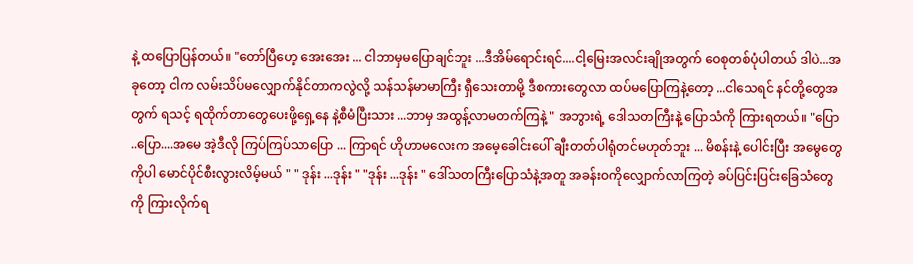နဲ့ ထပြောပြန်တယ်။ "တော်ပြီဟေ့ အေးအေး ... ငါဘာမှမပြောချင်ဘူး ...ဒီအိမ်ရောင်းရင်....ငါ့မြေးအလင်းချိုအတွက် ဝေစုတစ်ပုံပါတယ် ဒါပဲ...အခုတော့ ငါက လမ်းသိပ်မလျှောက်နိုင်တာကလွဲလို့ သန်သန်မာမာကြီး ရှီသေးတာမို့ ဒီစကားတွေလာ ထပ်မပြောကြနဲ့တော့ ...ငါသေရင် နင်တို့တွေအတွက် ရသင့် ရထိုက်တာတွေပေးဖို့ရှေ့နေ နဲ့စီမံပြီးသား ...ဘာမှ အထွန့်လာမတက်ကြနဲ့ " အဘွားရဲ့ ဒေါသတကြီးနဲ့ ပြောသံကို ကြားရတယ်။ "ပြော ..ပြော....အမေ အဲ့ဒီလို ကြပ်ကြပ်သာပြော ... ကြာရင် ဟိုဟာမလေးက အမေ့ခေါင်းပေါ် ချီးတတ်ပါရုံတင်မဟုတ်ဘူး ... မိစန်းနဲ့ ပေါင်းပြီး အမွေတွေကိုပါ မောင်ပိုင်စီးလွားလိမ့်မယ် " " ဒုန်း ...ဒုန်း " "ဒုန်း ...ဒုန်း " ဒေါ်သတကြီးပြောသံနဲ့အတူ အခန်းဝကိုလျှောက်လာကြတဲ့ ခပ်ပြင်းပြင်းခြေသံတွေကို ကြားလိုက်ရ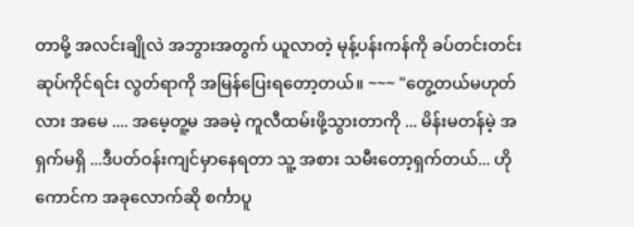တာမို့ အလင်းချိုလဲ အဘွားအတွက် ယူလာတဲ့ မုန့်ပန်းကန်ကို ခပ်တင်းတင်းဆုပ်ကိုင်ရင်း လွတ်ရာကို အမြန်ပြေးရတော့တယ်။ ~~~ "တွေ့တယ်မဟုတ်လား အမေ .... အမေ့တူ့မ အခမဲ့ ကူလီထမ်းဖို့သွားတာကို ... မိန်းမတန်မဲ့ အရှက်မရှိ ...ဒီပတ်ဝန်းကျင်မှာနေရတာ သူ့ အစား သမီးတော့ရှက်တယ်... ဟိုကောင်က အခုလောက်ဆို စင်္ကာပူ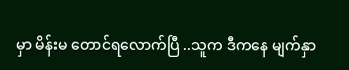မှာ မိန်းမ တောင်ရလောက်ပြီ ..သူက ဒီကနေ မျက်နှာ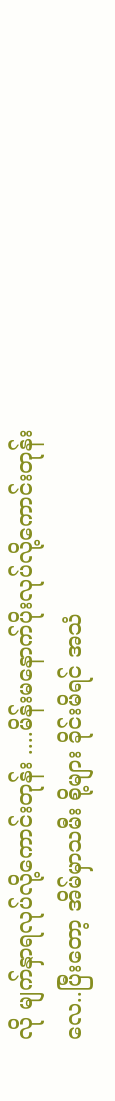လို မျက်နှာရလုပ်လို့ကောင်းတုန်း ....မိန်းမနောက်ပိုးလုပ်လို့ကောင်းတုန်းလေ..ပြီးတော့ အိမ်မှာသမီး စို့များ ခိုင်းမိရင် အသံ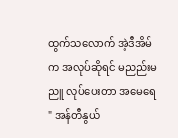ထွက်သလောက် အဲ့ဒီအိမ်က အလုပ်ဆိုရင် မညည်းမညူ လုပ်ပေးတာ အမေရေ " အန်တီနွယ်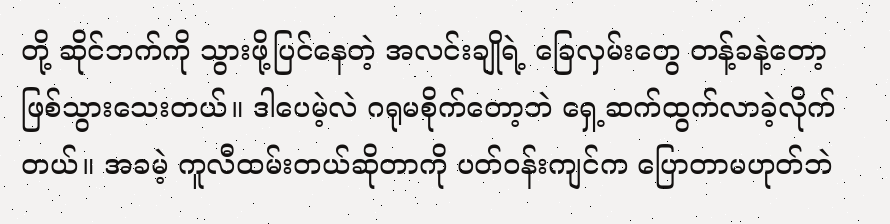တို့ ဆိုင်ဘက်ကို သွားဖို့ပြင်နေတဲ့ အလင်းချိုရဲ့ ခြေလှမ်းတွေ တန့်ခနဲ့တော့ ဖြစ်သွားသေးတယ်။ ဒါပေမဲ့လဲ ဂရုမစိုက်တော့ဘဲ ရှေ့ဆက်ထွက်လာခဲ့လိုက်တယ်။ အခမဲ့ ကူလီထမ်းတယ်ဆိုတာကို ပတ်ဝန်းကျင်က ပြောတာမဟုတ်ဘဲ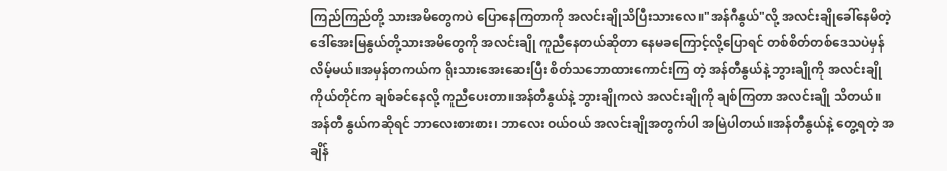ကြည်ကြည်တို့ သားအမိတွေကပဲ ပြောနေကြတာကို အလင်းချိုသိပြီးသားလေ။"အန်ဂီနွယ်"လို့ အလင်းချိုခေါ်နေမိတဲ့ ဒေါ်အေးမြနွယ်တို့သားအမိတွေကို အလင်းချို ကူညီနေတယ်ဆိုတာ နေမခကြောင့်လို့ပြောရင် တစ်စိတ်တစ်ဒေသပဲမှန်လိမ့်မယ်။အမှန်တကယ်က ရိုးသားအေးဆေးပြီး စိတ်သဘောထားကောင်းကြ တဲ့ အန်တီနွယ်နဲ့ ဘွားချိုကို အလင်းချို ကိုယ်တိုင်က ချစ်ခင်နေလို့ ကူညီပေးတာ။အန်တီနွယ်နဲ့ ဘွားချိုကလဲ အလင်းချိုကို ချစ်ကြတာ အလင်းချို သိတယ်။အန်တီ နွယ်ကဆိုရင် ဘာလေးစားစား၊ ဘာလေး ဝယ်ဝယ် အလင်းချိုအတွက်ပါ အမြဲပါတယ်။အန်တီနွယ်နဲ့ တွေ့ရတဲ့ အချိန်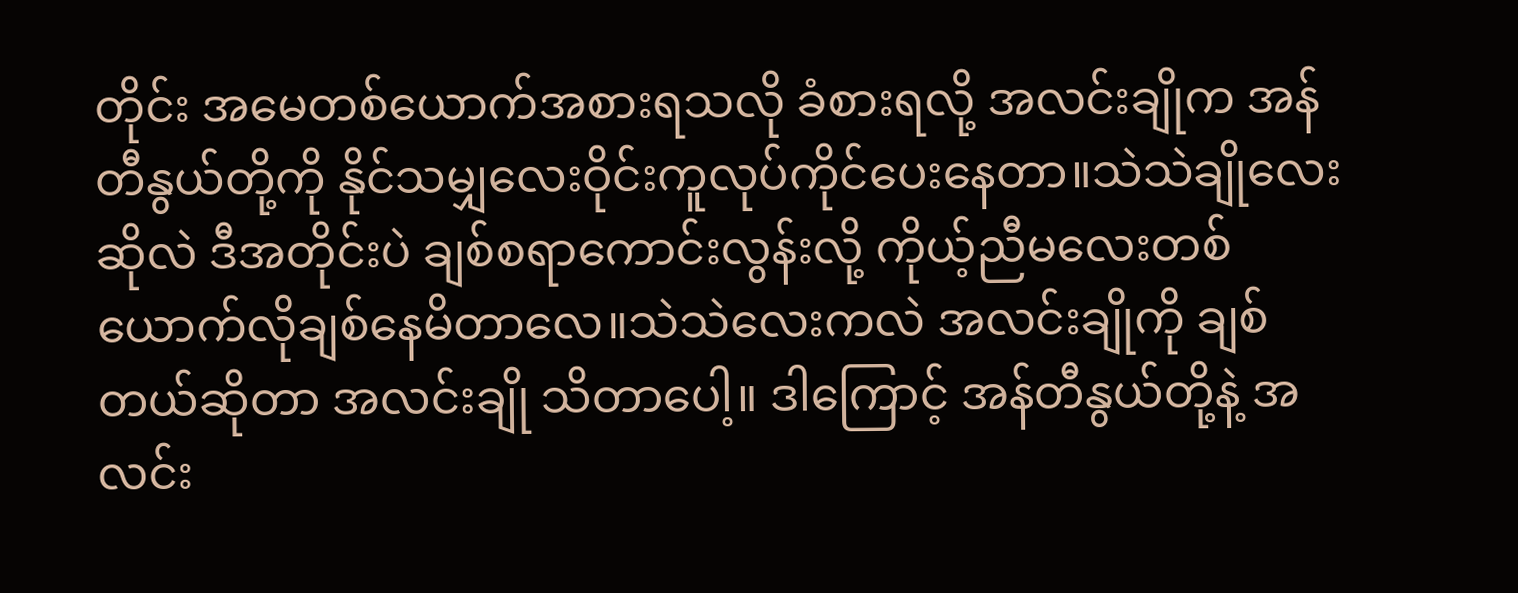တိုင်း အမေတစ်ယောက်အစားရသလို ခံစားရလို့ အလင်းချိုက အန်တီနွယ်တို့ကို နိုင်သမျှလေးဝိုင်းကူလုပ်ကိုင်ပေးနေတာ။သဲသဲချိုလေးဆိုလဲ ဒီအတိုင်းပဲ ချစ်စရာကောင်းလွန်းလို့ ကိုယ့်ညီမလေးတစ်ယောက်လိုချစ်နေမိတာလေ။သဲသဲလေးကလဲ အလင်းချိုကို ချစ်တယ်ဆိုတာ အလင်းချို သိတာပေါ့။ ဒါကြောင့် အန်တီနွယ်တို့နဲ့ အလင်း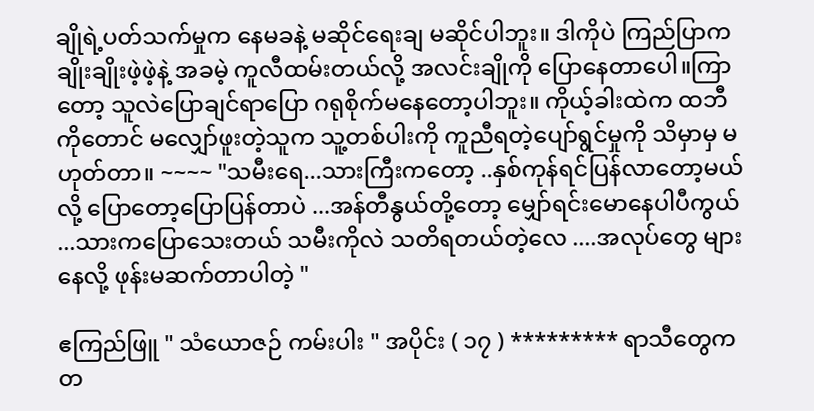ချိုရဲ့ပတ်သက်မှုက နေမခနဲ့ မဆိုင်ရေးချ မဆိုင်ပါဘူး။ ဒါကိုပဲ ကြည်ပြာက ချိုးချိုးဖဲ့ဖဲ့နဲ့ အခမဲ့ ကူလီထမ်းတယ်လို့ အလင်းချိုကို ပြောနေတာပေါ။ကြာတော့ သူလဲပြောချင်ရာပြော ဂရုစိုက်မနေတော့ပါဘူး။ ကိုယ့်ခါးထဲက ထဘီကိုတောင် မလျှော်ဖူးတဲ့သူက သူ့တစ်ပါးကို ကူညီရတဲ့ပျော်ရွင်မှုကို သိမှာမှ မဟုတ်တာ။ ~~~~ "သမီးရေ...သားကြီးကတော့ ..နှစ်ကုန်ရင်ပြန်လာတော့မယ်လို့ ပြောတော့ပြောပြန်တာပဲ ...အန်တီနွယ်တို့တော့ မျှော်ရင်းမောနေပါပီကွယ် ...သားကပြောသေးတယ် သမီးကိုလဲ သတိရတယ်တဲ့လေ ....အလုပ်တွေ များနေလို့ ဖုန်းမဆက်တာပါတဲ့ "

ဧကြည်ဖြူ " သံယောဇဉ် ကမ်းပါး " အပိုင်း ( ၁၇ ) ********* ရာသီတွေက တ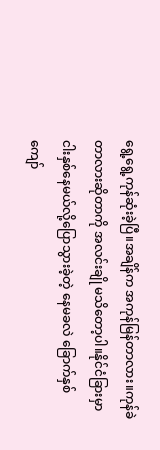ရွေ့ရွေ့ကုန်ဆုံးခဲ့ပြီ။အချိန်က အကုန်မြန်တာလား။ကုန်ခဲတာလားဆိုတာကို အလင်းချို မသိတော့ပါ။နိုင်ငံခြားမှာငါးနှစ်နေမယ်လို့ပြောသွားခဲ့တဲ့ နေမခလဲ ခြောက်နှစ်ကျော်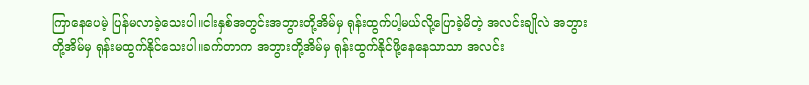ကြာနေပေမဲ့ ပြန်မလာခဲ့သေးပါ။ငါးနှစ်အတွင်းအဘွားတို့အိမ်မှ ရုန်းထွက်ပါ့မယ်လို့ပြောခဲ့မိတဲ့ အလင်းချိုလဲ အဘွားတို့အိမ်မှ ရုန်းမထွက်နိုင်သေးပါ။ခက်တာက အဘွားတို့အိမ်မှ ရုန်းထွက်နိုင်ဖို့နေနေသာသာ အလင်း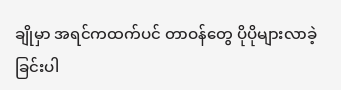ချိုမှာ အရင်ကထက်ပင် တာဝန်တွေ ပိုပိုများလာခဲ့ခြင်းပါ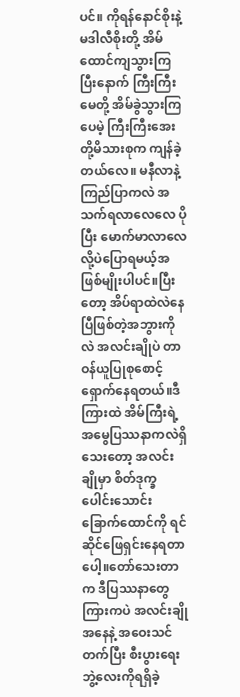ပင်။ ကိုရန်နောင်စိုးနဲ့ မဒါလီစိုးတို့ အိမ်ထောင်ကျသွားကြပြီးနောက် ကြီးကြီးမေတို့ အိမ်ခွဲသွားကြပေမဲ့ ကြီးကြီးအေးတို့မိသားစုက ကျန်ခဲ့တယ်လေ။ မနီလာနဲ့ကြည်ပြာကလဲ အသက်ရလာလေလေ ပိုပြီး မောက်မာလာလေလို့ပဲပြောရမယ့်အဖြစ်မျိုးပါပင်။ပြီးတော့ အိပ်ရာထဲလဲနေပြီဖြစ်တဲ့အဘွားကိုလဲ အလင်းချိုပဲ တာဝန်ယူပြုစုစောင့်ရှောက်နေရတယ်။ဒီကြားထဲ အိမ်ကြီးရဲ့ အမွေပြဿနာကလဲရှိသေးတော့ အလင်းချိုမှာ စိတ်ဒုက္ခပေါင်းသောင်းခြောက်ထောင်ကို ရင်ဆိုင်ဖြေရှင်းနေရတာပေါ့။တော်သေးတာက ဒီပြဿနာတွေကြားကပဲ အလင်းချိုအနေနဲ့ အဝေးသင်တက်ပြီး စီးပွားရေးဘွဲ့လေးကိုရရှိခဲ့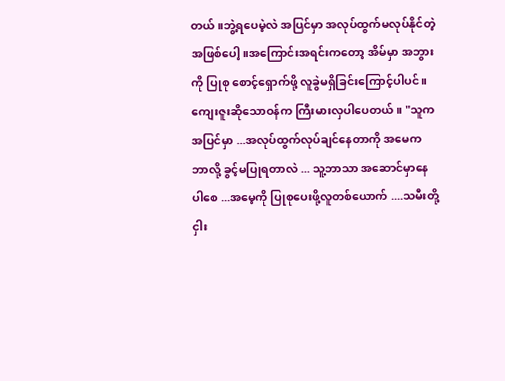တယ်။ဘွဲ့ရပေမဲ့လဲ အပြင်မှာ အလုပ်ထွက်မလုပ်နိုင်တဲ့အဖြစ်ပေါ့။အကြောင်းအရင်းကတော့ အိမ်မှာ အဘွားကို ပြုစု စောင့်ရှောက်ဖို့ လူခွဲမရှိခြင်းကြောင့်ပါပင်။ကျေးဇူးဆိုသောဝန်က ကြီးမားလှပါပေတယ်။ "သူက အပြင်မှာ ...အလုပ်ထွက်လုပ်ချင်နေတာကို အမေက ဘာလို့ ခွင့်မပြုရတာလဲ ... သူ့ဘာသာ အဆောင်မှာနေပါစေ ...အမေ့ကို ပြုစုပေးဖို့လူတစ်ယောက် ....သမီးတို့ငှါး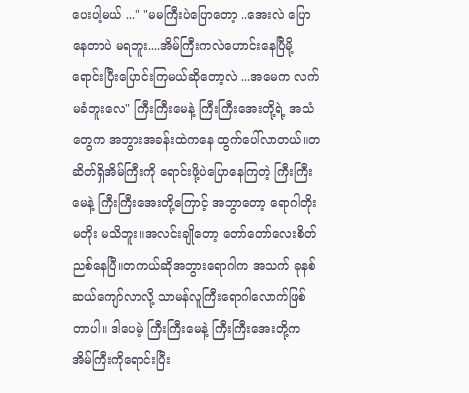ပေးပါ့မယ် ..." "မမကြီးပဲပြောတော့ ..အေးလဲ ပြောနေတာပဲ မရဘူး....အိမ်ကြီးကလဲဟောင်းနေပြီမို့ ရောင်းပြီးပြောင်းကြမယ်ဆိုတော့လဲ ...အမေက လက်မခံဘူးလေ" ကြီးကြီးမေနဲ့ ကြီးကြီးအေးတို့ရဲ့ အသံတွေက အဘွားအခန်းထဲကနေ ထွက်ပေါ်လာတယ်။တဆိတ်ရှိအိမ်ကြီးကို ရောင်းဖို့ပဲပြောနေကြတဲ့ ကြီးကြီးမေနဲ့ ကြီးကြီးအေးတို့ကြောင့် အဘွာတော့ ရောဂါတိုး မတိုး မသိဘူး။အလင်းချိုတော့ တော်တော်လေးစိတ်ညစ်နေပြီ။တကယ်ဆိုအဘွားရောဂါက အသက် ခုနစ်ဆယ်ကျော်လာလို့ သာမန်လူကြီးရောဂါလောက်ဖြစ်တာပါ။ ဒါပေမဲ့ ကြီးကြီးမေနဲ့ ကြီးကြီးအေးတို့က အိမ်ကြီးကိုရောင်းပြီး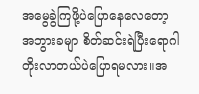အမွေခွဲကြဖို့ပဲပြောနေလေတော့ အဘွားခမျာ စိတ်ဆင်းရဲပြီးရောဂါတိုးလာတယ်ပဲပြောရမလား။အ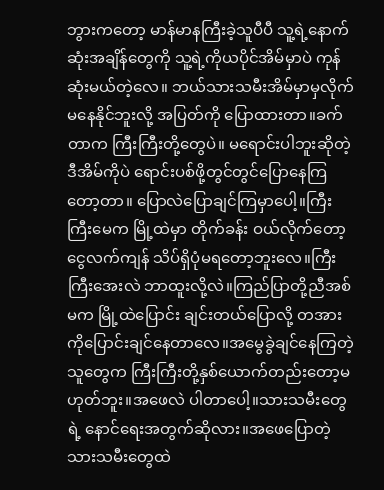ဘွားကတော့ မာန်မာနကြီးခဲ့သူပီပီ သူ့ရဲ့နောက်ဆုံးအချိန်တွေကို သူ့ရဲ့ကိုယပိုင်အိမ်မှာပဲ ကုန်ဆုံးမယ်တဲ့လေ။ ဘယ်သားသမီးအိမ်မှာမှလိုက်မနေနိုင်ဘူးလို့ အပြတ်ကို ပြောထားတာ။ခက်တာက ကြီးကြီးတို့တွေပဲ။ မရောင်းပါဘူးဆိုတဲ့ ဒီအိမ်ကိုပဲ ရောင်းပစ်ဖို့တွင်တွင်ပြောနေကြတော့တာ။ ပြောလဲပြောချင်ကြမှာပေါ့။ကြီးကြီးမေက မြို့ထဲမှာ တိုက်ခန်း ဝယ်လိုက်တော့ ငွေလက်ကျန် သိပ်ရှိပုံမရတော့ဘူးလေ။ကြီးကြီးအေးလဲ ဘာထူးလို့လဲ။ကြည်ပြာတို့ညီအစ်မက မြို့ထဲပြောင်း ချင်းတယ်ပြောလို့ တအားကိုပြောင်းချင်နေတာလေ။အမွေခွဲချင်နေကြတဲ့သူတွေက ကြီးကြီးတို့နှစ်ယောက်တည်းတော့မဟုတ်ဘူး။အဖေလဲ ပါတာပေါ့။သားသမီးတွေရဲ့ နောင်ရေးအတွက်ဆိုလား။အဖေပြောတဲ့သားသမီးတွေထဲ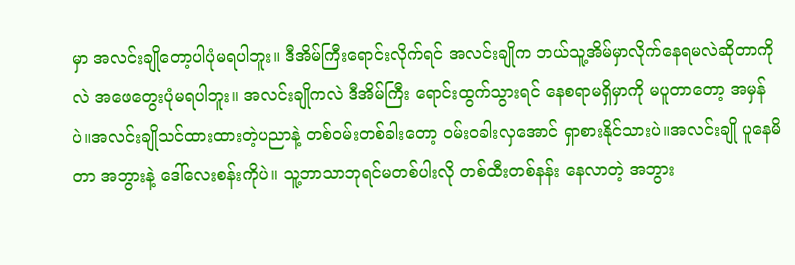မှာ အလင်းချိုတော့ပါပုံမရပါဘူး။ ဒီအိမ်ကြီးရောင်းလိုက်ရင် အလင်းချိုက ဘယ်သူ့အိမ်မှာလိုက်နေရမလဲဆိုတာကိုလဲ အဖေတွေးပုံမရပါဘူး။ အလင်းချိုကလဲ ဒီအိမ်ကြီး ရောင်းထွက်သွားရင် နေစရာမရှိမှာကို မပူတာတော့ အမှန်ပဲ။အလင်းချိုသင်ထားထားတဲ့ပညာနဲ့ တစ်ဝမ်းတစ်ခါးတော့ ၀မ်းဝခါးလှအောင် ရှာစားနိုင်သားပဲ။အလင်းချို ပူနေမိတာ အဘွားနဲ့ ဒေါ်လေးစန်းကိုပဲ။ သူ့ဘာသာဘုရင်မတစ်ပါးလို တစ်ထီးတစ်နန်း နေလာတဲ့ အဘွား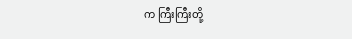က ကြီးကြီးတို့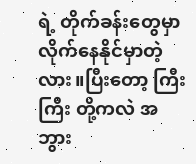ရဲ့ တိုက်ခန်းတွေမှာ လိုက်နေနိုင်မှာတဲ့လား။ပြီးတော့ ကြီးကြီး တို့ကလဲ အဘွား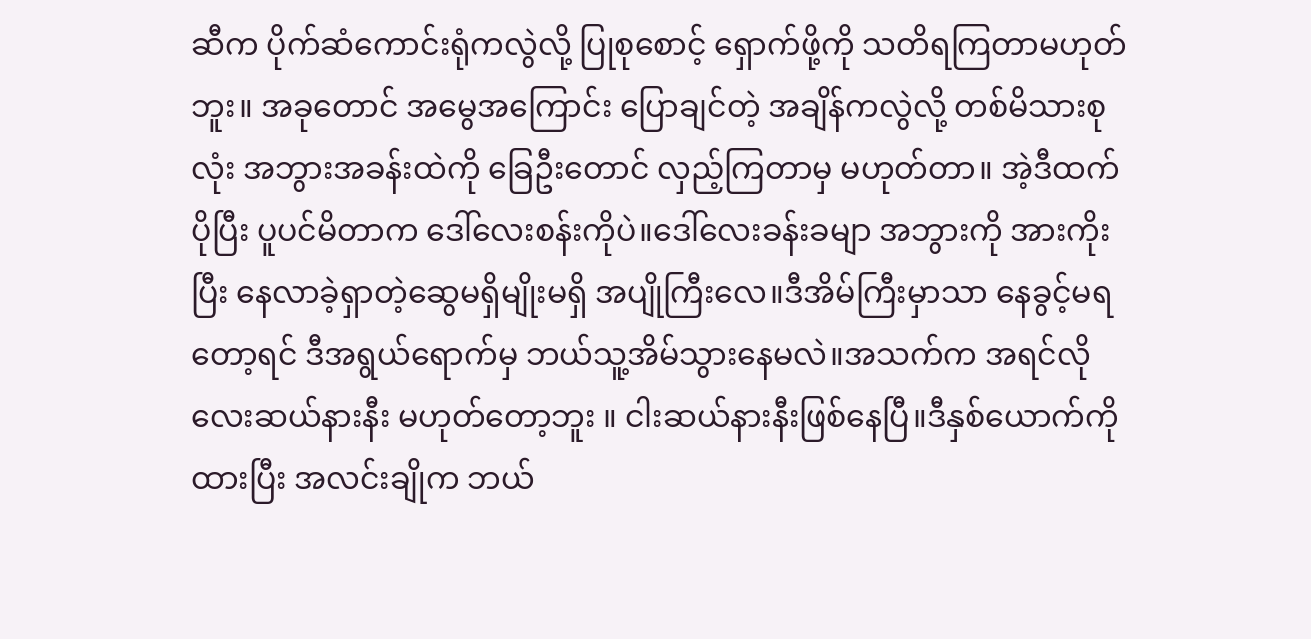ဆီက ပိုက်ဆံကောင်းရုံကလွဲလို့ ပြုစုစောင့် ရှောက်ဖို့ကို သတိရကြတာမဟုတ်ဘူး။ အခုတောင် အမွေအကြောင်း ပြောချင်တဲ့ အချိန်ကလွဲလို့ တစ်မိသားစုလုံး အဘွားအခန်းထဲကို ခြေဦးတောင် လှည့်ကြတာမှ မဟုတ်တာ။ အဲ့ဒီထက်ပိုပြီး ပူပင်မိတာက ဒေါ်လေးစန်းကိုပဲ။ဒေါ်လေးခန်းခမျာ အဘွားကို အားကိုးပြီး နေလာခဲ့ရှာတဲ့ဆွေမရှိမျိုးမရှိ အပျိုကြီးလေ။ဒီအိမ်ကြီးမှာသာ နေခွင့်မရတော့ရင် ဒီအရွယ်ရောက်မှ ဘယ်သူ့အိမ်သွားနေမလဲ။အသက်က အရင်လို လေးဆယ်နားနီး မဟုတ်တော့ဘူး ။ ငါးဆယ်နားနီးဖြစ်နေပြီ။ဒီနှစ်ယောက်ကိုထားပြီး အလင်းချိုက ဘယ်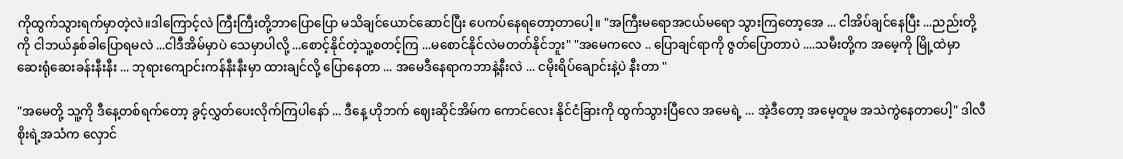ကိုထွက်သွားရက်မှာတဲ့လဲ။ဒါကြောင့်လဲ ကြီးကြီးတို့ဘာပြောပြော မသိချင်ယောင်ဆောင်ပြီး ပေကပ်နေရတော့တာပေါ့။ "အကြီးမရောအငယ်မရော သွားကြတော့အေ ... ငါအိပ်ချင်နေပြီး ...ညည်းတို့ကို ငါဘယ်နှစ်ခါပြောရမလဲ ...ငါဒီအိမ်မှာပဲ သေမှာပါလို့ ...စောင့်နိုင်တဲ့သူ့စတင့်ကြ ...မစောင်နိုင်လဲမတတ်နိုင်ဘူး" "အမေကလေ .. ပြောချင်ရာကို ဇွတ်ပြောတာပဲ ....သမီးတို့က အမေ့ကို မြို့ထဲမှာ ဆေးရုံဆေးခန်းနီးနီး ... ဘုရားကျောင်းကန်နီးနီးမှာ ထားချင်လို့ ပြောနေတာ ... အမေဒီနေရာကဘာနဲ့နီးလဲ ... ငမိုးရိပ်ချောင်းနဲ့ပဲ နီးတာ "

"အမေတို့ သူ့ကို ဒီနေ့တစ်ရက်တော့ ခွင့်လွှတ်ပေးလိုက်ကြပါနော် ... ဒီနေ့ ဟိုဘက် ဈေးဆိုင်အိမ်က ကောင်လေး နိုင်ငံခြားကို ထွက်သွားပြီလေ အမေရဲ့ ... အဲ့ဒီတော့ အမေ့တူမ အသဲကွဲနေတာပေါ့" ဒါလီစိုးရဲ့အသံက လှောင်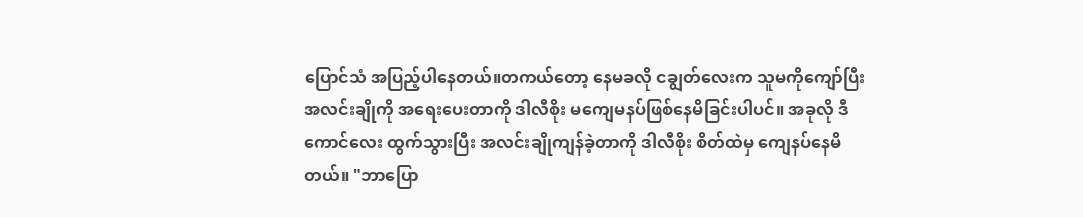ပြောင်သံ အပြည့်ပါနေတယ်။တကယ်တော့ နေမခလို ငချွတ်လေးက သူမကိုကျော်ပြီး အလင်းချိုကို အရေးပေးတာကို ဒါလီစိုး မကျေမနပ်ဖြစ်နေမိခြင်းပါပင်။ အခုလို ဒီကောင်လေး ထွက်သွားပြီး အလင်းချိုကျန်ခဲ့တာကို ဒါလီစိုး စိတ်ထဲမှ ကျေနပ်နေမိတယ်။ "ဘာပြော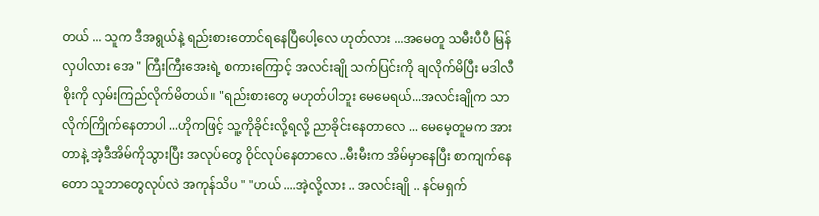တယ် ... သူက ဒီအရွယ်နဲ့ ရည်းစားတောင်ရနေပြီပေါ့လေ ဟုတ်လား ...အမေတူ သမီးပီပီ မြန်လှပါလား အေ " ကြီးကြီးအေးရဲ့ စကားကြောင့် အလင်းချို သက်ပြင်းကို ချလိုက်မိပြီး မဒါလီစိုးကို လှမ်းကြည်လိုက်မိတယ်။ "ရည်းစားတွေ မဟုတ်ပါဘူး မေမေရယ်...အလင်းချိုက သာလိုက်ကြိုက်နေတာပါ ...ဟိုကဖြင့် သူ့ကိုခိုင်းလို့ရလို့ ညာခိုင်းနေတာလေ ... မေမေ့တူမက အားတာနဲ့ အဲ့ဒီအိမ်ကိုသွားပြီး အလုပ်တွေ ဝိုင်လုပ်နေတာလေ ..မီးမီးက အိမ်မှာနေပြီး စာကျက်နေတော သူဘာတွေလုပ်လဲ အကုန်သိပ " "ဟယ် ....အဲ့လို့လား .. အလင်းချို .. နင်မရှက်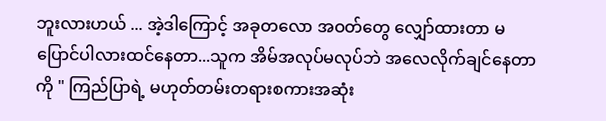ဘူးလားဟယ် ... အဲ့ဒါကြောင့် အခုတလော အဝတ်တွေ လျှော်ထားတာ မပြောင်ပါလားထင်နေတာ...သူက အိမ်အလုပ်မလုပ်ဘဲ အလေလိုက်ချင်နေတာကို " ကြည်ပြာရဲ့ မဟုတ်တမ်းတရားစကားအဆုံး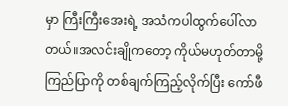မှာ ကြီးကြီးအေးရဲ့ အသံကပါထွက်ပေါ်လာတယ်။အလင်းချိုကတော့ ကိုယ်မဟုတ်တာမို့ ကြည်ပြာကို တစ်ချက်ကြည့်လိုက်ပြီး ကော်ဖီ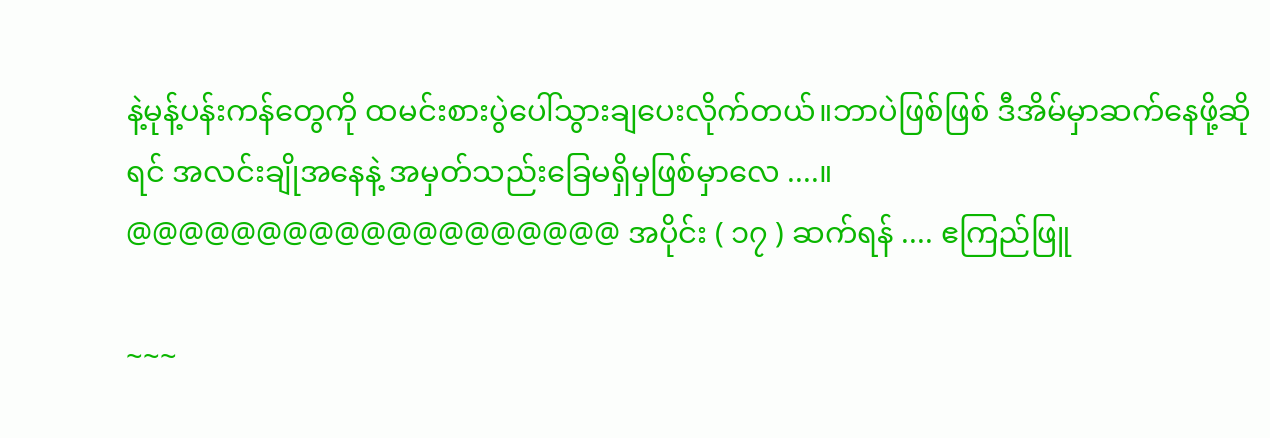နဲ့မုန့်ပန်းကန်တွေကို ထမင်းစားပွဲပေါ်သွားချပေးလိုက်တယ်။ဘာပဲဖြစ်ဖြစ် ဒီအိမ်မှာဆက်နေဖို့ဆိုရင် အလင်းချိုအနေနဲ့ အမှတ်သည်းခြေမရှိမှဖြစ်မှာလေ ....။ @@@@@@@@@@@@@@@@@@@ အပိုင်း ( ၁၇ ) ဆက်ရန် .... ဧကြည်ဖြူ

~~~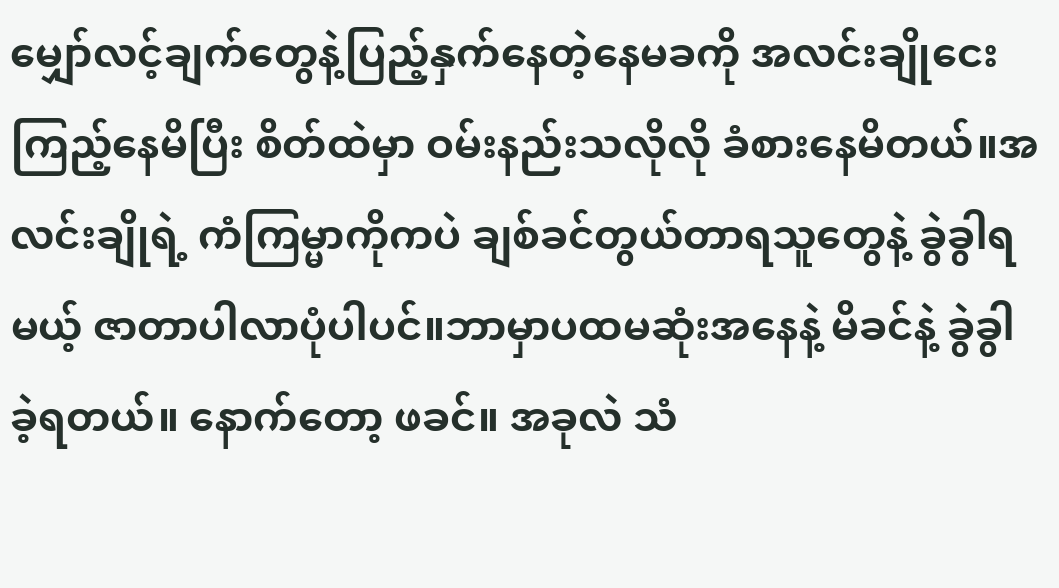မျှော်လင့်ချက်တွေနဲ့ပြည့်နှက်နေတဲ့နေမခကို အလင်းချိုငေးကြည့်နေမိပြီး စိတ်ထဲမှာ ဝမ်းနည်းသလိုလို ခံစားနေမိတယ်။အလင်းချိုရဲ့ ကံကြမ္မာကိုကပဲ ချစ်ခင်တွယ်တာရသူတွေနဲ့ ခွဲခွါရမယ့် ဇာတာပါလာပုံပါပင်။ဘာမှာပထမဆုံးအနေနဲ့ မိခင်နဲ့ ခွဲခွါခဲ့ရတယ်။ နောက်တော့ ဖခင်။ အခုလဲ သံ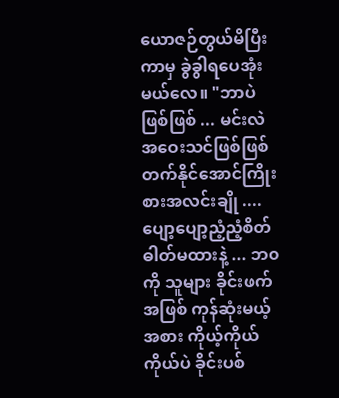ယောဇဉ်တွယ်မိပြီးကာမှ ခွဲခွါရပေအုံးမယ်လေ။ "ဘာပဲဖြစ်ဖြစ် ... မင်းလဲ အဝေးသင်ဖြစ်ဖြစ် တက်နိုင်အောင်ကြိုးစားအလင်းချို ....ပျော့ပျော့ညံ့ညံ့စိတ်ဓါတ်မထားနဲ့ ... ဘ၀ကို သူများ ခိုင်းဖက်အဖြစ် ကုန်ဆုံးမယ့်အစား ကိုယ့်ကိုယ်ကိုယ်ပဲ ခိုင်းပစ်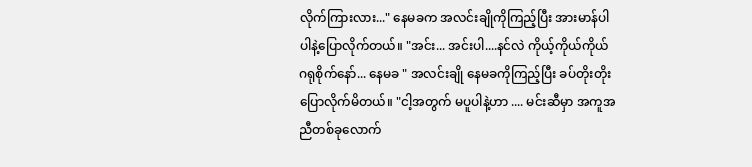လိုက်ကြားလား..." နေမခက အလင်းချိုကိုကြည့်ပြီး အားမာန်ပါပါနဲ့ပြောလိုက်တယ်။ "အင်း... အင်းပါ....နင်လဲ ကိုယ့်ကိုယ်ကိုယ် ဂရုစိုက်နော်... နေမခ " အလင်းချို နေမခကိုကြည့်ပြီး ခပ်တိုးတိုးပြောလိုက်မိတယ်။ "ငါ့အတွက် မပူပါနဲ့ဟာ .... မင်းဆီမှာ အကူအညီတစ်ခုလောက်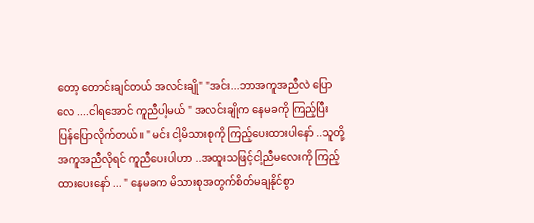တော့ တောင်းချင်တယ် အလင်းချို" "အင်း...ဘာအကူအညီလဲ ပြောလေ ....ငါရအောင် ကူညီပါ့မယ် " အလင်းချိုက နေမခကို ကြည့်ပြီး ပြန်ပြောလိုက်တယ်။ " မင်း ငါ့မိသားစုကို ကြည့်ပေးထားပါနော် ..သူတို့အကူအညီလိုရင် ကူညီပေးပါဟာ ..အထူးသဖြင့်ငါ့ညီမလေးကို ကြည့်ထားပေးနော် ... " နေမခက မိသားစုအတွက်စိတ်မချနိုင်စွာ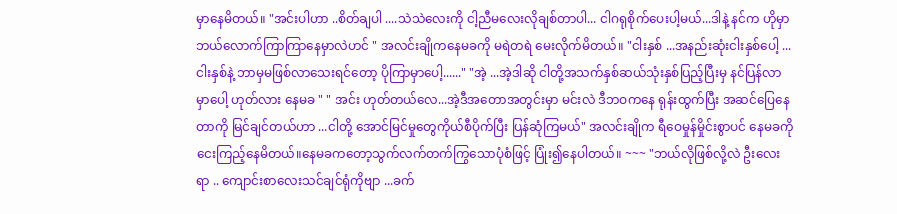မှာနေမိတယ်။ "အင်းပါဟာ ..စိတ်ချပါ ....သဲသဲလေးကို ငါ့ညီမလေးလိုချစ်တာပါ... ငါဂရုစိုက်ပေးပါ့မယ်...ဒါနဲ့ နင်က ဟိုမှာ ဘယ်လောက်ကြာကြာနေမှာလဲဟင် " အလင်းချိုကနေမခကို မရဲတရဲ မေးလိုက်မိတယ်။ "ငါးနှစ် ...အနည်းဆုံးငါးနှစ်ပေါ့ ...ငါးနှစ်နဲ့ ဘာမှမဖြစ်လာသေးရင်တော့ ပိုကြာမှာပေါ့......" "အဲ့ ...အဲ့ဒါဆို ငါတို့အသက်နှစ်ဆယ်သုံးနှစ်ပြည့်ပြီးမှ နင်ပြန်လာမှာပေါ့ ဟုတ်လား နေမခ " " အင်း ဟုတ်တယ်လေ...အဲ့ဒီအတောအတွင်းမှာ မင်းလဲ ဒီဘဝကနေ ရုန်းထွက်ပြီး အဆင်ပြေနေတာကို မြင်ချင်တယ်ဟာ ...ငါတို့ အောင်မြင်မှုတွေကိုယ်စီပိုက်ပြီး ပြန်ဆုံကြမယ်" အလင်းချိုက ရီဝေမှုန်မှိုင်းစွာပင် နေမခကိုငေးကြည့်နေမိတယ်။နေမခကတော့သွက်လက်တက်ကြွသောပုံစံဖြင့် ပြုံး၍နေပါတယ်။ ~~~ "ဘယ်လိုဖြစ်လို့လဲ ဦးလေးရာ .. ကျောင်းစာလေးသင်ချင်ရုံကိုဗျာ ...ခက်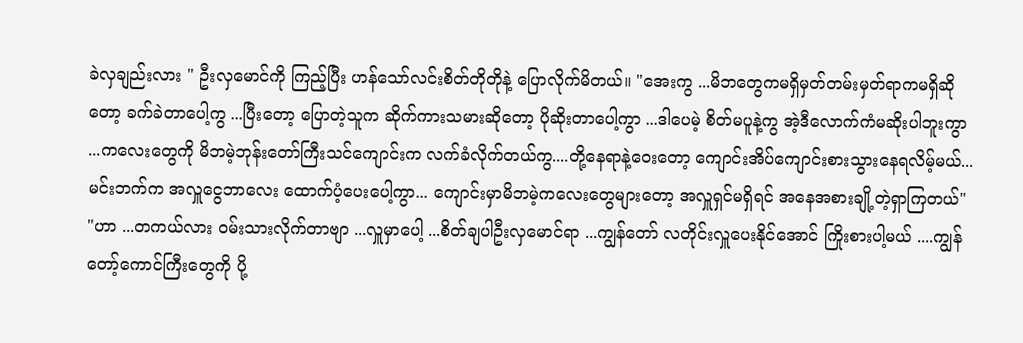ခဲလှချည်းလား " ဦးလှမောင်ကို ကြည့်ပြီး ဟန်သော်လင်းစိတ်တိုတိုနဲ့ ပြောလိုက်မိတယ်။ "အေးကွ ...မိဘတွေကမရှိမှတ်တမ်းမှတ်ရာကမရှိဆိုတော့ ခက်ခဲတာပေါ့ကွ ...ပြီးတော့ ပြောတဲ့သူက ဆိုက်ကားသမားဆိုတော့ ပိုဆိုးတာပေါ့ကွာ ...ဒါပေမဲ့ စိတ်မပူနဲ့ကွ အဲ့ဒီလောက်ကံမဆိုးပါဘူးကွာ ...ကလေးတွေကို မိဘမဲ့ဘုန်းတော်ကြီးသင်ကျောင်းက လက်ခံလိုက်တယ်ကွ....တို့နေရာနဲ့ဝေးတော့ ကျောင်းအိပ်ကျောင်းစားသွားနေရလိမ့်မယ်...မင်းဘက်က အလှူငွေဘာလေး ထောက်ပံ့ပေးပေါ့ကွာ... ကျောင်းမှာမိဘမဲ့ကလေးတွေများတော့ အလှူရှင်မရှိရင် အနေအစားချို့တဲ့ရှာကြတယ်" "ဟာ ...တကယ်လား ၀မ်းသားလိုက်တာဗျာ ...လှူမှာပေါ့ ...စိတ်ချပါဦးလှမောင်ရာ ...ကျွန်တော် လတိုင်းလှူပေးနိုင်အောင် ကြိုးစားပါ့မယ် ....ကျွန်တော့်ကောင်ကြီးတွေကို ပို့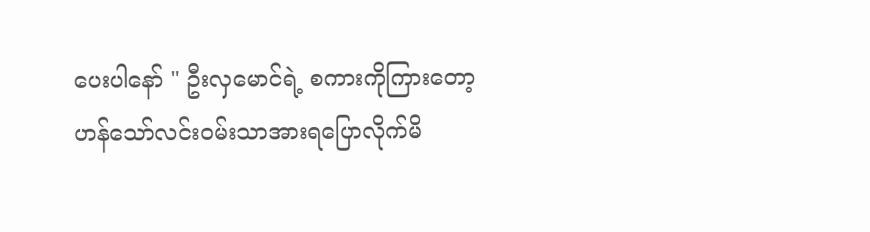ပေးပါနော် " ဦးလှမောင်ရဲ့ စကားကိုကြားတော့ ဟန်သော်လင်း၀မ်းသာအားရပြောလိုက်မိ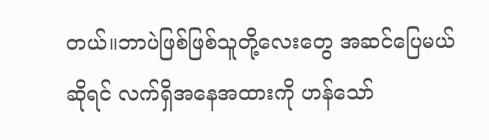တယ်။ဘာပဲဖြစ်ဖြစ်သူတို့လေးတွေ အဆင်ပြေမယ်ဆိုရင် လက်ရှိအနေအထားကို ဟန်သော်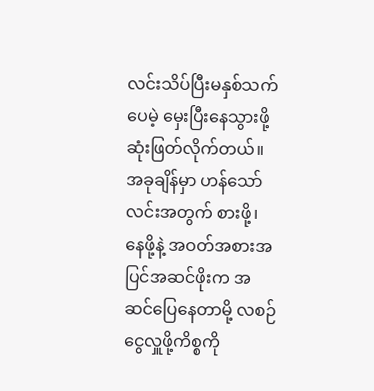လင်းသိပ်ပြီးမနှစ်သက်ပေမဲ့ မှေးပြီးနေသွားဖို့ ဆုံးဖြတ်လိုက်တယ်။အခုချိန်မှာ ဟန်သော်လင်းအတွက် စားဖို့၊ နေဖို့နဲ့ အဝတ်အစားအပြင်အဆင်ဖိုးက အဆင်ပြေနေတာမို့ လစဉ်ငွေလှူဖို့ကိစ္စကို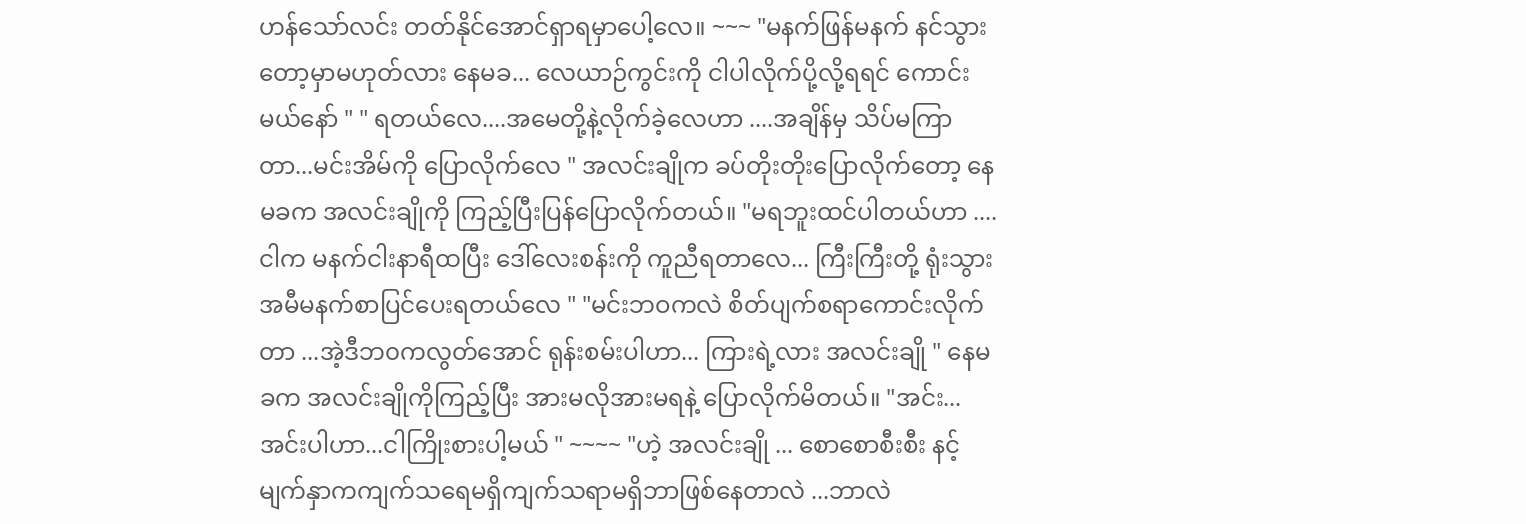ဟန်သော်လင်း တတ်နိုင်အောင်ရှာရမှာပေါ့လေ။ ~~~ "မနက်ဖြန်မနက် နင်သွားတော့မှာမဟုတ်လား နေမခ... လေယာဉ်ကွင်းကို ငါပါလိုက်ပို့လို့ရရင် ကောင်းမယ်နော် " " ရတယ်လေ....အမေတို့နဲ့လိုက်ခဲ့လေဟာ ....အချိန်မှ သိပ်မကြာတာ...မင်းအိမ်ကို ပြောလိုက်လေ " အလင်းချိုက ခပ်တိုးတိုးပြောလိုက်တော့ နေမခက အလင်းချိုကို ကြည့်ပြီးပြန်ပြောလိုက်တယ်။ "မရဘူးထင်ပါတယ်ဟာ ....ငါက မနက်ငါးနာရီထပြီး ဒေါ်လေးစန်းကို ကူညီရတာလေ... ကြီးကြီးတို့ ရုံးသွားအမီမနက်စာပြင်ပေးရတယ်လေ " "မင်းဘဝကလဲ စိတ်ပျက်စရာကောင်းလိုက်တာ ...အဲ့ဒီဘ၀ကလွတ်အောင် ရုန်းစမ်းပါဟာ... ကြားရဲ့လား အလင်းချို " နေမခက အလင်းချိုကိုကြည့်ပြီး အားမလိုအားမရနဲ့ ပြောလိုက်မိတယ်။ "အင်း...အင်းပါဟာ...ငါကြိုးစားပါ့မယ် " ~~~~ "ဟဲ့ အလင်းချို ... စောစောစီးစီး နင့်မျက်နှာကကျက်သရေမရှိကျက်သရာမရှိဘာဖြစ်နေတာလဲ ...ဘာလဲ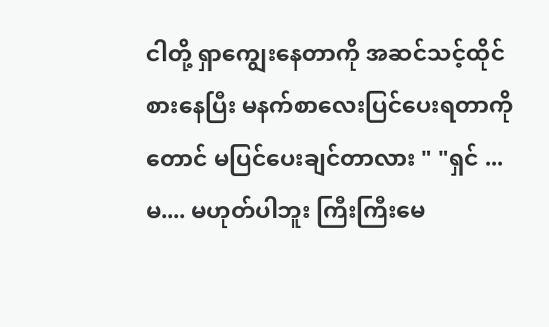ငါတို့ ရှာကျွေးနေတာကို အဆင်သင့်ထိုင်စားနေပြီး မနက်စာလေးပြင်ပေးရတာကိုတောင် မပြင်ပေးချင်တာလား " "ရှင် ...မ.... မဟုတ်ပါဘူး ကြီးကြီးမေ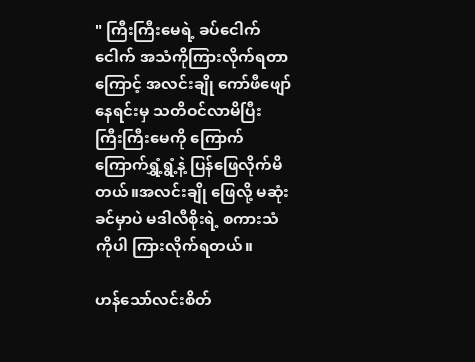" ကြီးကြီးမေရဲ့ ခပ်ငေါက်ငေါက် အသံကိုကြားလိုက်ရတာကြောင့် အလင်းချို ကော်ဖီဖျော်နေရင်းမှ သတိဝင်လာမိပြီး ကြီးကြီးမေကို ကြောက်ကြောက်ရွှံ့ရွံ့နဲ့ ပြန်ဖြေလိုက်မိတယ်။အလင်းချို ဖြေလို့ မဆုံးခင်မှာပဲ မဒါလီစိုးရဲ့ စကားသံကိုပါ ကြားလိုက်ရတယ်။

ဟန်သော်လင်းစိတ်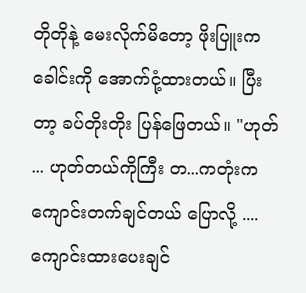တိုတိုနဲ့ မေးလိုက်မိတော့ ဖိုးပြူးက ခေါင်းကို အောက်ငုံ့ထားတယ်။ ပြီးတာ့ ခပ်တိုးတိုး ပြန်ဖြေတယ်။ "ဟုတ် ... ဟုတ်တယ်ကိုကြီး တ...ကတုံးက ကျောင်းတက်ချင်တယ် ပြောလို့ ....ကျောင်းထားပေးချင်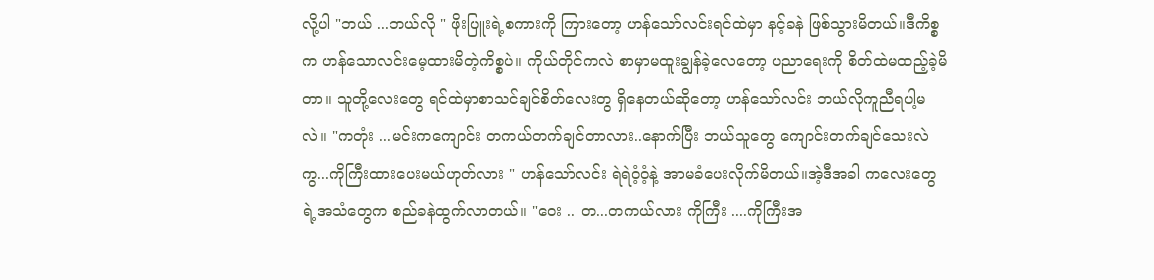လို့ပါ "ဘယ် ...ဘယ်လို " ဖိုးပြူးရဲ့စကားကို ကြားတော့ ဟန်သော်လင်းရင်ထဲမှာ နင့်ခနဲ ဖြစ်သွားမိတယ်။ဒီကိစ္စက ဟန်သောလင်းမေ့ထားမိတဲ့ကိစ္စပဲ။ ကိုယ်တိုင်ကလဲ စာမှာမထူးချွန်ခဲ့လေတော့ ပညာရေးကို စိတ်ထဲမထည့်ခဲ့မိတာ။ သူတို့လေးတွေ ရင်ထဲမှာစာသင်ချင်စိတ်လေးတွ ရှိနေတယ်ဆိုတော့ ဟန်သော်လင်း ဘယ်လိုကူညီရပါ့မလဲ။ "ကတုံး ...မင်းကကျောင်း တကယ်တက်ချင်တာလား..နောက်ပြီး ဘယ်သူတွေ ကျောင်းတက်ချင်သေးလဲကွ...ကိုကြီးထားပေးမယ်ဟုတ်လား " ဟန်သော်လင်း ရဲရဲဝံ့ဝံ့နဲ့ အာမခံပေးလိုက်မိတယ်။အဲ့ဒီအခါ ကလေးတွေရဲ့အသံတွေက စည်ခနဲထွက်လာတယ်။ "ဝေး .. တ...တကယ်လား ကိုကြီး ....ကိုကြီးအ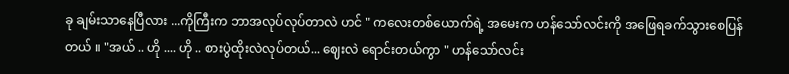ခု ချမ်းသာနေပြီလား ...ကိုကြီးက ဘာအလုပ်လုပ်တာလဲ ဟင် " ကလေးတစ်ယောက်ရဲ့ အမေးက ဟန်သော်လင်းကို အဖြေရခက်သွားစေပြန်တယ် ။ "အယ် .. ဟို .... ဟို .. စားပွဲထိုးလဲလုပ်တယ်... ဈေးလဲ ရောင်းတယ်ကွာ " ဟန်သော်လင်း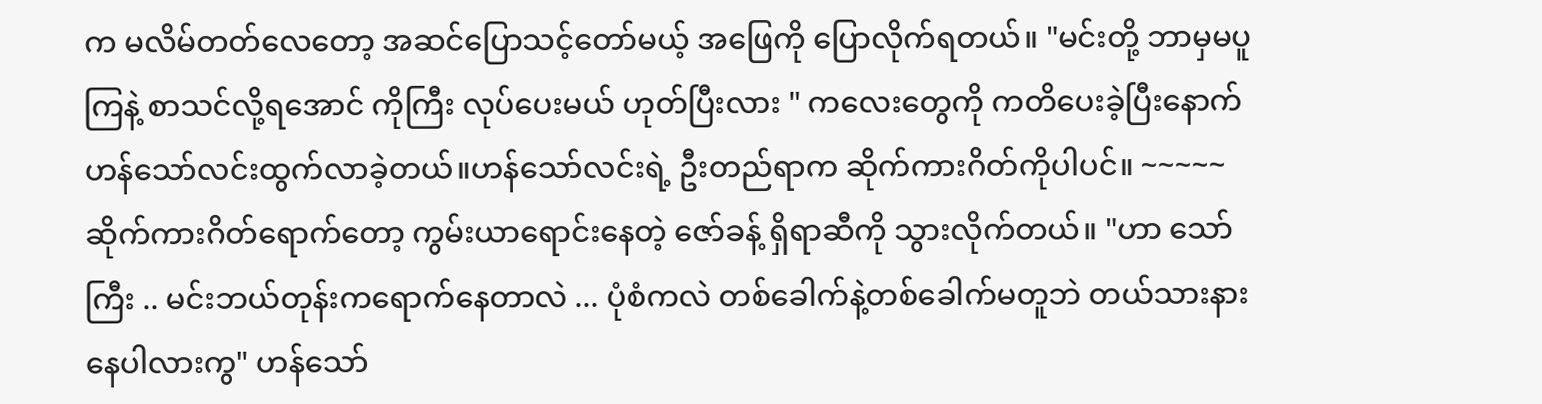က မလိမ်တတ်လေတော့ အဆင်ပြောသင့်တော်မယ့် အဖြေကို ပြောလိုက်ရတယ်။ "မင်းတို့ ဘာမှမပူကြနဲ့ စာသင်လို့ရအောင် ကိုကြီး လုပ်ပေးမယ် ဟုတ်ပြီးလား " ကလေးတွေကို ကတိပေးခဲ့ပြီးနောက် ဟန်သော်လင်းထွက်လာခဲ့တယ်။ဟန်သော်လင်းရဲ့ ဦးတည်ရာက ဆိုက်ကားဂိတ်ကိုပါပင်။ ~~~~~ ဆိုက်ကားဂိတ်ရောက်တော့ ကွမ်းယာရောင်းနေတဲ့ ဇော်ခန့် ရှိရာဆီကို သွားလိုက်တယ်။ "ဟာ သော်ကြီး .. မင်းဘယ်တုန်းကရောက်နေတာလဲ ... ပုံစံကလဲ တစ်ခေါက်နဲ့တစ်ခေါက်မတူဘဲ တယ်သားနားနေပါလားကွ" ဟန်သော်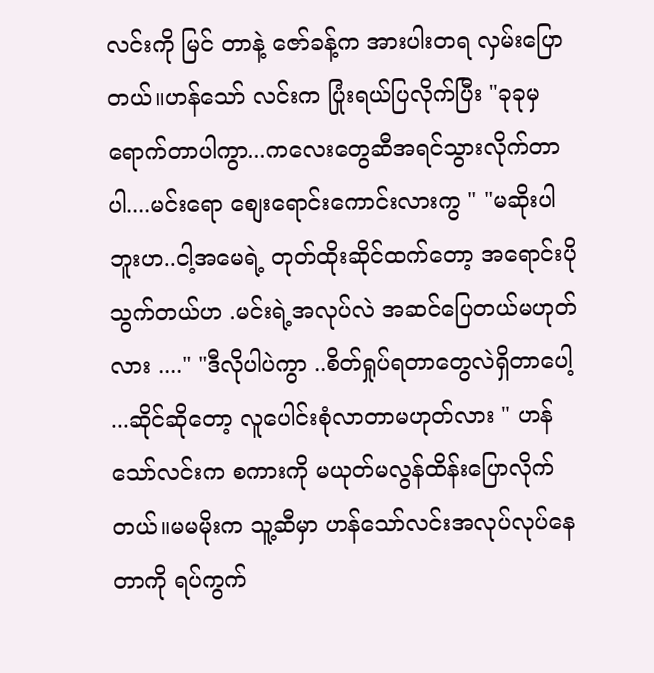လင်းကို မြင် တာနဲ့ ဇော်ခန့်က အားပါးတရ လှမ်းပြောတယ်။ဟန်သော် လင်းက ပြုံးရယ်ပြလိုက်ပြီး "ခုခုမှ ရောက်တာပါကွာ...ကလေးတွေဆီအရင်သွားလိုက်တာပါ....မင်းရော စျေးရောင်းကောင်းလားကွ " "မဆိုးပါဘူးဟ..ငါ့အမေရဲ့ တုတ်ထိုးဆိုင်ထက်တော့ အရောင်းပိုသွက်တယ်ဟ .မင်းရဲ့အလုပ်လဲ အဆင်ပြေတယ်မဟုတ်လား ...." "ဒီလိုပါပဲကွာ ..စိတ်ရှုပ်ရတာတွေလဲရှိတာပေါ့ ...ဆိုင်ဆိုတော့ လူပေါင်းစုံလာတာမဟုတ်လား " ဟန်သော်လင်းက စကားကို မယုတ်မလွန်ထိန်းပြောလိုက်တယ်။မမမိုးက သူ့ဆီမှာ ဟန်သော်လင်းအလုပ်လုပ်နေတာကို ရပ်ကွက်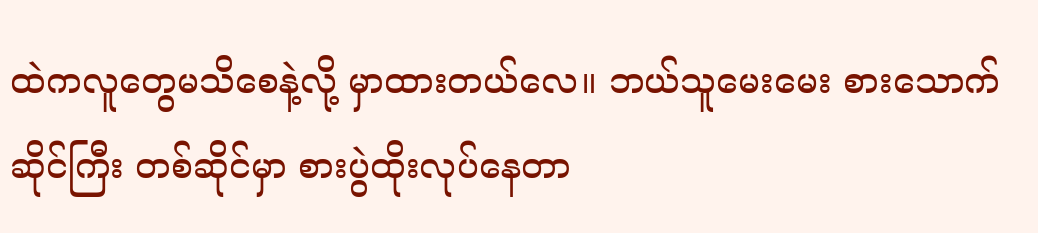ထဲကလူတွေမသိစေနဲ့လို့ မှာထားတယ်လေ။ ဘယ်သူမေးမေး စားသောက်ဆိုင်ကြီး တစ်ဆိုင်မှာ စားပွဲထိုးလုပ်နေတာ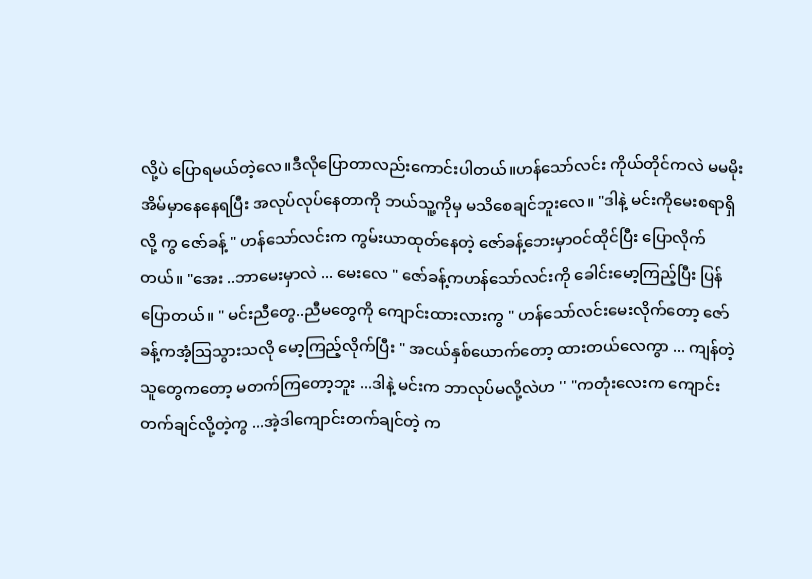လို့ပဲ ပြောရမယ်တဲ့လေ။ဒီလိုပြောတာလည်းကောင်းပါတယ်။ဟန်သော်လင်း ကိုယ်တိုင်ကလဲ မမမိုးအိမ်မှာနေနေရပြီး အလုပ်လုပ်နေတာကို ဘယ်သူ့ကိုမှ မသိစေချင်ဘူးလေ။ "ဒါနဲ့ မင်းကိုမေးစရာရှိလို့ ကွ ဇော်ခန့် " ဟန်သော်လင်းက ကွမ်းယာထုတ်နေတဲ့ ဇော်ခန့်ဘေးမှာဝင်ထိုင်ပြီး ပြောလိုက်တယ်။ "အေး ..ဘာမေးမှာလဲ ... မေးလေ " ဇော်ခန့်ကဟန်သော်လင်းကို ခေါင်းမော့ကြည့်ပြီး ပြန်ပြောတယ်။ " မင်းညီတွေ..ညီမတွေကို ကျောင်းထားလားကွ " ဟန်သော်လင်းမေးလိုက်တော့ ဇော်ခန့်ကအံ့သြသွားသလို မော့ကြည့်လိုက်ပြီး " အငယ်နှစ်ယောက်တော့ ထားတယ်လေကွာ ... ကျန်တဲ့သူတွေကတော့ မတက်ကြတော့ဘူး ...ဒါနဲ့ မင်းက ဘာလုပ်မလို့လဲဟ '' "ကတုံးလေးက ကျောင်းတက်ချင်လို့တဲ့ကွ ...အဲ့ဒါကျောင်းတက်ချင်တဲ့ က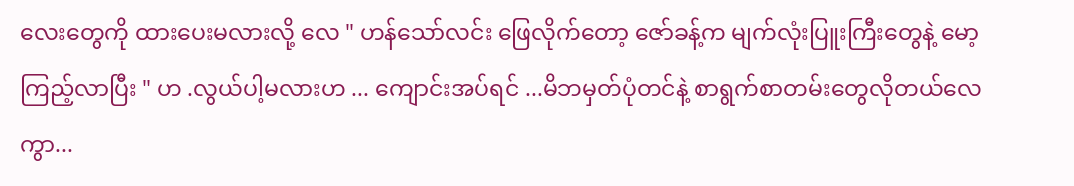လေးတွေကို ထားပေးမလားလို့ လေ " ဟန်သော်လင်း ဖြေလိုက်တော့ ဇော်ခန့်က မျက်လုံးပြူးကြီးတွေနဲ့ မော့ကြည့်လာပြီး " ဟ .လွယ်ပါ့မလားဟ ... ကျောင်းအပ်ရင် ...မိဘမှတ်ပုံတင်နဲ့ စာရွက်စာတမ်းတွေလိုတယ်လေကွာ...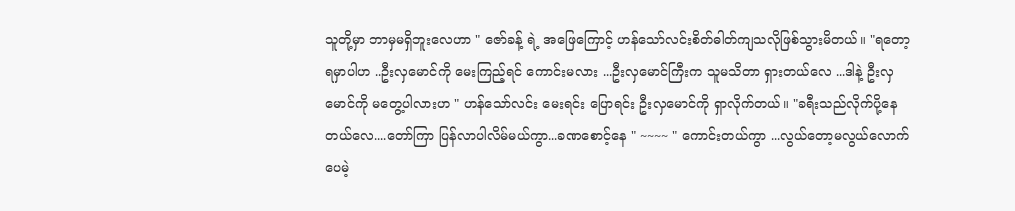သူတို့မှာ ဘာမှမရှိဘူးလေဟာ " ဇော်ခန့် ရဲ့ အဖြေကြောင့် ဟန်သော်လင်းစိတ်ဓါတ်ကျသလိုဖြစ်သွားမိတယ်။ "ရတော့ ရမှာပါဟ ..ဦးလှမောင်ကို မေးကြည့်ရင် ကောင်းမလား ...ဦးလှမောင်ကြီးက သူမသိတာ ရှားတယ်လေ ...ဒါနဲ့ ဦးလှမောင်ကို မတွေ့ပါလားဟ " ဟန်သော်လင်း မေးရင်း ပြောရင်း ဦးလှမောင်ကို ရှာလိုက်တယ်။ "ခရီးသည်လိုက်ပို့နေတယ်လေ....တော်ကြာ ပြန်လာပါလိမ်မယ်ကွာ...ခဏစောင့်နေ " ~~~~ " ကောင်းတယ်ကွာ ...လွယ်တော့မလွယ်လောက်ပေမဲ့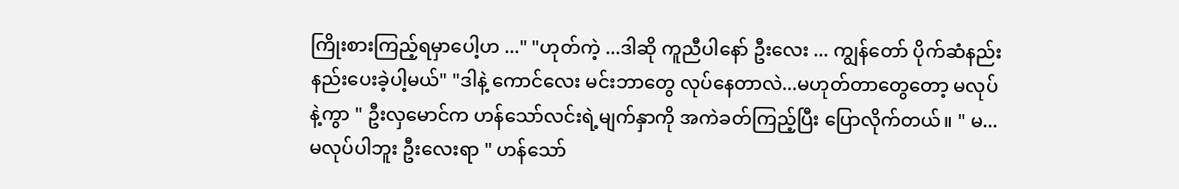ကြိုးစားကြည့်ရမှာပေါ့ဟ ..." "ဟုတ်ကဲ့ ...ဒါဆို ကူညီပါနော် ဦးလေး ... ကျွန်တော် ပိုက်ဆံနည်းနည်းပေးခဲ့ပါ့မယ်" "ဒါနဲ့ ကောင်လေး မင်းဘာတွေ လုပ်နေတာလဲ...မဟုတ်တာတွေတော့ မလုပ်နဲ့ကွာ " ဦးလှမောင်က ဟန်သော်လင်းရဲ့မျက်နှာကို အကဲခတ်ကြည့်ပြီး ပြောလိုက်တယ်။ " မ...မလုပ်ပါဘူး ဦးလေးရာ " ဟန်သော်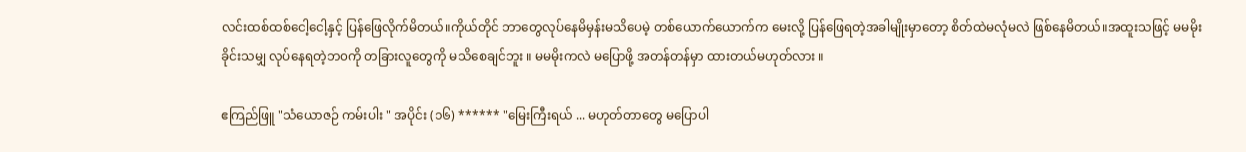လင်းထစ်ထစ်ငေါ့ငေါ့နှင့် ပြန်ဖြေလိုက်မိတယ်။ကိုယ်တိုင် ဘာတွေလုပ်နေမိမှန်းမသိပေမဲ့ တစ်ယောက်ယောက်က မေးလို့ ပြန်ဖြေရတဲ့အခါမျိုးမှာတော့ စိတ်ထဲမလုံမလဲ ဖြစ်နေမိတယ်။အထူးသဖြင့် မမမိုးခိုင်းသမျှ လုပ်နေရတဲ့ဘ၀ကို တခြားလူတွေကို မသိစေချင်ဘူး ။ မမမိုးကလဲ မပြောဖို့ အတန်တန်မှာ ထားတယ်မဟုတ်လား ။

ဧကြည်ဖြူ "သံယောဇဉ် ကမ်းပါး " အပိုင်း (၁၆) ****** "မြေးကြီးရယ် ... မဟုတ်တာတွေ မပြောပါ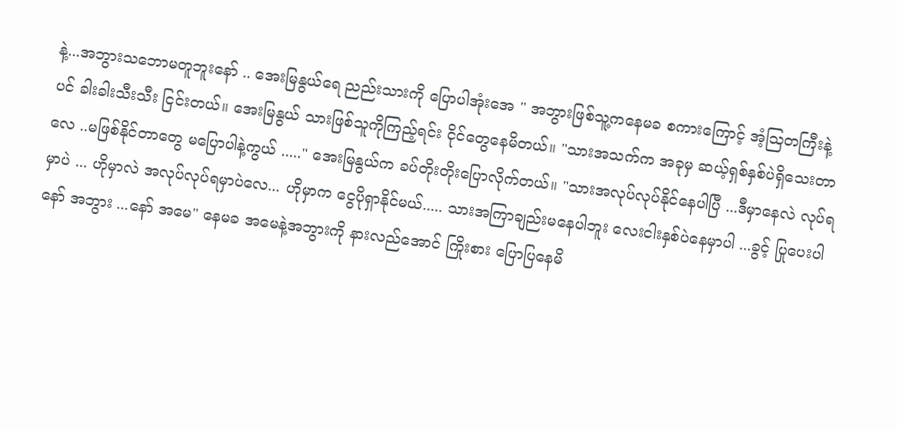နဲ့...အဘွားသဘောမတူဘူးနော် .. အေးမြနွယ်ရေ ညည်းသားကို ပြောပါအုံးအေ " အဘွားဖြစ်သူ့ကနေမခ စကားကြောင့် အံ့သြတကြီးနဲ့ ပင် ခါးခါးသီးသီး ငြင်းတယ်။ အေးမြနွယ် သားဖြစ်သူကိုကြည့်ရင်း ငိုင်တွေနေမိတယ်။ "သားအသက်က အခုမှ ဆယ့်ရှစ်နှစ်ပဲရှိသေးတာလေ ..မဖြစ်နိုင်တာတွေ မပြောပါနဲ့ကွယ် ....." အေးမြနွယ်က ခပ်တိုးတိုးပြောလိုက်တယ်။ "သားအလုပ်လုပ်နိုင်နေပါပြီ ...ဒီမှာနေလဲ လုပ်ရမှာပဲ ... ဟိုမှာလဲ အလုပ်လုပ်ရမှာပဲလေ... ဟိုမှာက ငွေပိုရှာနိုင်မယ်..... သားအကြာချည်းမနေပါဘူး လေးငါးနှစ်ပဲနေမှာပါ ...ခွင့် ပြုပေးပါနော် အဘွား ...နော် အမေ" နေမခ အမေနဲ့အဘွားကို နားလည်အောင် ကြိုးစား ပြောပြနေမိ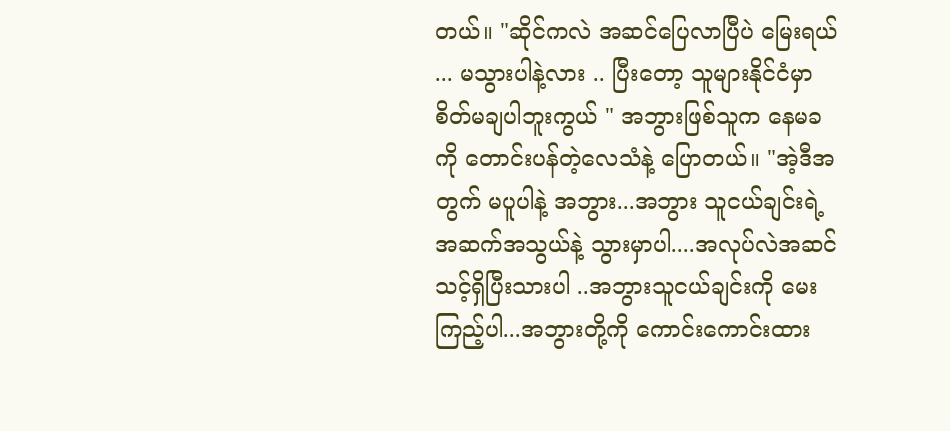တယ်။ "ဆိုင်ကလဲ အဆင်ပြေလာပြီပဲ မြေးရယ် ... မသွားပါနဲ့လား .. ပြီးတော့ သူများနိုင်ငံမှာ စိတ်မချပါဘူးကွယ် " အဘွားဖြစ်သူက နေမခကို တောင်းပန်တဲ့လေသံနဲ့ ပြောတယ်။ "အဲ့ဒီအတွက် မပူပါနဲ့ အဘွား...အဘွား သူငယ်ချင်းရဲ့ အဆက်အသွယ်နဲ့ သွားမှာပါ....အလုပ်လဲအဆင်သင့်ရှိပြီးသားပါ ..အဘွားသူငယ်ချင်းကို မေးကြည့်ပါ...အဘွားတို့ကို ကောင်းကောင်းထား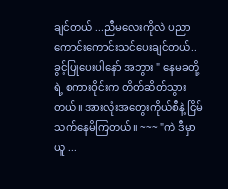ချင်တယ် ...ညီမလေးကိုလဲ ပညာကောင်းကောင်းသင်ပေးချင်တယ်..ခွင့်ပြုပေးပါနော် အဘွား " နေမခတို့ရဲ့ စကားဝိုင်းက တိတ်ဆိတ်သွားတယ်။ အားလုံးအတွေးကိုယ်စီနဲ့ ငြိမ်သက်နေမိကြတယ်။ ~~~ "ကဲ ဒီမှာယူ ...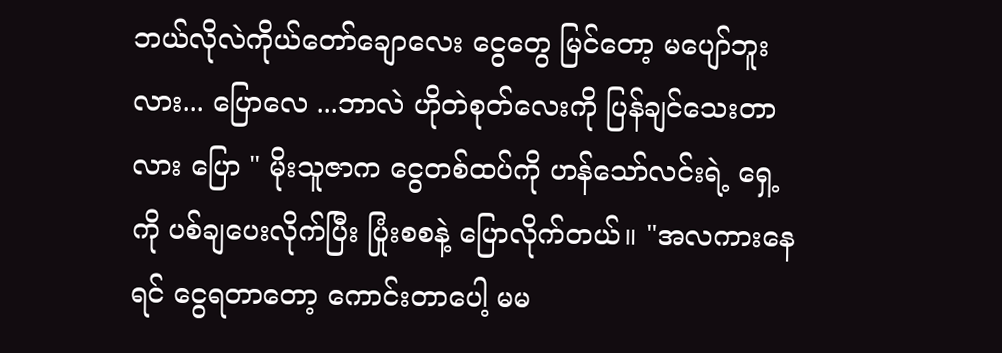ဘယ်လိုလဲကိုယ်တော်ချောလေး ငွေတွေ မြင်တော့ မပျော်ဘူးလား... ပြောလေ ...ဘာလဲ ဟိုတဲစုတ်လေးကို ပြန်ချင်သေးတာလား ပြော " မိုးသူဇာက ငွေတစ်ထပ်ကို ဟန်သော်လင်းရဲ့ ရှေ့ကို ပစ်ချပေးလိုက်ပြီး ပြုံးစစနဲ့ ပြောလိုက်တယ်။ "အလကားနေရင် ငွေရတာတော့ ကောင်းတာပေါ့ မမ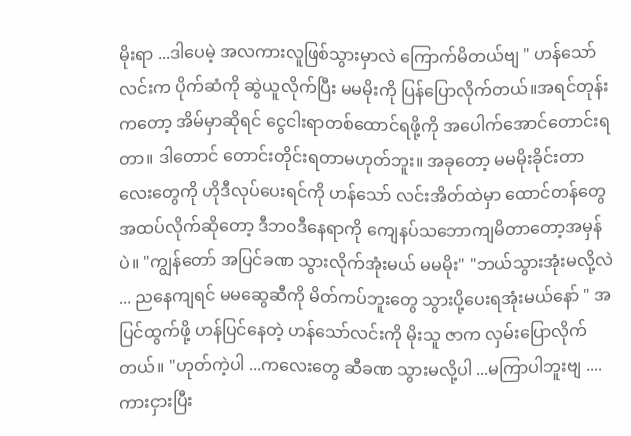မိုးရာ ...ဒါပေမဲ့ အလကားလူဖြစ်သွားမှာလဲ ကြောက်မိတယ်ဗျ " ဟန်သော်လင်းက ပိုက်ဆံကို ဆွဲယူလိုက်ပြီး မမမိုးကို ပြန်ပြောလိုက်တယ်။အရင်တုန်းကတော့ အိမ်မှာဆိုရင် ငွေငါးရာတစ်ထောင်ရဖို့ကို အပေါက်အောင်တောင်းရတာ။ ဒါတောင် တောင်းတိုင်းရတာမဟုတ်ဘူး။ အခုတော့ မမမိုးခိုင်းတာလေးတွေကို ဟိုဒီလုပ်ပေးရင်ကို ဟန်သော် လင်းအိတ်ထဲမှာ ထောင်တန်တွေအထပ်လိုက်ဆိုတော့ ဒီဘ၀ဒီနေရာကို ကျေနပ်သဘောကျမိတာတော့အမှန်ပဲ။ "ကျွန်တော် အပြင်ခဏ သွားလိုက်အုံးမယ် မမမိုး" "ဘယ်သွားအုံးမလို့လဲ ... ညနေကျရင် မမဆွေဆီကို မိတ်ကပ်ဘူးတွေ သွားပို့ပေးရအုံးမယ်နော် " အပြင်ထွက်ဖို့ ဟန်ပြင်နေတဲ့ ဟန်သော်လင်းကို မိုးသူ ဇာက လှမ်းပြောလိုက်တယ်။ "ဟုတ်ကဲ့ပါ ...ကလေးတွေ ဆီခဏ သွားမလို့ပါ ...မကြာပါဘူးဗျ ....ကားငှားပြီး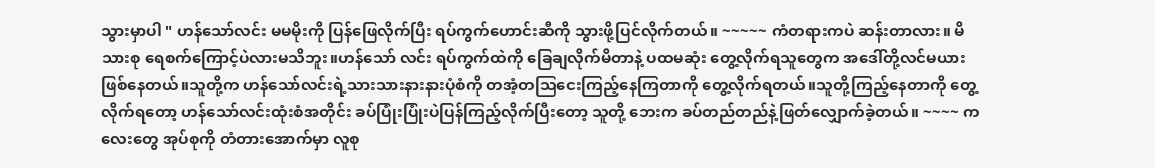သွားမှာပါ " ဟန်သော်လင်း မမမိုးကို ပြန်ဖြေလိုက်ပြီး ရပ်ကွက်ဟောင်းဆီကို သွားဖို့ပြင်လိုက်တယ်။ ~~~~~ ကံတရားကပဲ ဆန်းတာလား။ မိသားစု ရေစက်ကြောင့်ပဲလားမသိဘူး။ဟန်သော် လင်း ရပ်ကွက်ထဲကို ခြေချလိုက်မိတာနဲ့ ပထမဆုံး တွေ့လိုက်ရသူတွေက အဒေါ်တို့လင်မယားဖြစ်နေတယ်။သူတို့က ဟန်သော်လင်းရဲ့သားသားနားနားပုံစံကို တအံ့တဩငေးကြည့်နေကြတာကို တွေ့လိုက်ရတယ်။သူတို့ကြည့်နေတာကို တွေ့လိုက်ရတော့ ဟန်သော်လင်းထုံးစံအတိုင်း ခပ်ပြုံးပြုံးပဲပြန်ကြည့်လိုက်ပြီးတော့ သူတို့ ဘေးက ခပ်တည်တည်နဲ့ဖြတ်လျှောက်ခဲ့တယ်။ ~~~~ ကလေးတွေ အုပ်စုကို တံတားအောက်မှာ လူစု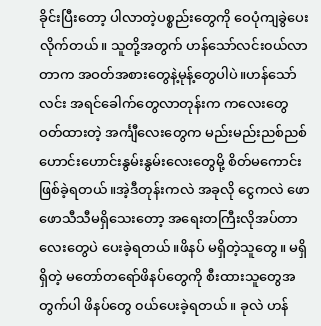ခိုင်းပြီးတော့ ပါလာတဲ့ပစ္စည်းတွေကို ဝေပုံကျခွဲပေးလိုက်တယ်။ သူတို့အတွက် ဟန်သော်လင်း၀ယ်လာတာက အဝတ်အစားတွေနဲ့မုန့်တွေပါပဲ။ဟန်သော်လင်း အရင်ခေါက်တွေလာတုန်းက ကလေးတွေ ဝတ်ထားတဲ့ အင်္ကျီလေးတွေက မည်းမည်းညစ်ညစ်ဟောင်းဟောင်းနွမ်းနွမ်းလေးတွေမို့ စိတ်မကောင်းဖြစ်ခဲ့ရတယ်။အဲ့ဒီတုန်းကလဲ အခုလို ငွေကလဲ ဖောဖောသီသီမရှိသေးတော့ အရေးတကြီးလိုအပ်တာလေးတွေပဲ ပေးခဲ့ရတယ်။ဖိနပ် မရှိတဲ့သူတွေ။ မရှိ ရှိတဲ့ မတော်တရော်ဖိနပ်တွေကို စီးထားသူတွေအတွက်ပါ ဖိနပ်တွေ ၀ယ်ပေးခဲ့ရတယ်။ ခုလဲ ဟန်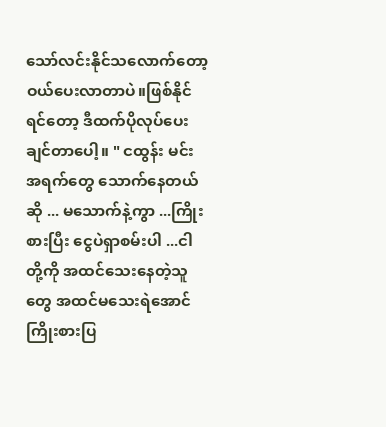သော်လင်းနိုင်သလောက်တော့ ဝယ်ပေးလာတာပဲ။ဖြစ်နိုင်ရင်တော့ ဒီထက်ပိုလုပ်ပေးချင်တာပေါ့။ " ငထွန်း မင်း အရက်တွေ သောက်နေတယ်ဆို ... မသောက်နဲ့ကွာ ...ကြိုးစားပြီး ငွေပဲရှာစမ်းပါ ...ငါတို့ကို အထင်သေးနေတဲ့သူတွေ အထင်မသေးရဲအောင် ကြိုးစားပြ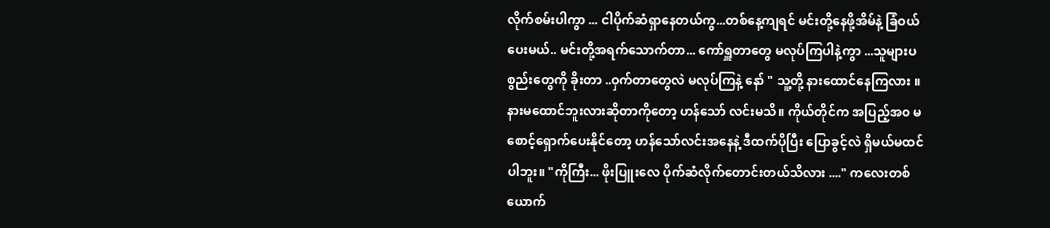လိုက်စမ်းပါကွာ ... ငါပိုက်ဆံရှာနေတယ်ကွ...တစ်နေ့ကျရင် မင်းတို့နေဖို့အိမ်နဲ့ ခြံဝယ်ပေးမယ်.. မင်းတို့အရက်သောက်တာ... ကော်ရှူတာတွေ မလုပ်ကြပါနဲ့ကွာ ...သူများပစွည်းတွေကို ခိုးတာ ..ဝှက်တာတွေလဲ မလုပ်ကြနဲ့ နော် " သူ့တို့ နားထောင်နေကြလား ။ နားမထောင်ဘူးလားဆိုတာကိုတော့ ဟန်သော် လင်းမသိ။ ကိုယ်တိုင်က အပြည့်အ၀ မစောင့်ရှောက်ပေးနိုင်တော့ ဟန်သော်လင်းအနေနဲ့ ဒီထက်ပိုပြီး ပြောခွင့်လဲ ရှိမယ်မထင်ပါဘူး။ "ကိုကြီး... ဖိုးပြူးလေ ပိုက်ဆံလိုက်တောင်းတယ်သိလား ...." ကလေးတစ်ယောက်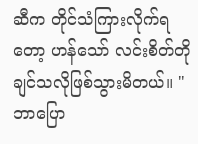ဆီက တိုင်သံကြားလိုက်ရတော့ ဟန်သော် လင်းစိတ်တိုချင်သလိုဖြစ်သွားမိတယ်။ "ဘာပြော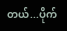တယ်...ပိုက်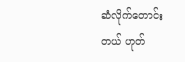ဆံလိုက်တောင်းတယ် ဟုတ်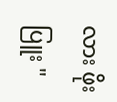လား ဖိုးပြူး "